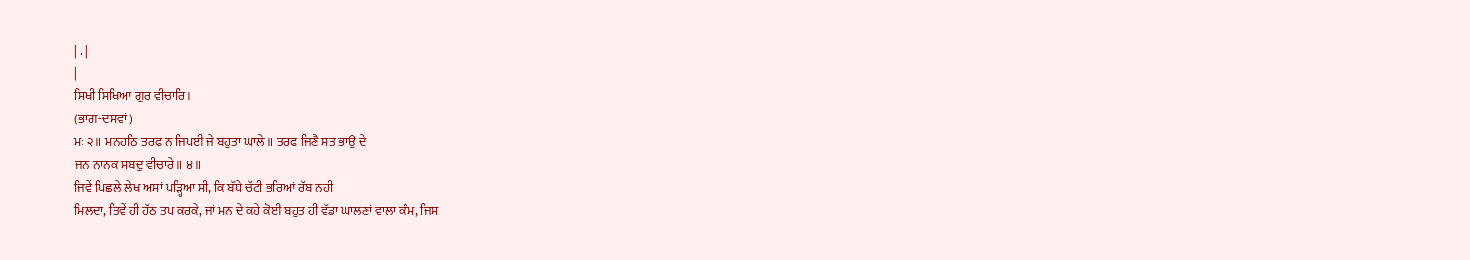| . |
|
ਸਿਖੀ ਸਿਖਿਆ ਗੁਰ ਵੀਚਾਰਿ।
(ਭਾਗ-ਦਸਵਾਂ)
ਮਃ ੨॥ ਮਨਹਠਿ ਤਰਫ ਨ ਜਿਪਈ ਜੇ ਬਹੁਤਾ ਘਾਲੇ॥ ਤਰਫ ਜਿਣੈ ਸਤ ਭਾਉ ਦੇ
ਜਨ ਨਾਨਕ ਸਬਦੁ ਵੀਚਾਰੇ॥ ੪॥
ਜਿਵੇਂ ਪਿਛਲੇ ਲੇਖ ਅਸਾਂ ਪੜ੍ਹਿਆ ਸੀ, ਕਿ ਬੱਧੇ ਚੱਟੀ ਭਰਿਆਂ ਰੱਬ ਨਹੀ
ਮਿਲਦਾ, ਤਿਵੇਂ ਹੀ ਹੱਠ ਤਪ ਕਰਕੇ, ਜਾਂ ਮਨ ਦੇ ਕਹੇ ਕੋਈ ਬਹੁਤ ਹੀ ਵੱਡਾ ਘਾਲਣਾਂ ਵਾਲਾ ਕੰਮ, ਜਿਸ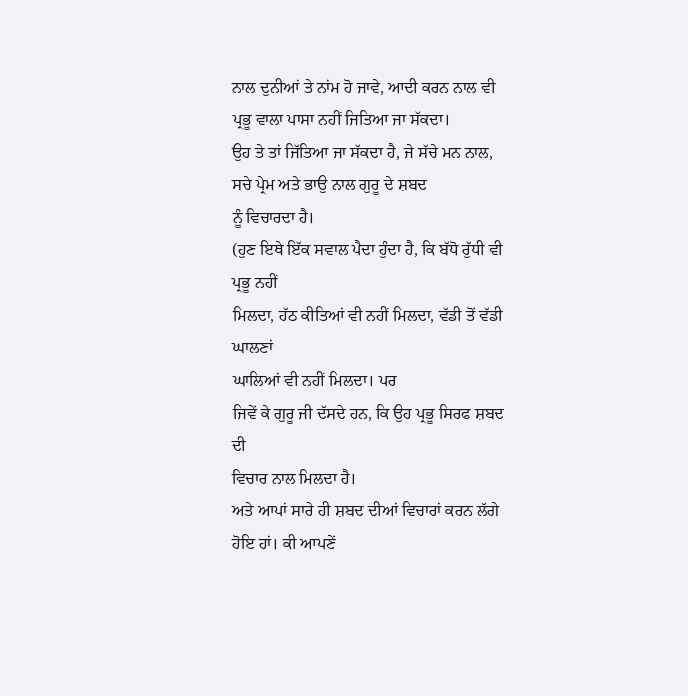ਨਾਲ ਦੁਨੀਆਂ ਤੇ ਨਾਂਮ ਹੋ ਜਾਵੇ, ਆਦੀ ਕਰਨ ਨਾਲ ਵੀ ਪ੍ਰਭੂ ਵਾਲਾ ਪਾਸਾ ਨਹੀਂ ਜਿਤਿਆ ਜਾ ਸੱਕਦਾ।
ਉਹ ਤੇ ਤਾਂ ਜਿੱਤਿਆ ਜਾ ਸੱਕਦਾ ਹੈ, ਜੇ ਸੱਚੇ ਮਨ ਨਾਲ, ਸਚੇ ਪ੍ਰੇਮ ਅਤੇ ਭਾਉ ਨਾਲ ਗੁਰੂ ਦੇ ਸ਼ਬਦ
ਨੂੰ ਵਿਚਾਰਦਾ ਹੈ।
(ਹੁਣ ਇਥੇ ਇੱਕ ਸਵਾਲ ਪੈਦਾ ਹੁੰਦਾ ਹੈ, ਕਿ ਬੱਧੋ ਰੁੱਧੀ ਵੀ ਪ੍ਰਭੂ ਨਹੀਂ
ਮਿਲਦਾ, ਹੱਠ ਕੀਤਿਆਂ ਵੀ ਨਹੀਂ ਮਿਲਦਾ, ਵੱਡੀ ਤੋਂ ਵੱਡੀ ਘਾਲਣਾਂ
ਘਾਲਿਆਂ ਵੀ ਨਹੀਂ ਮਿਲਦਾ। ਪਰ
ਜਿਵੇਂ ਕੇ ਗੁਰੂ ਜੀ ਦੱਸਦੇ ਹਨ, ਕਿ ਉਹ ਪ੍ਰਭੂ ਸਿਰਫ ਸ਼ਬਦ ਦੀ
ਵਿਚਾਰ ਨਾਲ ਮਿਲਦਾ ਹੈ।
ਅਤੇ ਆਪਾਂ ਸਾਰੇ ਹੀ ਸ਼ਬਦ ਦੀਆਂ ਵਿਚਾਰਾਂ ਕਰਨ ਲੱਗੇ ਹੋਇ ਹਾਂ। ਕੀ ਆਪਣੇਂ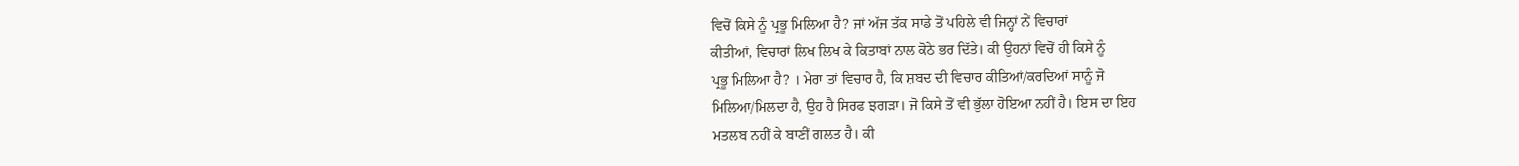ਵਿਚੋਂ ਕਿਸੇ ਨੂੰ ਪ੍ਰਭੂ ਮਿਲਿਆ ਹੈ? ਜਾਂ ਅੱਜ ਤੱਕ ਸਾਡੇ ਤੋਂ ਪਹਿਲੇ ਵੀ ਜਿਨ੍ਹਾਂ ਨੇਂ ਵਿਚਾਰਾਂ
ਕੀਤੀਆਂ, ਵਿਚਾਰਾਂ ਲਿਖ ਲਿਖ ਕੇ ਕਿਤਾਬਾਂ ਨਾਲ ਕੋਠੇ ਭਰ ਦਿੱਤੇ। ਕੀ ਉਹਨਾਂ ਵਿਚੋਂ ਹੀ ਕਿਸੇ ਨੂੰ
ਪ੍ਰਭੂ ਮਿਲਿਆ ਹੈ? । ਮੇਰਾ ਤਾਂ ਵਿਚਾਰ ਹੈ, ਕਿ ਸ਼ਬਦ ਦੀ ਵਿਚਾਰ ਕੀਤਿਆਂ/ਕਰਦਿਆਂ ਸਾਨੂੰ ਜੋ
ਮਿਲਿਆ/ਮਿਲਦਾ ਹੈ, ਉਹ ਹੈ ਸਿਰਫ ਝਗੜਾ। ਜੋ ਕਿਸੇ ਤੋਂ ਵੀ ਭੁੱਲਾ ਹੋਇਆ ਨਹੀਂ ਹੈ। ਇਸ ਦਾ ਇਹ
ਮਤਲਬ ਨਹੀਂ ਕੇ ਬਾਣੀਂ ਗਲਤ ਹੈ। ਕੀ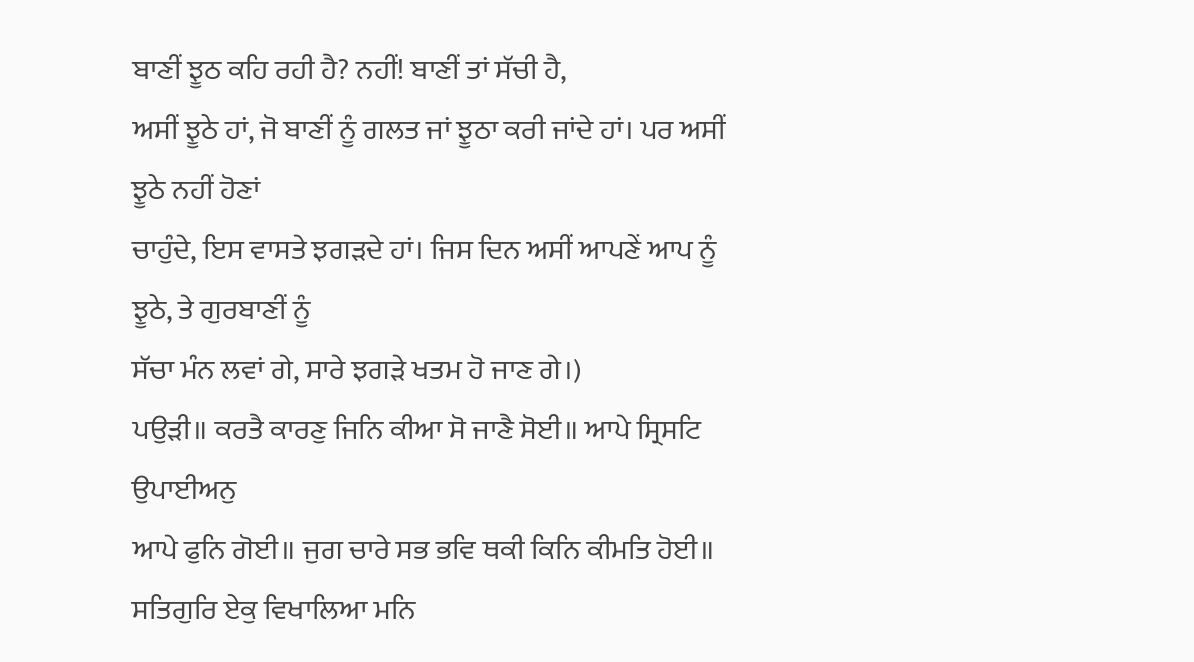ਬਾਣੀਂ ਝੂਠ ਕਹਿ ਰਹੀ ਹੈ? ਨਹੀਂ! ਬਾਣੀਂ ਤਾਂ ਸੱਚੀ ਹੈ,
ਅਸੀਂ ਝੂਠੇ ਹਾਂ, ਜੋ ਬਾਣੀਂ ਨੂੰ ਗਲਤ ਜਾਂ ਝੂਠਾ ਕਰੀ ਜਾਂਦੇ ਹਾਂ। ਪਰ ਅਸੀਂ ਝੂਠੇ ਨਹੀਂ ਹੋਣਾਂ
ਚਾਹੁੰਦੇ, ਇਸ ਵਾਸਤੇ ਝਗੜਦੇ ਹਾਂ। ਜਿਸ ਦਿਨ ਅਸੀਂ ਆਪਣੇਂ ਆਪ ਨੂੰ ਝੂਠੇ, ਤੇ ਗੁਰਬਾਣੀਂ ਨੂੰ
ਸੱਚਾ ਮੰਨ ਲਵਾਂ ਗੇ, ਸਾਰੇ ਝਗੜੇ ਖਤਮ ਹੋ ਜਾਣ ਗੇ।)
ਪਉੜੀ॥ ਕਰਤੈ ਕਾਰਣੁ ਜਿਨਿ ਕੀਆ ਸੋ ਜਾਣੈ ਸੋਈ॥ ਆਪੇ ਸ੍ਰਿਸਟਿ ਉਪਾਈਅਨੁ
ਆਪੇ ਫੁਨਿ ਗੋਈ॥ ਜੁਗ ਚਾਰੇ ਸਭ ਭਵਿ ਥਕੀ ਕਿਨਿ ਕੀਮਤਿ ਹੋਈ॥ ਸਤਿਗੁਰਿ ਏਕੁ ਵਿਖਾਲਿਆ ਮਨਿ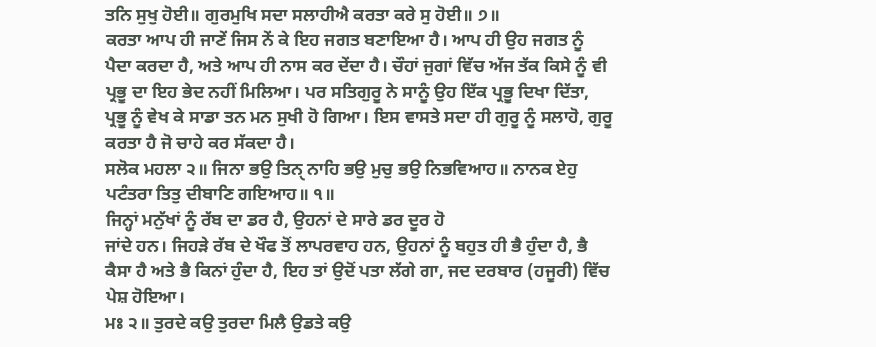ਤਨਿ ਸੁਖੁ ਹੋਈ॥ ਗੁਰਮੁਖਿ ਸਦਾ ਸਲਾਹੀਐ ਕਰਤਾ ਕਰੇ ਸੁ ਹੋਈ॥ ੭॥
ਕਰਤਾ ਆਪ ਹੀ ਜਾਣੇਂ ਜਿਸ ਨੇਂ ਕੇ ਇਹ ਜਗਤ ਬਣਾਇਆ ਹੈ। ਆਪ ਹੀ ਉਹ ਜਗਤ ਨੂੰ
ਪੈਦਾ ਕਰਦਾ ਹੈ, ਅਤੇ ਆਪ ਹੀ ਨਾਸ ਕਰ ਦੇਂਦਾ ਹੈ। ਚੌਹਾਂ ਜੁਗਾਂ ਵਿੱਚ ਅੱਜ ਤੱਕ ਕਿਸੇ ਨੂੰ ਵੀ
ਪ੍ਰਭੂ ਦਾ ਇਹ ਭੇਦ ਨਹੀਂ ਮਿਲਿਆ। ਪਰ ਸਤਿਗੁਰੂ ਨੇ ਸਾਨੂੰ ਉਹ ਇੱਕ ਪ੍ਰਭੂ ਦਿਖਾ ਦਿੱਤਾ,
ਪ੍ਰਭੂ ਨੂੰ ਵੇਖ ਕੇ ਸਾਡਾ ਤਨ ਮਨ ਸੁਖੀ ਹੋ ਗਿਆ। ਇਸ ਵਾਸਤੇ ਸਦਾ ਹੀ ਗੁਰੂ ਨੂੰ ਸਲਾਹੋ, ਗੁਰੂ
ਕਰਤਾ ਹੈ ਜੋ ਚਾਹੇ ਕਰ ਸੱਕਦਾ ਹੈ।
ਸਲੋਕ ਮਹਲਾ ੨॥ ਜਿਨਾ ਭਉ ਤਿਨੑ ਨਾਹਿ ਭਉ ਮੁਚੁ ਭਉ ਨਿਭਵਿਆਹ॥ ਨਾਨਕ ਏਹੁ
ਪਟੰਤਰਾ ਤਿਤੁ ਦੀਬਾਣਿ ਗਇਆਹ॥ ੧॥
ਜਿਨ੍ਹਾਂ ਮਨੁੱਖਾਂ ਨੂੰ ਰੱਬ ਦਾ ਡਰ ਹੈ, ਉਹਨਾਂ ਦੇ ਸਾਰੇ ਡਰ ਦੂਰ ਹੋ
ਜਾਂਦੇ ਹਨ। ਜਿਹੜੇ ਰੱਬ ਦੇ ਖੌਫ ਤੋਂ ਲਾਪਰਵਾਹ ਹਨ, ਉਹਨਾਂ ਨੂੰ ਬਹੁਤ ਹੀ ਭੈ ਹੁੰਦਾ ਹੈ, ਭੈ
ਕੈਸਾ ਹੈ ਅਤੇ ਭੈ ਕਿਨਾਂ ਹੁੰਦਾ ਹੈ, ਇਹ ਤਾਂ ਉਦੋਂ ਪਤਾ ਲੱਗੇ ਗਾ, ਜਦ ਦਰਬਾਰ (ਹਜੂਰੀ) ਵਿੱਚ
ਪੇਸ਼ ਹੋਇਆ।
ਮਃ ੨॥ ਤੁਰਦੇ ਕਉ ਤੁਰਦਾ ਮਿਲੈ ਉਡਤੇ ਕਉ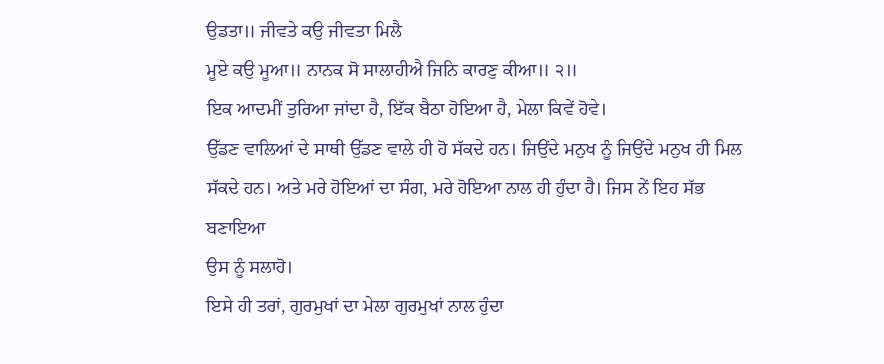ਉਡਤਾ॥ ਜੀਵਤੇ ਕਉ ਜੀਵਤਾ ਮਿਲੈ
ਮੂਏ ਕਉ ਮੂਆ॥ ਨਾਨਕ ਸੋ ਸਾਲਾਹੀਐ ਜਿਨਿ ਕਾਰਣੁ ਕੀਆ॥ ੨॥
ਇਕ ਆਦਮੀਂ ਤੁਰਿਆ ਜਾਂਦਾ ਹੈ, ਇੱਕ ਬੈਠਾ ਹੋਇਆ ਹੈ, ਮੇਲਾ ਕਿਵੇਂ ਹੋਵੇ।
ਉੱਡਣ ਵਾਲਿਆਂ ਦੇ ਸਾਥੀ ਉੱਡਣ ਵਾਲੇ ਹੀ ਹੋ ਸੱਕਦੇ ਹਨ। ਜਿਉਂਦੇ ਮਨੁਖ ਨੂੰ ਜਿਉਂਦੇ ਮਨੁਖ ਹੀ ਮਿਲ
ਸੱਕਦੇ ਹਨ। ਅਤੇ ਮਰੇ ਹੋਇਆਂ ਦਾ ਸੰਗ, ਮਰੇ ਹੋਇਆ ਨਾਲ ਹੀ ਹੁੰਦਾ ਹੈ। ਜਿਸ ਨੇਂ ਇਹ ਸੱਭ ਬਣਾਇਆ
ਉਸ ਨੂੰ ਸਲਾਹੋ।
ਇਸੇ ਹੀ ਤਰਾਂ, ਗੁਰਮੁਖਾਂ ਦਾ ਮੇਲਾ ਗੁਰਮੁਖਾਂ ਨਾਲ ਹੁੰਦਾ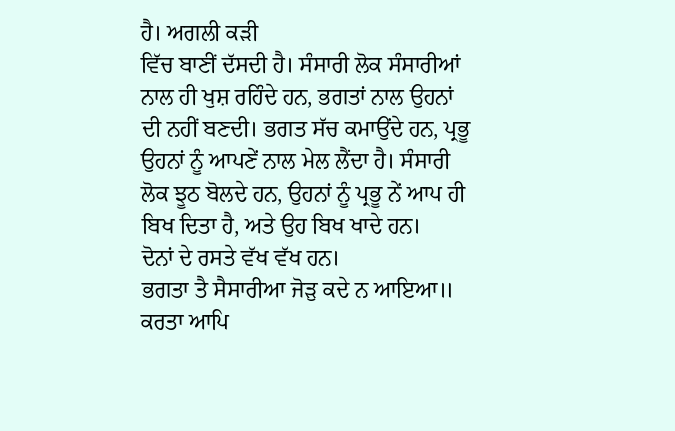ਹੈ। ਅਗਲੀ ਕੜੀ
ਵਿੱਚ ਬਾਣੀਂ ਦੱਸਦੀ ਹੈ। ਸੰਸਾਰੀ ਲੋਕ ਸੰਸਾਰੀਆਂ ਨਾਲ ਹੀ ਖੁਸ਼ ਰਹਿੰਦੇ ਹਨ, ਭਗਤਾਂ ਨਾਲ ਉਹਨਾਂ
ਦੀ ਨਹੀਂ ਬਣਦੀ। ਭਗਤ ਸੱਚ ਕਮਾਉਂਦੇ ਹਨ, ਪ੍ਰਭੂ ਉਹਨਾਂ ਨੂੰ ਆਪਣੇਂ ਨਾਲ ਮੇਲ ਲੈਂਦਾ ਹੈ। ਸੰਸਾਰੀ
ਲੋਕ ਝੂਠ ਬੋਲਦੇ ਹਨ, ਉਹਨਾਂ ਨੂੰ ਪ੍ਰਭੂ ਨੇਂ ਆਪ ਹੀ ਬਿਖ ਦਿਤਾ ਹੈ, ਅਤੇ ਉਹ ਬਿਖ ਖਾਦੇ ਹਨ।
ਦੋਨਾਂ ਦੇ ਰਸਤੇ ਵੱਖ ਵੱਖ ਹਨ।
ਭਗਤਾ ਤੈ ਸੈਸਾਰੀਆ ਜੋੜੁ ਕਦੇ ਨ ਆਇਆ॥ ਕਰਤਾ ਆਪਿ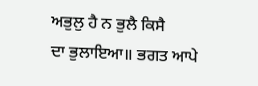ਅਭੁਲੁ ਹੈ ਨ ਭੁਲੈ ਕਿਸੈ
ਦਾ ਭੁਲਾਇਆ॥ ਭਗਤ ਆਪੇ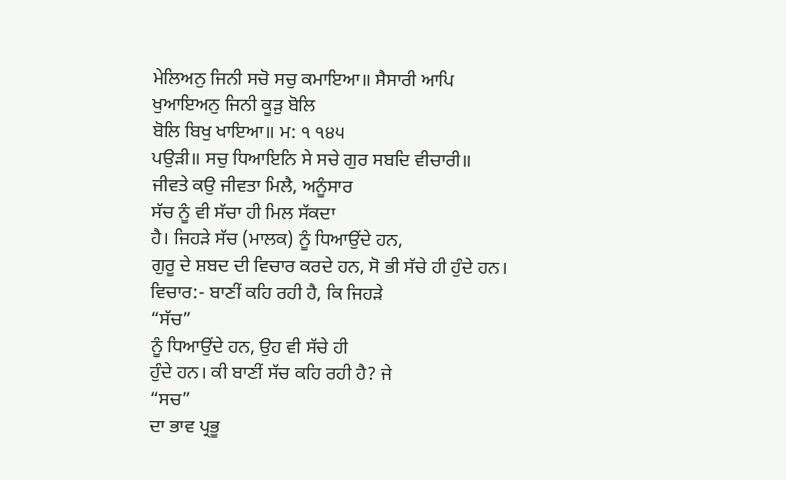ਮੇਲਿਅਨੁ ਜਿਨੀ ਸਚੋ ਸਚੁ ਕਮਾਇਆ॥ ਸੈਸਾਰੀ ਆਪਿ ਖੁਆਇਅਨੁ ਜਿਨੀ ਕੂੜੁ ਬੋਲਿ
ਬੋਲਿ ਬਿਖੁ ਖਾਇਆ॥ ਮ: ੧ ੧੪੫
ਪਉੜੀ॥ ਸਚੁ ਧਿਆਇਨਿ ਸੇ ਸਚੇ ਗੁਰ ਸਬਦਿ ਵੀਚਾਰੀ॥
ਜੀਵਤੇ ਕਉ ਜੀਵਤਾ ਮਿਲੈ, ਅਨੂੰਸਾਰ
ਸੱਚ ਨੂੰ ਵੀ ਸੱਚਾ ਹੀ ਮਿਲ ਸੱਕਦਾ
ਹੈ। ਜਿਹੜੇ ਸੱਚ (ਮਾਲਕ) ਨੂੰ ਧਿਆਉਂਦੇ ਹਨ,
ਗੁਰੂ ਦੇ ਸ਼ਬਦ ਦੀ ਵਿਚਾਰ ਕਰਦੇ ਹਨ, ਸੋ ਭੀ ਸੱਚੇ ਹੀ ਹੁੰਦੇ ਹਨ।
ਵਿਚਾਰ:- ਬਾਣੀਂ ਕਹਿ ਰਹੀ ਹੈ, ਕਿ ਜਿਹੜੇ
“ਸੱਚ”
ਨੂੰ ਧਿਆਉਂਦੇ ਹਨ, ਉਹ ਵੀ ਸੱਚੇ ਹੀ
ਹੁੰਦੇ ਹਨ। ਕੀ ਬਾਣੀਂ ਸੱਚ ਕਹਿ ਰਹੀ ਹੈ? ਜੇ
“ਸਚ”
ਦਾ ਭਾਵ ਪ੍ਰਭੂ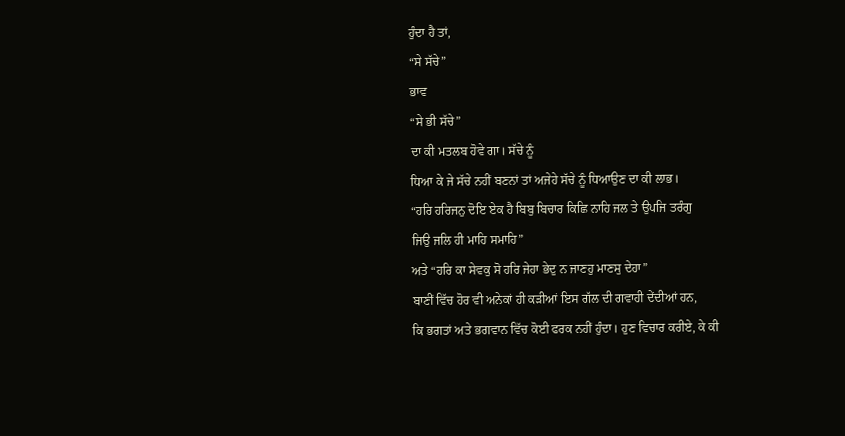ਹੁੰਦਾ ਹੈ ਤਾਂ,
“ਸੇ ਸੱਚੇ”
ਭਾਵ
“ਸੇ ਭੀ ਸੱਚੇ”
ਦਾ ਕੀ ਮਤਲਬ ਹੋਵੇ ਗਾ। ਸੱਚੇ ਨੂੰ
ਧਿਆ ਕੇ ਜੇ ਸੱਚੇ ਨਹੀਂ ਬਣਨਾਂ ਤਾਂ ਅਜੇਹੇ ਸੱਚੇ ਨੂੰ ਧਿਆਉਣ ਦਾ ਕੀ ਲਾਭ।
“ਹਰਿ ਹਰਿਜਨੁ ਦੋਇ ਏਕ ਹੈ ਬਿਬੁ ਬਿਚਾਰ ਕਿਛਿ ਨਾਹਿ ਜਲ ਤੇ ਉਪਜਿ ਤਰੰਗੁ
ਜਿਉ ਜਲਿ ਹੀ ਮਾਹਿ ਸਮਾਹਿ”
ਅਤੇ “ਹਰਿ ਕਾ ਸੇਵਕੁ ਸੋ ਹਰਿ ਜੇਹਾ ਭੇਦੁ ਨ ਜਾਣਹੁ ਮਾਣਸੁ ਦੇਹਾ”
ਬਾਣੀਂ ਵਿੱਚ ਹੋਰ ਵੀ ਅਨੇਕਾਂ ਹੀ ਕੜੀਆਂ ਇਸ ਗੱਲ ਦੀ ਗਵਾਹੀ ਦੇਂਦੀਆਂ ਹਨ,
ਕਿ ਭਗਤਾਂ ਅਤੇ ਭਗਵਾਨ ਵਿੱਚ ਕੋਈ ਫਰਕ ਨਹੀਂ ਹੁੰਦਾ। ਹੁਣ ਵਿਚਾਰ ਕਰੀਏ, ਕੇ ਕੀ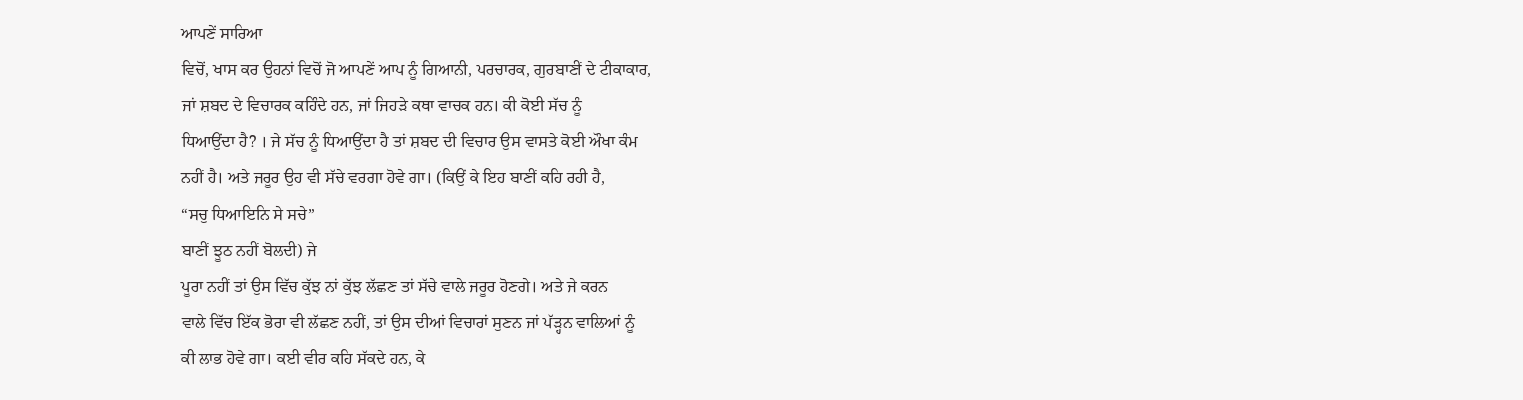ਆਪਣੇਂ ਸਾਰਿਆ
ਵਿਚੋਂ, ਖਾਸ ਕਰ ਉਹਨਾਂ ਵਿਚੋਂ ਜੋ ਆਪਣੇਂ ਆਪ ਨੂੰ ਗਿਆਨੀ, ਪਰਚਾਰਕ, ਗੁਰਬਾਣੀਂ ਦੇ ਟੀਕਾਕਾਰ,
ਜਾਂ ਸ਼ਬਦ ਦੇ ਵਿਚਾਰਕ ਕਹਿੰਦੇ ਹਨ, ਜਾਂ ਜਿਹੜੇ ਕਥਾ ਵਾਚਕ ਹਨ। ਕੀ ਕੋਈ ਸੱਚ ਨੂੰ
ਧਿਆਉਂਦਾ ਹੈ? । ਜੇ ਸੱਚ ਨੂੰ ਧਿਆਉਂਦਾ ਹੈ ਤਾਂ ਸ਼ਬਦ ਦੀ ਵਿਚਾਰ ਉਸ ਵਾਸਤੇ ਕੋਈ ਔਖਾ ਕੰਮ
ਨਹੀਂ ਹੈ। ਅਤੇ ਜਰੂਰ ਉਹ ਵੀ ਸੱਚੇ ਵਰਗਾ ਹੋਵੇ ਗਾ। (ਕਿਉਂ ਕੇ ਇਹ ਬਾਣੀਂ ਕਹਿ ਰਹੀ ਹੈ,
“ਸਚੁ ਧਿਆਇਨਿ ਸੇ ਸਚੇ”
ਬਾਣੀਂ ਝੂਠ ਨਹੀਂ ਬੋਲਦੀ) ਜੇ
ਪੂਰਾ ਨਹੀਂ ਤਾਂ ਉਸ ਵਿੱਚ ਕੁੱਝ ਨਾਂ ਕੁੱਝ ਲੱਛਣ ਤਾਂ ਸੱਚੇ ਵਾਲੇ ਜਰੂਰ ਹੋਣਗੇ। ਅਤੇ ਜੇ ਕਰਨ
ਵਾਲੇ ਵਿੱਚ ਇੱਕ ਭੋਰਾ ਵੀ ਲੱਛਣ ਨਹੀਂ, ਤਾਂ ਉਸ ਦੀਆਂ ਵਿਚਾਰਾਂ ਸੁਣਨ ਜਾਂ ਪੱੜ੍ਹਨ ਵਾਲਿਆਂ ਨੂੰ
ਕੀ ਲਾਭ ਹੋਵੇ ਗਾ। ਕਈ ਵੀਰ ਕਹਿ ਸੱਕਦੇ ਹਨ, ਕੇ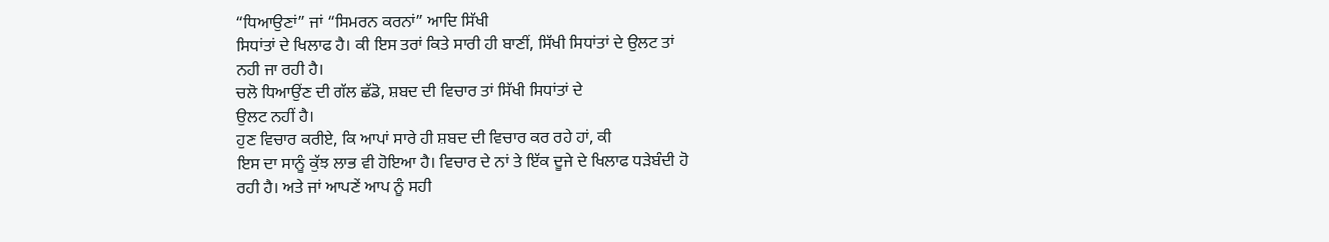“ਧਿਆਉਣਾਂ” ਜਾਂ “ਸਿਮਰਨ ਕਰਨਾਂ” ਆਦਿ ਸਿੱਖੀ
ਸਿਧਾਂਤਾਂ ਦੇ ਖਿਲਾਫ ਹੈ। ਕੀ ਇਸ ਤਰਾਂ ਕਿਤੇ ਸਾਰੀ ਹੀ ਬਾਣੀਂ, ਸਿੱਖੀ ਸਿਧਾਂਤਾਂ ਦੇ ਉਲਟ ਤਾਂ
ਨਹੀ ਜਾ ਰਹੀ ਹੈ।
ਚਲੋ ਧਿਆਉਂਣ ਦੀ ਗੱਲ ਛੱਡੋ, ਸ਼ਬਦ ਦੀ ਵਿਚਾਰ ਤਾਂ ਸਿੱਖੀ ਸਿਧਾਂਤਾਂ ਦੇ
ਉਲਟ ਨਹੀਂ ਹੈ।
ਹੁਣ ਵਿਚਾਰ ਕਰੀਏ, ਕਿ ਆਪਾਂ ਸਾਰੇ ਹੀ ਸ਼ਬਦ ਦੀ ਵਿਚਾਰ ਕਰ ਰਹੇ ਹਾਂ, ਕੀ
ਇਸ ਦਾ ਸਾਨੂੰ ਕੁੱਝ ਲਾਭ ਵੀ ਹੋਇਆ ਹੈ। ਵਿਚਾਰ ਦੇ ਨਾਂ ਤੇ ਇੱਕ ਦੂਜੇ ਦੇ ਖਿਲਾਫ ਧੜੇਬੰਦੀ ਹੋ
ਰਹੀ ਹੈ। ਅਤੇ ਜਾਂ ਆਪਣੇਂ ਆਪ ਨੂੰ ਸਹੀ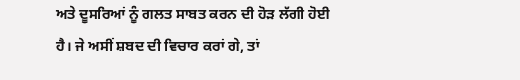ਅਤੇ ਦੂਸਰਿਆਂ ਨੂੰ ਗਲਤ ਸਾਬਤ ਕਰਨ ਦੀ ਹੋੜ ਲੱਗੀ ਹੋਈ
ਹੈ। ਜੇ ਅਸੀਂ ਸ਼ਬਦ ਦੀ ਵਿਚਾਰ ਕਰਾਂ ਗੇ, ਤਾਂ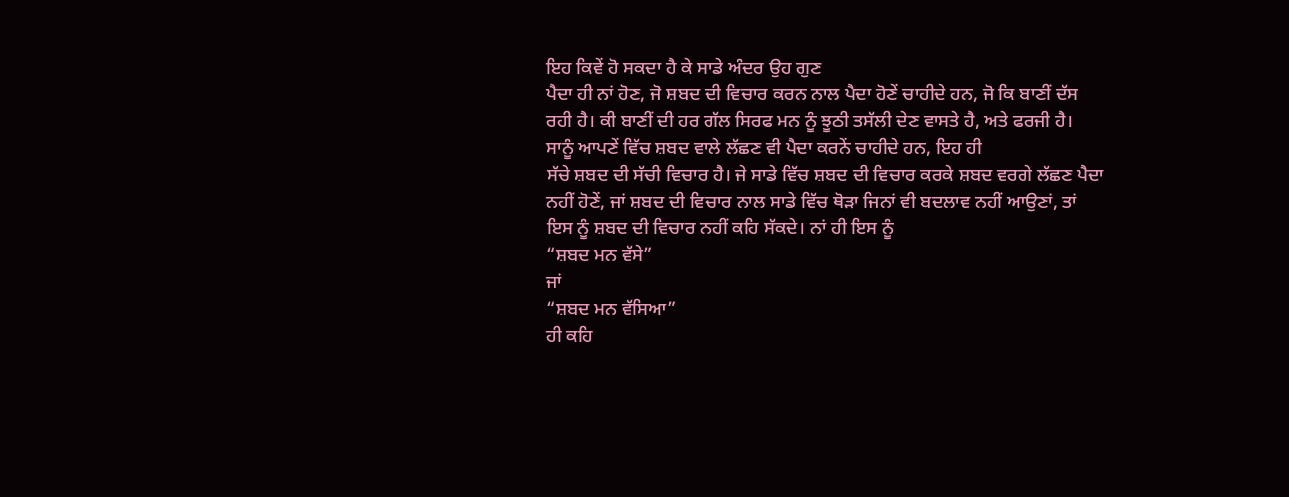ਇਹ ਕਿਵੇਂ ਹੋ ਸਕਦਾ ਹੈ ਕੇ ਸਾਡੇ ਅੰਦਰ ਉਹ ਗੁਣ
ਪੈਦਾ ਹੀ ਨਾਂ ਹੋਣ, ਜੋ ਸ਼ਬਦ ਦੀ ਵਿਚਾਰ ਕਰਨ ਨਾਲ ਪੈਦਾ ਹੋਣੇਂ ਚਾਹੀਦੇ ਹਨ, ਜੋ ਕਿ ਬਾਣੀਂ ਦੱਸ
ਰਹੀ ਹੈ। ਕੀ ਬਾਣੀਂ ਦੀ ਹਰ ਗੱਲ ਸਿਰਫ ਮਨ ਨੂੰ ਝੂਠੀ ਤਸੱਲੀ ਦੇਣ ਵਾਸਤੇ ਹੈ, ਅਤੇ ਫਰਜੀ ਹੈ।
ਸਾਨੂੰ ਆਪਣੇਂ ਵਿੱਚ ਸ਼ਬਦ ਵਾਲੇ ਲੱਛਣ ਵੀ ਪੈਦਾ ਕਰਨੇਂ ਚਾਹੀਦੇ ਹਨ, ਇਹ ਹੀ
ਸੱਚੇ ਸ਼ਬਦ ਦੀ ਸੱਚੀ ਵਿਚਾਰ ਹੈ। ਜੇ ਸਾਡੇ ਵਿੱਚ ਸ਼ਬਦ ਦੀ ਵਿਚਾਰ ਕਰਕੇ ਸ਼ਬਦ ਵਰਗੇ ਲੱਛਣ ਪੈਦਾ
ਨਹੀਂ ਹੋਣੇਂ, ਜਾਂ ਸ਼ਬਦ ਦੀ ਵਿਚਾਰ ਨਾਲ ਸਾਡੇ ਵਿੱਚ ਥੋੜਾ ਜਿਨਾਂ ਵੀ ਬਦਲਾਵ ਨਹੀਂ ਆਉਣਾਂ, ਤਾਂ
ਇਸ ਨੂੰ ਸ਼ਬਦ ਦੀ ਵਿਚਾਰ ਨਹੀਂ ਕਹਿ ਸੱਕਦੇ। ਨਾਂ ਹੀ ਇਸ ਨੂੰ
“ਸ਼ਬਦ ਮਨ ਵੱਸੇ”
ਜਾਂ
“ਸ਼ਬਦ ਮਨ ਵੱਸਿਆ”
ਹੀ ਕਹਿ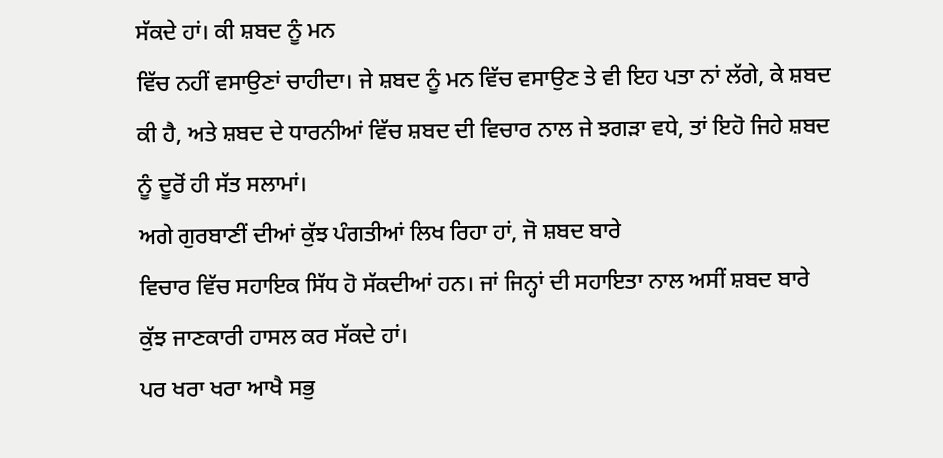ਸੱਕਦੇ ਹਾਂ। ਕੀ ਸ਼ਬਦ ਨੂੰ ਮਨ
ਵਿੱਚ ਨਹੀਂ ਵਸਾਉਣਾਂ ਚਾਹੀਦਾ। ਜੇ ਸ਼ਬਦ ਨੂੰ ਮਨ ਵਿੱਚ ਵਸਾਉਣ ਤੇ ਵੀ ਇਹ ਪਤਾ ਨਾਂ ਲੱਗੇ, ਕੇ ਸ਼ਬਦ
ਕੀ ਹੈ, ਅਤੇ ਸ਼ਬਦ ਦੇ ਧਾਰਨੀਆਂ ਵਿੱਚ ਸ਼ਬਦ ਦੀ ਵਿਚਾਰ ਨਾਲ ਜੇ ਝਗੜਾ ਵਧੇ, ਤਾਂ ਇਹੋ ਜਿਹੇ ਸ਼ਬਦ
ਨੂੰ ਦੂਰੋਂ ਹੀ ਸੱਤ ਸਲਾਮਾਂ।
ਅਗੇ ਗੁਰਬਾਣੀਂ ਦੀਆਂ ਕੁੱਝ ਪੰਗਤੀਆਂ ਲਿਖ ਰਿਹਾ ਹਾਂ, ਜੋ ਸ਼ਬਦ ਬਾਰੇ
ਵਿਚਾਰ ਵਿੱਚ ਸਹਾਇਕ ਸਿੱਧ ਹੋ ਸੱਕਦੀਆਂ ਹਨ। ਜਾਂ ਜਿਨ੍ਹਾਂ ਦੀ ਸਹਾਇਤਾ ਨਾਲ ਅਸੀਂ ਸ਼ਬਦ ਬਾਰੇ
ਕੁੱਝ ਜਾਣਕਾਰੀ ਹਾਸਲ ਕਰ ਸੱਕਦੇ ਹਾਂ।
ਪਰ ਖਰਾ ਖਰਾ ਆਖੈ ਸਭੁ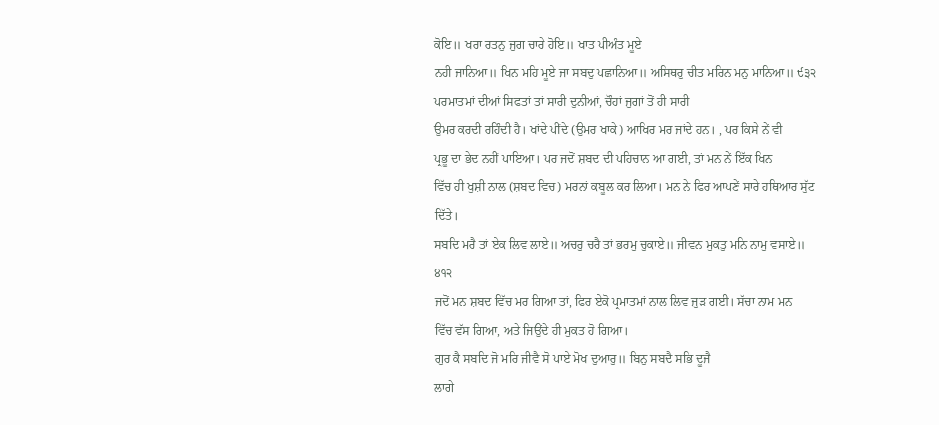ਕੋਇ॥ ਖਰਾ ਰਤਨੁ ਜੁਗ ਚਾਰੇ ਹੋਇ॥ ਖਾਤ ਪੀਅੰਤ ਮੂਏ
ਨਹੀ ਜਾਨਿਆ॥ ਖਿਨ ਮਹਿ ਮੂਏ ਜਾ ਸਬਦੁ ਪਛਾਨਿਆ॥ ਅਸਿਥਰੁ ਚੀਤ ਮਰਿਨ ਮਨੁ ਮਾਨਿਆ॥ ੯੩੨
ਪਰਮਾਤਮਾਂ ਦੀਆਂ ਸਿਫਤਾਂ ਤਾਂ ਸਾਰੀ ਦੁਨੀਆਂ, ਚੌਹਾਂ ਜੁਗਾਂ ਤੋਂ ਹੀ ਸਾਰੀ
ਉਮਰ ਕਰਦੀ ਰਹਿੰਦੀ ਹੈ। ਖਾਂਦੇ ਪੀਂਦੇ (ਉਮਰ ਖਾਕੇ) ਆਖਿਰ ਮਰ ਜਾਂਦੇ ਹਨ। , ਪਰ ਕਿਸੇ ਨੇਂ ਵੀ
ਪ੍ਰਭੂ ਦਾ ਭੇਦ ਨਹੀਂ ਪਾਇਆ। ਪਰ ਜਦੋਂ ਸ਼ਬਦ ਦੀ ਪਹਿਚਾਨ ਆ ਗਈ, ਤਾਂ ਮਨ ਨੇਂ ਇੱਕ ਖਿਨ
ਵਿੱਚ ਹੀ ਖੁਸ਼ੀ ਨਾਲ (ਸ਼ਬਦ ਵਿਚ) ਮਰਨਾਂ ਕਬੂਲ ਕਰ ਲਿਆ। ਮਨ ਨੇ ਫਿਰ ਆਪਣੇਂ ਸਾਰੇ ਹਥਿਆਰ ਸੁੱਟ
ਦਿੱਤੇ।
ਸਬਦਿ ਮਰੈ ਤਾਂ ਏਕ ਲਿਵ ਲਾਏ॥ ਅਚਰੁ ਚਰੈ ਤਾਂ ਭਰਮੁ ਚੁਕਾਏ॥ ਜੀਵਨ ਮੁਕਤੁ ਮਨਿ ਨਾਮੁ ਵਸਾਏ॥
੪੧੨
ਜਦੋਂ ਮਨ ਸ਼ਬਦ ਵਿੱਚ ਮਰ ਗਿਆ ਤਾਂ, ਫਿਰ ਏਕੋ ਪ੍ਰਮਾਤਮਾਂ ਨਾਲ ਲਿਵ ਜੁੜ ਗਈ। ਸੱਚਾ ਨਾਮ ਮਨ
ਵਿੱਚ ਵੱਸ ਗਿਆ, ਅਤੇ ਜਿਉਂਦੇ ਹੀ ਮੁਕਤ ਹੋ ਗਿਆ।
ਗੁਰ ਕੈ ਸਬਦਿ ਜੋ ਮਰਿ ਜੀਵੈ ਸੋ ਪਾਏ ਮੋਖ ਦੁਆਰੁ॥ ਬਿਨੁ ਸਬਦੈ ਸਭਿ ਦੂਜੈ
ਲਾਗੇ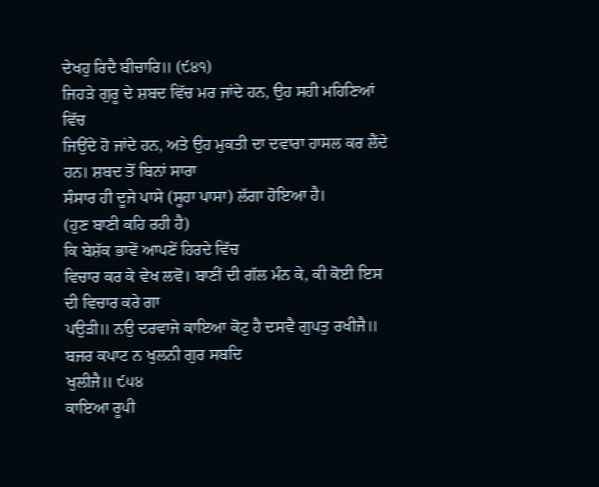ਦੇਖਹੁ ਰਿਦੈ ਬੀਚਾਰਿ॥ (੯੪੧)
ਜਿਹੜੇ ਗੁਰੂ ਦੇ ਸ਼ਬਦ ਵਿੱਚ ਮਰ ਜਾਂਦੇ ਹਨ, ਉਹ ਸਹੀ ਮਹਿਣਿਆਂ ਵਿੱਚ
ਜਿਉਂਦੇ ਹੋ ਜਾਂਦੇ ਹਨ, ਅਤੇ ਉਹ ਮੁਕਤੀ ਦਾ ਦਵਾਰਾ ਹਾਸਲ ਕਰ ਲੈਂਦੇ ਹਨ। ਸ਼ਬਦ ਤੋਂ ਬਿਨਾਂ ਸਾਰਾ
ਸੰਸਾਰ ਹੀ ਦੂਜੇ ਪਾਸੇ (ਸੂਹਾ ਪਾਸਾ) ਲੱਗਾ ਹੋਇਆ ਹੈ।
(ਹੁਣ ਬਾਣੀ ਕਹਿ ਰਹੀ ਹੈ)
ਕਿ ਬੇਸ਼ੱਕ ਭਾਵੇਂ ਆਪਣੇਂ ਹਿਰਦੇ ਵਿੱਚ
ਵਿਚਾਰ ਕਰ ਕੇ ਵੇਖ ਲਵੋ। ਬਾਣੀਂ ਦੀ ਗੱਲ ਮੰਨ ਕੇ, ਕੀ ਕੋਈ ਇਸ ਦੀ ਵਿਚਾਰ ਕਰੇ ਗਾ
ਪਉੜੀ॥ ਨਉ ਦਰਵਾਜੇ ਕਾਇਆ ਕੋਟੁ ਹੈ ਦਸਵੈ ਗੁਪਤੁ ਰਖੀਜੈ॥ ਬਜਰ ਕਪਾਟ ਨ ਖੁਲਨੀ ਗੁਰ ਸਬਦਿ
ਖੁਲੀਜੈ॥ ੯੫੪
ਕਾਇਆ ਰੂਪੀ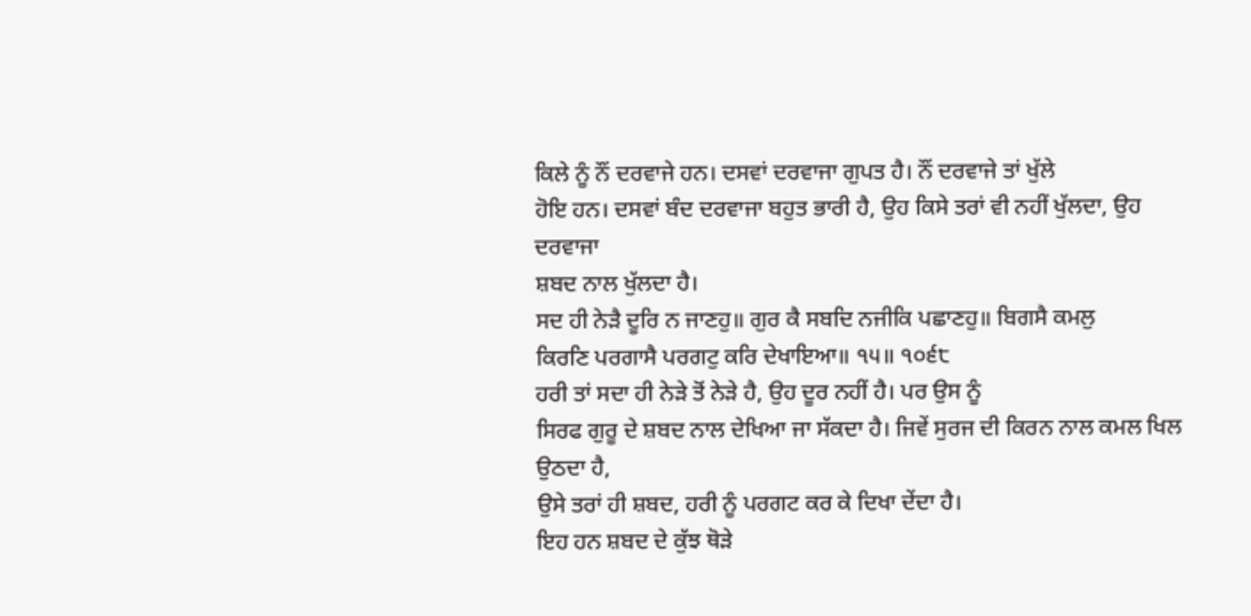ਕਿਲੇ ਨੂੰ ਨੌਂ ਦਰਵਾਜੇ ਹਨ। ਦਸਵਾਂ ਦਰਵਾਜਾ ਗੁਪਤ ਹੈ। ਨੌਂ ਦਰਵਾਜੇ ਤਾਂ ਖੁੱਲੇ
ਹੋਇ ਹਨ। ਦਸਵਾਂ ਬੰਦ ਦਰਵਾਜਾ ਬਹੁਤ ਭਾਰੀ ਹੈ, ਉਹ ਕਿਸੇ ਤਰਾਂ ਵੀ ਨਹੀਂ ਖੁੱਲਦਾ, ਉਹ ਦਰਵਾਜਾ
ਸ਼ਬਦ ਨਾਲ ਖੁੱਲਦਾ ਹੈ।
ਸਦ ਹੀ ਨੇੜੈ ਦੂਰਿ ਨ ਜਾਣਹੁ॥ ਗੁਰ ਕੈ ਸਬਦਿ ਨਜੀਕਿ ਪਛਾਣਹੁ॥ ਬਿਗਸੈ ਕਮਲੁ
ਕਿਰਣਿ ਪਰਗਾਸੈ ਪਰਗਟੁ ਕਰਿ ਦੇਖਾਇਆ॥ ੧੫॥ ੧੦੬੮
ਹਰੀ ਤਾਂ ਸਦਾ ਹੀ ਨੇੜੇ ਤੋਂ ਨੇੜੇ ਹੈ, ਉਹ ਦੂਰ ਨਹੀਂ ਹੈ। ਪਰ ਉਸ ਨੂੰ
ਸਿਰਫ ਗੁਰੂ ਦੇ ਸ਼ਬਦ ਨਾਲ ਦੇਖਿਆ ਜਾ ਸੱਕਦਾ ਹੈ। ਜਿਵੇਂ ਸੁਰਜ ਦੀ ਕਿਰਨ ਨਾਲ ਕਮਲ ਖਿਲ ਉਠਦਾ ਹੈ,
ਉਸੇ ਤਰਾਂ ਹੀ ਸ਼ਬਦ, ਹਰੀ ਨੂੰ ਪਰਗਟ ਕਰ ਕੇ ਦਿਖਾ ਦੇਂਦਾ ਹੈ।
ਇਹ ਹਨ ਸ਼ਬਦ ਦੇ ਕੁੱਝ ਥੋੜੇ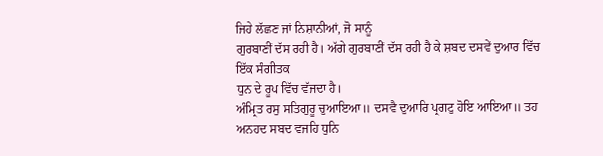ਜਿਹੇ ਲੱਛਣ ਜਾਂ ਨਿਸ਼ਾਨੀਆਂ, ਜੋ ਸਾਨੂੰ
ਗੁਰਬਾਣੀਂ ਦੱਸ ਰਹੀ ਹੈ। ਅੱਗੇ ਗੁਰਬਾਣੀਂ ਦੱਸ ਰਹੀ ਹੈ ਕੇ ਸ਼ਬਦ ਦਸਵੇਂ ਦੁਆਰ ਵਿੱਚ ਇੱਕ ਸੰਗੀਤਕ
ਧੁਨ ਦੇ ਰੂਪ ਵਿੱਚ ਵੱਜਦਾ ਹੈ।
ਅੰਮ੍ਰਿਤ ਰਸੁ ਸਤਿਗੁਰੂ ਚੁਆਇਆ॥ ਦਸਵੈ ਦੁਆਰਿ ਪ੍ਰਗਟੁ ਹੋਇ ਆਇਆ॥ ਤਹ
ਅਨਹਦ ਸਬਦ ਵਜਹਿ ਧੁਨਿ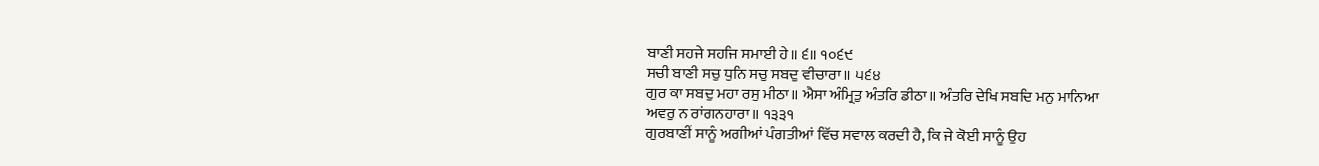ਬਾਣੀ ਸਹਜੇ ਸਹਜਿ ਸਮਾਈ ਹੇ॥ ੬॥ ੧੦੬੯
ਸਚੀ ਬਾਣੀ ਸਚੁ ਧੁਨਿ ਸਚੁ ਸਬਦੁ ਵੀਚਾਰਾ॥ ੫੬੪
ਗੁਰ ਕਾ ਸਬਦੁ ਮਹਾ ਰਸੁ ਮੀਠਾ॥ ਐਸਾ ਅੰਮ੍ਰਿਤੁ ਅੰਤਰਿ ਡੀਠਾ॥ ਅੰਤਰਿ ਦੇਖਿ ਸਬਦਿ ਮਨੁ ਮਾਨਿਆ
ਅਵਰੁ ਨ ਰਾਂਗਨਹਾਰਾ॥ ੧੩੩੧
ਗੁਰਬਾਣੀਂ ਸਾਨੂੰ ਅਗੀਆਂ ਪੰਗਤੀਆਂ ਵਿੱਚ ਸਵਾਲ ਕਰਦੀ ਹੈ, ਕਿ ਜੇ ਕੋਈ ਸਾਨੂੰ ਉਹ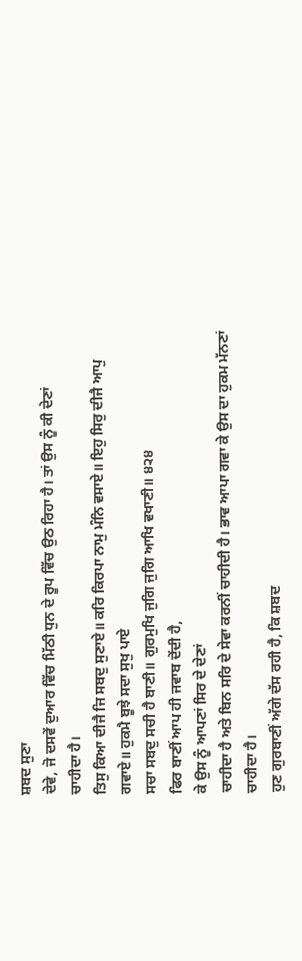ਸ਼ਬਦ ਸੁਣਾ
ਦੇਵੇ, ਜੋ ਦਸਵੇਂ ਦੁਆਰ ਵਿੱਚ ਮਿੱਠੀ ਧੁਨ ਦੇ ਰੂਪ ਵਿੱਚ ਉਠ ਰਿਹਾ ਹੈ। ਤਾਂ ਉਸ ਨੂੰ ਕੀ ਦੇਣਾਂ
ਚਾਹੀਦਾ ਹੈ।
ਤਿਸੁ ਕਿਆ ਦੀਜੈ ਜਿ ਸਬਦੁ ਸੁਣਾਏ॥ ਕਰਿ ਕਿਰਪਾ ਨਾਮੁ ਮੰਨਿ ਵਸਾਏ॥ ਇਹੁ ਸਿਰੁ ਦੀਜੈ ਆਪੁ
ਗਵਾਏ॥ ਹੁਕਮੈ ਬੂਝੇ ਸਦਾ ਸੁਖੁ ਪਾਏ
ਸਚਾ ਸਬਦੁ ਸਚੀ ਹੈ ਬਾਣੀ॥ ਗੁਰਮੁਖਿ ਜੁਗਿ ਜੁਗਿ ਆਖਿ ਵਖਾਣੀ॥ ੪੨੪
ਫਿਰ ਬਾਣੀਂ ਆਪ ਹੀ ਜਵਾਬ ਦੇਂਦੀ ਹੈ,
ਕੇ ਉਸ ਨੂੰ ਆਪਣਾਂ ਸਿਰ ਦੇ ਦੇਣਾਂ
ਚਾਹੀਦਾ ਹੈ ਅਤੇ ਬਿਨ ਸਰਿ ਦੇ ਸੇਵਾ ਕਰਨੀਂ ਚਾਹੀਦੀ ਹੈ। ਭਾਵ ਆਪਾ ਗਵਾ ਕੇ ਉਸ ਦਾ ਹੁਕਮ ਮੱਨਣਾਂ
ਚਾਹੀਦਾ ਹੈ।
ਹੁਣ ਗੁਰਬਾਣੀਂ ਅੱਗੇ ਦੱਸ ਰਹੀ ਹੈ, ਕਿ ਸ਼ਬਦ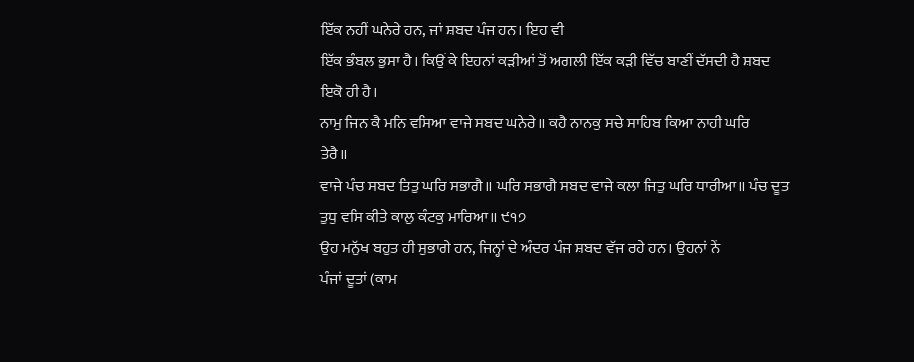ਇੱਕ ਨਹੀਂ ਘਨੇਰੇ ਹਨ, ਜਾਂ ਸ਼ਬਦ ਪੰਜ ਹਨ। ਇਹ ਵੀ
ਇੱਕ ਭੰਬਲ ਭੁਸਾ ਹੈ। ਕਿਉਂ ਕੇ ਇਹਨਾਂ ਕੜੀਆਂ ਤੋਂ ਅਗਲੀ ਇੱਕ ਕੜੀ ਵਿੱਚ ਬਾਣੀਂ ਦੱਸਦੀ ਹੈ ਸ਼ਬਦ
ਇਕੋ ਹੀ ਹੈ।
ਨਾਮੁ ਜਿਨ ਕੈ ਮਨਿ ਵਸਿਆ ਵਾਜੇ ਸਬਦ ਘਨੇਰੇ॥ ਕਹੈ ਨਾਨਕੁ ਸਚੇ ਸਾਹਿਬ ਕਿਆ ਨਾਹੀ ਘਰਿ
ਤੇਰੈ॥
ਵਾਜੇ ਪੰਚ ਸਬਦ ਤਿਤੁ ਘਰਿ ਸਭਾਗੈ॥ ਘਰਿ ਸਭਾਗੈ ਸਬਦ ਵਾਜੇ ਕਲਾ ਜਿਤੁ ਘਰਿ ਧਾਰੀਆ॥ ਪੰਚ ਦੂਤ
ਤੁਧੁ ਵਸਿ ਕੀਤੇ ਕਾਲੁ ਕੰਟਕੁ ਮਾਰਿਆ॥ ੯੧੭
ਉਹ ਮਨੁੱਖ ਬਹੁਤ ਹੀ ਸੁਭਾਗੇ ਹਨ, ਜਿਨ੍ਹਾਂ ਦੇ ਅੰਦਰ ਪੰਜ ਸ਼ਬਦ ਵੱਜ ਰਹੇ ਹਨ। ਉਹਨਾਂ ਨੇਂ
ਪੰਜਾਂ ਦੂਤਾਂ (ਕਾਮ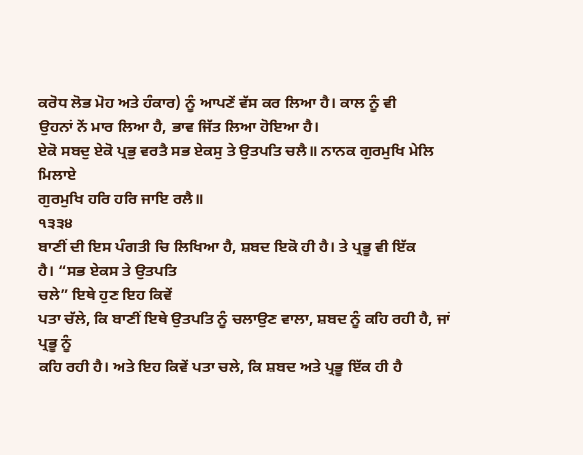ਕਰੋਧ ਲੋਭ ਮੋਹ ਅਤੇ ਹੰਕਾਰ) ਨੂੰ ਆਪਣੇਂ ਵੱਸ ਕਰ ਲਿਆ ਹੈ। ਕਾਲ ਨੂੰ ਵੀ
ਉਹਨਾਂ ਨੇਂ ਮਾਰ ਲਿਆ ਹੈ, ਭਾਵ ਜਿੱਤ ਲਿਆ ਹੋਇਆ ਹੈ।
ਏਕੋ ਸਬਦੁ ਏਕੋ ਪ੍ਰਭੁ ਵਰਤੈ ਸਭ ਏਕਸੁ ਤੇ ਉਤਪਤਿ ਚਲੈ॥ ਨਾਨਕ ਗੁਰਮੁਖਿ ਮੇਲਿ ਮਿਲਾਏ
ਗੁਰਮੁਖਿ ਹਰਿ ਹਰਿ ਜਾਇ ਰਲੈ॥
੧੩੩੪
ਬਾਣੀਂ ਦੀ ਇਸ ਪੰਗਤੀ ਚਿ ਲਿਖਿਆ ਹੈ, ਸ਼ਬਦ ਇਕੋ ਹੀ ਹੈ। ਤੇ ਪ੍ਰਭੂ ਵੀ ਇੱਕ
ਹੈ। “ਸਭ ਏਕਸ ਤੇ ਉਤਪਤਿ
ਚਲੇ” ਇਥੇ ਹੁਣ ਇਹ ਕਿਵੇਂ
ਪਤਾ ਚੱਲੇ, ਕਿ ਬਾਣੀਂ ਇਥੇ ਉਤਪਤਿ ਨੂੰ ਚਲਾਉਣ ਵਾਲਾ, ਸ਼ਬਦ ਨੂੰ ਕਹਿ ਰਹੀ ਹੈ, ਜਾਂ ਪ੍ਰਭੂ ਨੂੰ
ਕਹਿ ਰਹੀ ਹੈ। ਅਤੇ ਇਹ ਕਿਵੇਂ ਪਤਾ ਚਲੇ, ਕਿ ਸ਼ਬਦ ਅਤੇ ਪ੍ਰਭੂ ਇੱਕ ਹੀ ਹੈ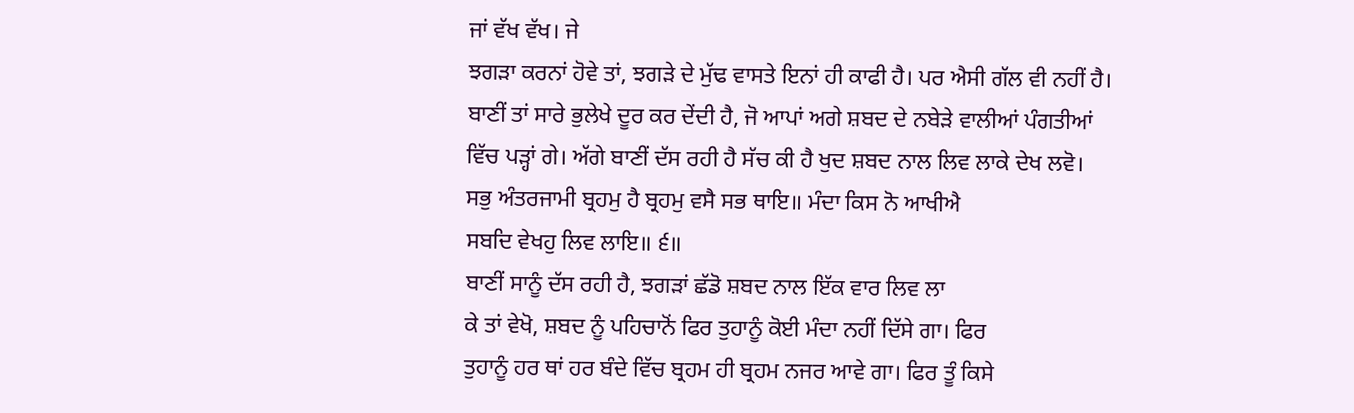ਜਾਂ ਵੱਖ ਵੱਖ। ਜੇ
ਝਗੜਾ ਕਰਨਾਂ ਹੋਵੇ ਤਾਂ, ਝਗੜੇ ਦੇ ਮੁੱਢ ਵਾਸਤੇ ਇਨਾਂ ਹੀ ਕਾਫੀ ਹੈ। ਪਰ ਐਸੀ ਗੱਲ ਵੀ ਨਹੀਂ ਹੈ।
ਬਾਣੀਂ ਤਾਂ ਸਾਰੇ ਭੁਲੇਖੇ ਦੂਰ ਕਰ ਦੇਂਦੀ ਹੈ, ਜੋ ਆਪਾਂ ਅਗੇ ਸ਼ਬਦ ਦੇ ਨਬੇੜੇ ਵਾਲੀਆਂ ਪੰਗਤੀਆਂ
ਵਿੱਚ ਪੜ੍ਹਾਂ ਗੇ। ਅੱਗੇ ਬਾਣੀਂ ਦੱਸ ਰਹੀ ਹੈ ਸੱਚ ਕੀ ਹੈ ਖੁਦ ਸ਼ਬਦ ਨਾਲ ਲਿਵ ਲਾਕੇ ਦੇਖ ਲਵੋ।
ਸਭੁ ਅੰਤਰਜਾਮੀ ਬ੍ਰਹਮੁ ਹੈ ਬ੍ਰਹਮੁ ਵਸੈ ਸਭ ਥਾਇ॥ ਮੰਦਾ ਕਿਸ ਨੋ ਆਖੀਐ
ਸਬਦਿ ਵੇਖਹੁ ਲਿਵ ਲਾਇ॥ ੬॥
ਬਾਣੀਂ ਸਾਨੂੰ ਦੱਸ ਰਹੀ ਹੈ, ਝਗੜਾਂ ਛੱਡੋ ਸ਼ਬਦ ਨਾਲ ਇੱਕ ਵਾਰ ਲਿਵ ਲਾ
ਕੇ ਤਾਂ ਵੇਖੋ, ਸ਼ਬਦ ਨੂੰ ਪਹਿਚਾਨੋਂ ਫਿਰ ਤੁਹਾਨੂੰ ਕੋਈ ਮੰਦਾ ਨਹੀਂ ਦਿੱਸੇ ਗਾ। ਫਿਰ
ਤੁਹਾਨੂੰ ਹਰ ਥਾਂ ਹਰ ਬੰਦੇ ਵਿੱਚ ਬ੍ਰਹਮ ਹੀ ਬ੍ਰਹਮ ਨਜਰ ਆਵੇ ਗਾ। ਫਿਰ ਤੂੰ ਕਿਸੇ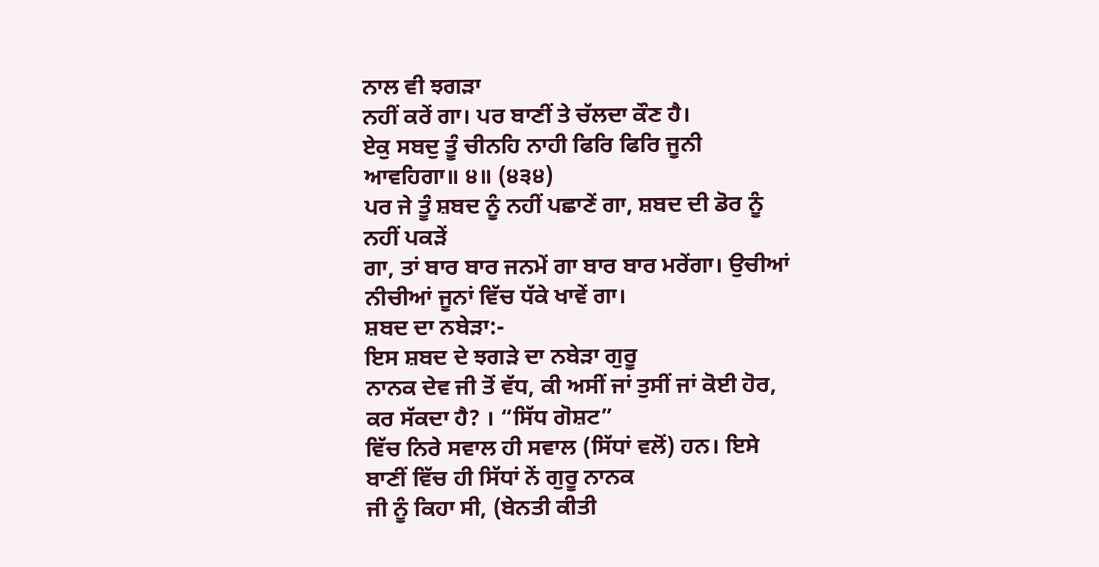ਨਾਲ ਵੀ ਝਗੜਾ
ਨਹੀਂ ਕਰੇਂ ਗਾ। ਪਰ ਬਾਣੀਂ ਤੇ ਚੱਲਦਾ ਕੌਣ ਹੈ।
ਏਕੁ ਸਬਦੁ ਤੂੰ ਚੀਨਹਿ ਨਾਹੀ ਫਿਰਿ ਫਿਰਿ ਜੂਨੀ ਆਵਹਿਗਾ॥ ੪॥ (੪੩੪)
ਪਰ ਜੇ ਤੂੰ ਸ਼ਬਦ ਨੂੰ ਨਹੀਂ ਪਛਾਣੇਂ ਗਾ, ਸ਼ਬਦ ਦੀ ਡੋਰ ਨੂੰ ਨਹੀਂ ਪਕੜੇਂ
ਗਾ, ਤਾਂ ਬਾਰ ਬਾਰ ਜਨਮੇਂ ਗਾ ਬਾਰ ਬਾਰ ਮਰੇਂਗਾ। ਉਚੀਆਂ ਨੀਚੀਆਂ ਜੂਨਾਂ ਵਿੱਚ ਧੱਕੇ ਖਾਵੇਂ ਗਾ।
ਸ਼ਬਦ ਦਾ ਨਬੇੜਾ:-
ਇਸ ਸ਼ਬਦ ਦੇ ਝਗੜੇ ਦਾ ਨਬੇੜਾ ਗੁਰੂ
ਨਾਨਕ ਦੇਵ ਜੀ ਤੋਂ ਵੱਧ, ਕੀ ਅਸੀਂ ਜਾਂ ਤੁਸੀਂ ਜਾਂ ਕੋਈ ਹੋਰ, ਕਰ ਸੱਕਦਾ ਹੈ? । “ਸਿੱਧ ਗੋਸ਼ਟ”
ਵਿੱਚ ਨਿਰੇ ਸਵਾਲ ਹੀ ਸਵਾਲ (ਸਿੱਧਾਂ ਵਲੋਂ) ਹਨ। ਇਸੇ ਬਾਣੀਂ ਵਿੱਚ ਹੀ ਸਿੱਧਾਂ ਨੇਂ ਗੁਰੂ ਨਾਨਕ
ਜੀ ਨੂੰ ਕਿਹਾ ਸੀ, (ਬੇਨਤੀ ਕੀਤੀ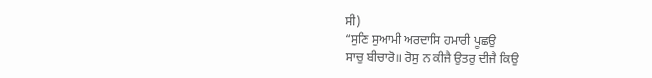ਸੀ)
“ਸੁਣਿ ਸੁਆਮੀ ਅਰਦਾਸਿ ਹਮਾਰੀ ਪੂਛਉ
ਸਾਚੁ ਬੀਚਾਰੋ॥ ਰੋਸੁ ਨ ਕੀਜੈ ਉਤਰੁ ਦੀਜੈ ਕਿਉ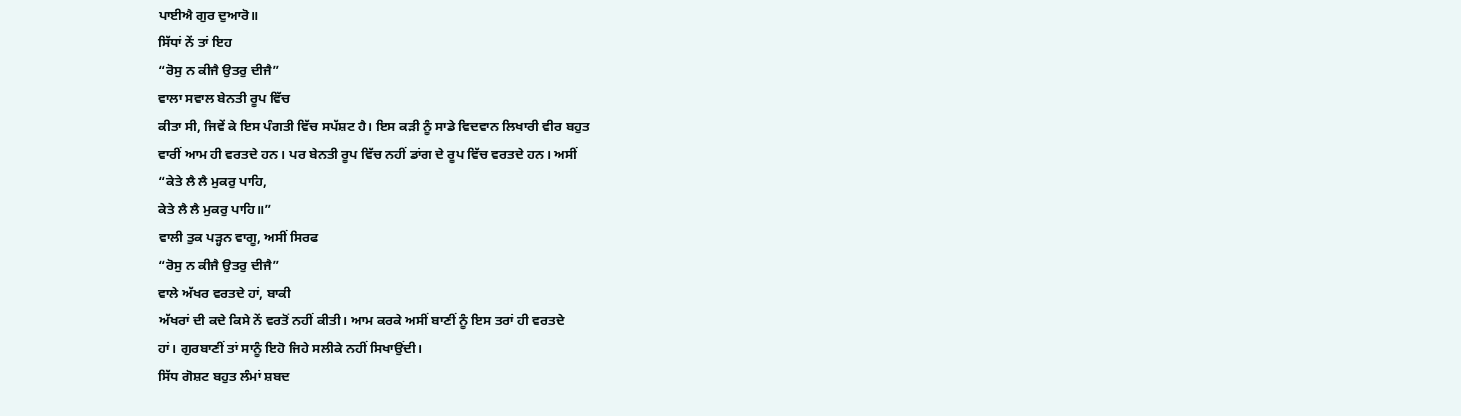ਪਾਈਐ ਗੁਰ ਦੁਆਰੋ॥
ਸਿੱਧਾਂ ਨੇਂ ਤਾਂ ਇਹ
“ਰੋਸੁ ਨ ਕੀਜੈ ਉਤਰੁ ਦੀਜੈ”
ਵਾਲਾ ਸਵਾਲ ਬੇਨਤੀ ਰੂਪ ਵਿੱਚ
ਕੀਤਾ ਸੀ, ਜਿਵੇਂ ਕੇ ਇਸ ਪੰਗਤੀ ਵਿੱਚ ਸਪੱਸ਼ਟ ਹੈ। ਇਸ ਕੜੀ ਨੂੰ ਸਾਡੇ ਵਿਦਵਾਨ ਲਿਖਾਰੀ ਵੀਰ ਬਹੁਤ
ਵਾਰੀਂ ਆਮ ਹੀ ਵਰਤਦੇ ਹਨ। ਪਰ ਬੇਨਤੀ ਰੂਪ ਵਿੱਚ ਨਹੀਂ ਡਾਂਗ ਦੇ ਰੂਪ ਵਿੱਚ ਵਰਤਦੇ ਹਨ। ਅਸੀਂ
“ਕੇਤੇ ਲੈ ਲੈ ਮੁਕਰੁ ਪਾਹਿ,
ਕੇਤੇ ਲੈ ਲੈ ਮੁਕਰੁ ਪਾਹਿ॥”
ਵਾਲੀ ਤੁਕ ਪੜ੍ਹਨ ਵਾਗੂ, ਅਸੀਂ ਸਿਰਫ
“ਰੋਸੁ ਨ ਕੀਜੈ ਉਤਰੁ ਦੀਜੈ”
ਵਾਲੇ ਅੱਖਰ ਵਰਤਦੇ ਹਾਂ, ਬਾਕੀ
ਅੱਖਰਾਂ ਦੀ ਕਦੇ ਕਿਸੇ ਨੇਂ ਵਰਤੋਂ ਨਹੀਂ ਕੀਤੀ। ਆਮ ਕਰਕੇ ਅਸੀਂ ਬਾਣੀਂ ਨੂੰ ਇਸ ਤਰਾਂ ਹੀ ਵਰਤਦੇ
ਹਾਂ। ਗੁਰਬਾਣੀਂ ਤਾਂ ਸਾਨੂੰ ਇਹੋ ਜਿਹੇ ਸਲੀਕੇ ਨਹੀਂ ਸਿਖਾਉਂਦੀ।
ਸਿੱਧ ਗੋਸ਼ਟ ਬਹੁਤ ਲੰਮਾਂ ਸ਼ਬਦ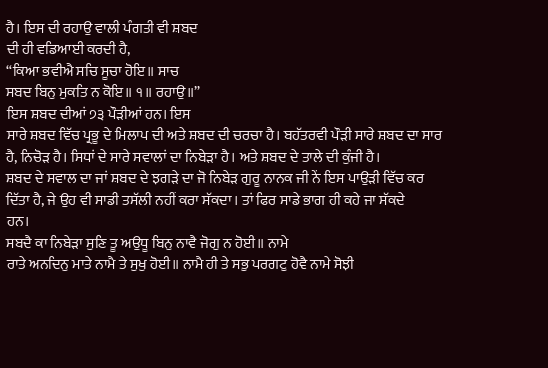ਹੈ। ਇਸ ਦੀ ਰਹਾਉ ਵਾਲੀ ਪੰਗਤੀ ਵੀ ਸ਼ਬਦ
ਦੀ ਹੀ ਵਡਿਆਈ ਕਰਦੀ ਹੈ,
“ਕਿਆ ਭਵੀਐ ਸਚਿ ਸੂਚਾ ਹੋਇ॥ ਸਾਚ
ਸਬਦ ਬਿਨੁ ਮੁਕਤਿ ਨ ਕੋਇ॥ ੧॥ ਰਹਾਉ॥”
ਇਸ ਸ਼ਬਦ ਦੀਆਂ ੭੩ ਪੌੜੀਆਂ ਹਨ। ਇਸ
ਸਾਰੇ ਸ਼ਬਦ ਵਿੱਚ ਪ੍ਰਭੂ ਦੇ ਮਿਲਾਪ ਦੀ ਅਤੇ ਸ਼ਬਦ ਦੀ ਚਰਚਾ ਹੈ। ਬਹੱਤਰਵੀ ਪੌੜੀ ਸਾਰੇ ਸ਼ਬਦ ਦਾ ਸਾਰ
ਹੈ, ਨਿਚੋੜ ਹੈ। ਸਿਧਾਂ ਦੇ ਸਾਰੇ ਸਵਾਲਾਂ ਦਾ ਨਿਬੇੜਾ ਹੈ। ਅਤੇ ਸ਼ਬਦ ਦੇ ਤਾਲੇ ਦੀ ਕੁੰਜੀ ਹੈ।
ਸ਼ਬਦ ਦੇ ਸਵਾਲ ਦਾ ਜਾਂ ਸ਼ਬਦ ਦੇ ਝਗੜੇ ਦਾ ਜੋ ਨਿਬੇੜ ਗੁਰੂ ਨਾਨਕ ਜੀ ਨੇਂ ਇਸ ਪਾਉੜੀ ਵਿੱਚ ਕਰ
ਦਿੱਤਾ ਹੈ, ਜੇ ਉਹ ਵੀ ਸਾਡੀ ਤਸੱਲੀ ਨਹੀਂ ਕਰਾ ਸੱਕਦਾ। ਤਾਂ ਫਿਰ ਸਾਡੇ ਭਾਗ ਹੀ ਕਹੇ ਜਾ ਸੱਕਦੇ
ਹਨ।
ਸਬਦੈ ਕਾ ਨਿਬੇੜਾ ਸੁਣਿ ਤੂ ਅਉਧੂ ਬਿਨੁ ਨਾਵੈ ਜੋਗੁ ਨ ਹੋਈ॥ ਨਾਮੇ
ਰਾਤੇ ਅਨਦਿਨੁ ਮਾਤੇ ਨਾਮੈ ਤੇ ਸੁਖੁ ਹੋਈ॥ ਨਾਮੈ ਹੀ ਤੇ ਸਭੁ ਪਰਗਟੁ ਹੋਵੈ ਨਾਮੇ ਸੋਝੀ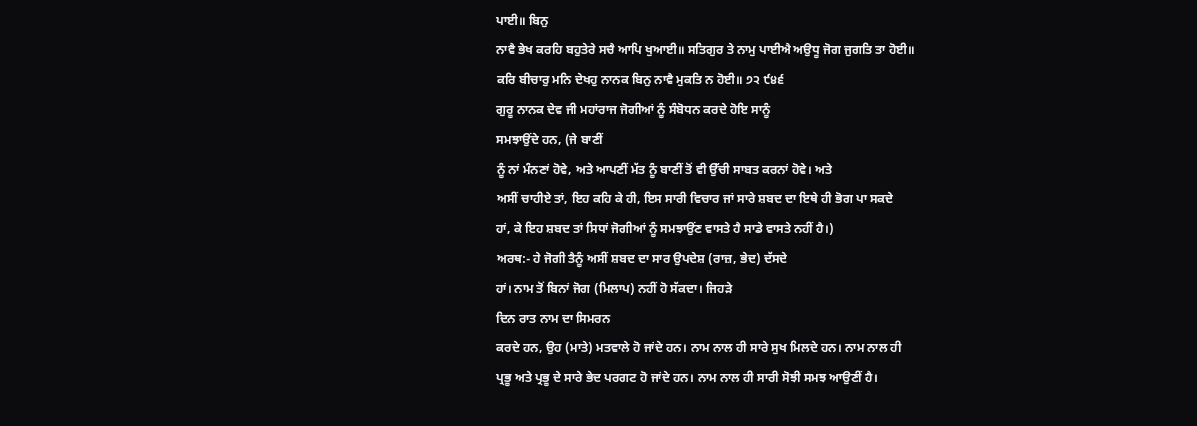ਪਾਈ॥ ਬਿਨੁ
ਨਾਵੈ ਭੇਖ ਕਰਹਿ ਬਹੁਤੇਰੇ ਸਚੈ ਆਪਿ ਖੁਆਈ॥ ਸਤਿਗੁਰ ਤੇ ਨਾਮੁ ਪਾਈਐ ਅਉਧੂ ਜੋਗ ਜੁਗਤਿ ਤਾ ਹੋਈ॥
ਕਰਿ ਬੀਚਾਰੁ ਮਨਿ ਦੇਖਹੁ ਨਾਨਕ ਬਿਨੁ ਨਾਵੈ ਮੁਕਤਿ ਨ ਹੋਈ॥ ੭੨ ੯੪੬
ਗੁਰੂ ਨਾਨਕ ਦੇਵ ਜੀ ਮਹਾਂਰਾਜ ਜੋਗੀਆਂ ਨੂੰ ਸੰਬੋਧਨ ਕਰਦੇ ਹੋਇ ਸਾਨੂੰ
ਸਮਝਾਉਂਦੇ ਹਨ, (ਜੇ ਬਾਣੀਂ
ਨੂੰ ਨਾਂ ਮੰਨਣਾਂ ਹੋਵੇ, ਅਤੇ ਆਪਣੀਂ ਮੱਤ ਨੂੰ ਬਾਣੀਂ ਤੋਂ ਵੀ ਉੱਚੀ ਸਾਬਤ ਕਰਨਾਂ ਹੋਵੇ। ਅਤੇ
ਅਸੀਂ ਚਾਹੀਏ ਤਾਂ, ਇਹ ਕਹਿ ਕੇ ਹੀ, ਇਸ ਸਾਰੀ ਵਿਚਾਰ ਜਾਂ ਸਾਰੇ ਸ਼ਬਦ ਦਾ ਇਥੇ ਹੀ ਭੋਗ ਪਾ ਸਕਦੇ
ਹਾਂ, ਕੇ ਇਹ ਸ਼ਬਦ ਤਾਂ ਸਿਧਾਂ ਜੋਗੀਆਂ ਨੂੰ ਸਮਝਾਉਂਣ ਵਾਸਤੇ ਹੈ ਸਾਡੇ ਵਾਸਤੇ ਨਹੀਂ ਹੈ।)
ਅਰਥ:- ਹੇ ਜੋਗੀ ਤੈਨੂੰ ਅਸੀਂ ਸ਼ਬਦ ਦਾ ਸਾਰ ਉਪਦੇਸ਼ (ਰਾਜ਼, ਭੇਦ) ਦੱਸਦੇ
ਹਾਂ। ਨਾਮ ਤੋਂ ਬਿਨਾਂ ਜੋਗ (ਮਿਲਾਪ) ਨਹੀਂ ਹੋ ਸੱਕਦਾ। ਜਿਹੜੇ
ਦਿਨ ਰਾਤ ਨਾਮ ਦਾ ਸਿਮਰਨ
ਕਰਦੇ ਹਨ, ਉਹ (ਮਾਤੇ) ਮਤਵਾਲੇ ਹੋ ਜਾਂਦੇ ਹਨ। ਨਾਮ ਨਾਲ ਹੀ ਸਾਰੇ ਸੁਖ ਮਿਲਦੇ ਹਨ। ਨਾਮ ਨਾਲ ਹੀ
ਪ੍ਰਭੂ ਅਤੇ ਪ੍ਰਭੂ ਦੇ ਸਾਰੇ ਭੇਦ ਪਰਗਟ ਹੋ ਜਾਂਦੇ ਹਨ। ਨਾਮ ਨਾਲ ਹੀ ਸਾਰੀ ਸੋਝੀ ਸਮਝ ਆਉਣੀਂ ਹੈ।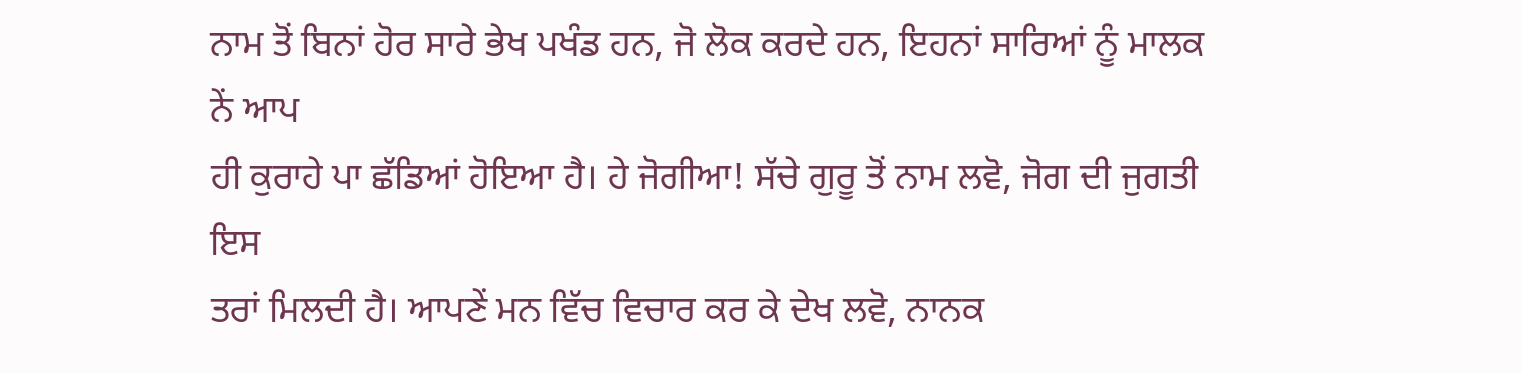ਨਾਮ ਤੋਂ ਬਿਨਾਂ ਹੋਰ ਸਾਰੇ ਭੇਖ ਪਖੰਡ ਹਨ, ਜੋ ਲੋਕ ਕਰਦੇ ਹਨ, ਇਹਨਾਂ ਸਾਰਿਆਂ ਨੂੰ ਮਾਲਕ ਨੇਂ ਆਪ
ਹੀ ਕੁਰਾਹੇ ਪਾ ਛੱਡਿਆਂ ਹੋਇਆ ਹੈ। ਹੇ ਜੋਗੀਆ! ਸੱਚੇ ਗੁਰੂ ਤੋਂ ਨਾਮ ਲਵੋ, ਜੋਗ ਦੀ ਜੁਗਤੀ ਇਸ
ਤਰਾਂ ਮਿਲਦੀ ਹੈ। ਆਪਣੇਂ ਮਨ ਵਿੱਚ ਵਿਚਾਰ ਕਰ ਕੇ ਦੇਖ ਲਵੋ, ਨਾਨਕ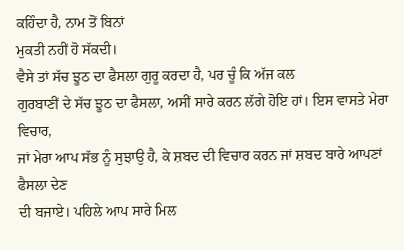ਕਹਿੰਦਾ ਹੈ, ਨਾਮ ਤੋਂ ਬਿਨਾਂ
ਮੁਕਤੀ ਨਹੀਂ ਹੋ ਸੱਕਦੀ।
ਵੈਸੇ ਤਾਂ ਸੱਚ ਝੂਠ ਦਾ ਫੈਸਲਾ ਗੁਰੂ ਕਰਦਾ ਹੈ, ਪਰ ਚੂੰ ਕਿ ਅੱਜ ਕਲ
ਗੁਰਬਾਣੀਂ ਦੇ ਸੱਚ ਝੂਠ ਦਾ ਫੈਸਲਾ, ਅਸੀਂ ਸਾਰੇ ਕਰਨ ਲੱਗੇ ਹੋਇ ਹਾਂ। ਇਸ ਵਾਸਤੇ ਮੇਰਾ ਵਿਚਾਰ,
ਜਾਂ ਮੇਰਾ ਆਪ ਸੱਭ ਨੂੰ ਸੁਝਾਉ ਹੈ, ਕੇ ਸ਼ਬਦ ਦੀ ਵਿਚਾਰ ਕਰਨ ਜਾਂ ਸ਼ਬਦ ਬਾਰੇ ਆਪਣਾਂ ਫੈਸਲਾ ਦੇਣ
ਦੀ ਬਜਾਏ। ਪਹਿਲੇ ਆਪ ਸਾਰੇ ਮਿਲ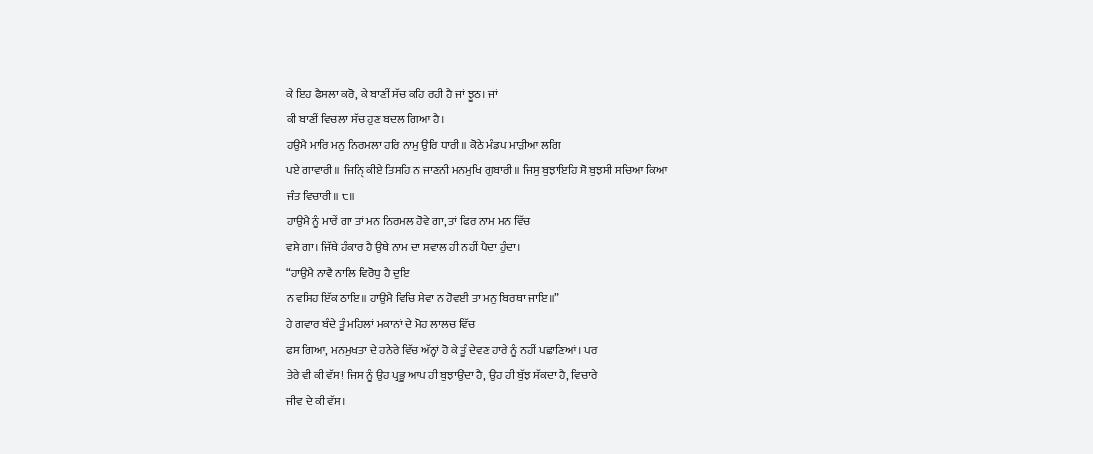ਕੇ ਇਹ ਫੈਸਲਾ ਕਰੋ, ਕੇ ਬਾਣੀਂ ਸੱਚ ਕਹਿ ਰਹੀ ਹੈ ਜਾਂ ਝੂਠ। ਜਾਂ
ਕੀ ਬਾਣੀਂ ਵਿਚਲਾ ਸੱਚ ਹੁਣ ਬਦਲ ਗਿਆ ਹੈ।
ਹਉਮੈ ਮਾਰਿ ਮਨੁ ਨਿਰਮਲਾ ਹਰਿ ਨਾਮੁ ਉਰਿ ਧਾਰੀ॥ ਕੋਠੇ ਮੰਡਪ ਮਾੜੀਆ ਲਗਿ
ਪਏ ਗਾਵਾਰੀ॥ ਜਿਨਿੑ ਕੀਏ ਤਿਸਹਿ ਨ ਜਾਣਨੀ ਮਨਮੁਖਿ ਗੁਬਾਰੀ॥ ਜਿਸੁ ਬੁਝਾਇਹਿ ਸੋ ਬੁਝਸੀ ਸਚਿਆ ਕਿਆ
ਜੰਤ ਵਿਚਾਰੀ॥ ੮॥
ਹਾਉਮੈ ਨੂੰ ਮਾਰੇਂ ਗਾ ਤਾਂ ਮਨ ਨਿਰਮਲ ਹੋਵੇ ਗਾ, ਤਾਂ ਫਿਰ ਨਾਮ ਮਨ ਵਿੱਚ
ਵਸੇ ਗਾ। ਜਿੱਥੇ ਹੰਕਾਰ ਹੈ ਉਥੇ ਨਾਮ ਦਾ ਸਵਾਲ ਹੀ ਨਹੀਂ ਪੈਦਾ ਹੁੰਦਾ।
“ਹਾਉਮੈ ਨਾਵੈ ਨਾਲਿ ਵਿਰੋਧੁ ਹੈ ਦੁਇ
ਨ ਵਸਿਹ ਇੱਕ ਠਾਇ॥ ਹਾਉਮੈ ਵਿਚਿ ਸੇਵਾ ਨ ਹੋਵਈ ਤਾ ਮਨੁ ਬਿਰਥਾ ਜਾਇ॥”
ਹੇ ਗਵਾਰ ਬੰਦੇ ਤੂੰ ਮਹਿਲਾਂ ਮਕਾਨਾਂ ਦੇ ਮੋਹ ਲਾਲਚ ਵਿੱਚ
ਫਸ ਗਿਆ, ਮਨਮੁਖਤਾ ਦੇ ਹਨੇਰੇ ਵਿੱਚ ਅੱਨ੍ਹਾਂ ਹੋ ਕੇ ਤੂੰ ਦੇਵਣ ਹਾਰੇ ਨੂੰ ਨਹੀਂ ਪਛਾਣਿਆਂ। ਪਰ
ਤੇਰੇ ਵੀ ਕੀ ਵੱਸ! ਜਿਸ ਨੂੰ ਉਹ ਪ੍ਰਭੂ ਆਪ ਹੀ ਬੁਝਾਉਂਦਾ ਹੈ, ਉਹ ਹੀ ਬੁੱਝ ਸੱਕਦਾ ਹੈ, ਵਿਚਾਰੇ
ਜੀਵ ਦੇ ਕੀ ਵੱਸ।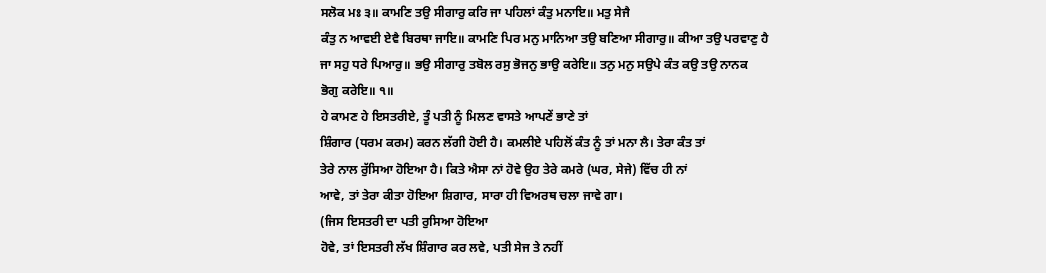ਸਲੋਕ ਮਃ ੩॥ ਕਾਮਣਿ ਤਉ ਸੀਗਾਰੁ ਕਰਿ ਜਾ ਪਹਿਲਾਂ ਕੰਤੁ ਮਨਾਇ॥ ਮਤੁ ਸੇਜੈ
ਕੰਤੁ ਨ ਆਵਈ ਏਵੈ ਬਿਰਥਾ ਜਾਇ॥ ਕਾਮਣਿ ਪਿਰ ਮਨੁ ਮਾਨਿਆ ਤਉ ਬਣਿਆ ਸੀਗਾਰੁ॥ ਕੀਆ ਤਉ ਪਰਵਾਣੁ ਹੈ
ਜਾ ਸਹੁ ਧਰੇ ਪਿਆਰੁ॥ ਭਉ ਸੀਗਾਰੁ ਤਬੋਲ ਰਸੁ ਭੋਜਨੁ ਭਾਉ ਕਰੇਇ॥ ਤਨੁ ਮਨੁ ਸਉਪੇ ਕੰਤ ਕਉ ਤਉ ਨਾਨਕ
ਭੋਗੁ ਕਰੇਇ॥ ੧॥
ਹੇ ਕਾਮਣ ਹੇ ਇਸਤਰੀਏ, ਤੂੰ ਪਤੀ ਨੂੰ ਮਿਲਣ ਵਾਸਤੇ ਆਪਣੇਂ ਭਾਣੇ ਤਾਂ
ਸ਼ਿੰਗਾਰ (ਧਰਮ ਕਰਮ) ਕਰਨ ਲੱਗੀ ਹੋਈ ਹੈ। ਕਮਲੀਏ ਪਹਿਲੋਂ ਕੰਤ ਨੂੰ ਤਾਂ ਮਨਾ ਲੈ। ਤੇਰਾ ਕੰਤ ਤਾਂ
ਤੇਰੇ ਨਾਲ ਰੁੱਸਿਆ ਹੋਇਆ ਹੈ। ਕਿਤੇ ਐਸਾ ਨਾਂ ਹੋਵੇ ਉਹ ਤੇਰੇ ਕਮਰੇ (ਘਰ, ਸੇਜੇ) ਵਿੱਚ ਹੀ ਨਾਂ
ਆਵੇ, ਤਾਂ ਤੇਰਾ ਕੀਤਾ ਹੋਇਆ ਸ਼ਿਗਾਰ, ਸਾਰਾ ਹੀ ਵਿਅਰਥ ਚਲਾ ਜਾਵੇ ਗਾ।
(ਜਿਸ ਇਸਤਰੀ ਦਾ ਪਤੀ ਰੁਸਿਆ ਹੋਇਆ
ਹੋਵੇ, ਤਾਂ ਇਸਤਰੀ ਲੱਖ ਸ਼ਿੰਗਾਰ ਕਰ ਲਵੇ, ਪਤੀ ਸੇਜ ਤੇ ਨਹੀਂ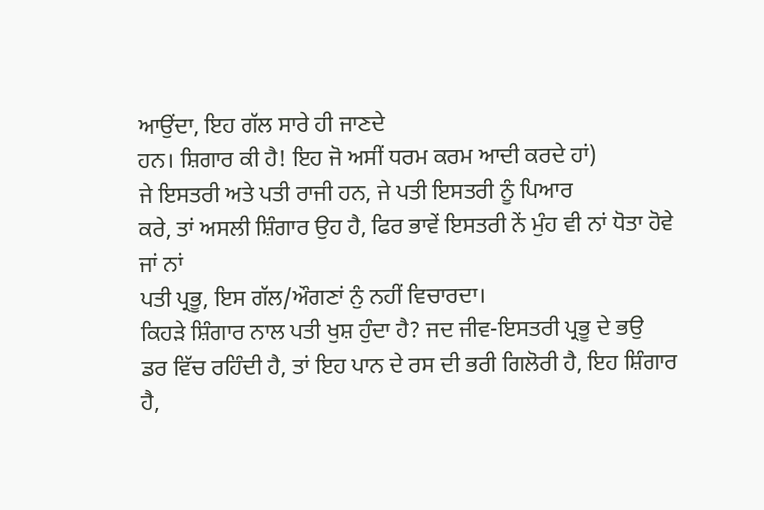ਆਉਂਦਾ, ਇਹ ਗੱਲ ਸਾਰੇ ਹੀ ਜਾਣਦੇ
ਹਨ। ਸ਼ਿਗਾਰ ਕੀ ਹੈ! ਇਹ ਜੋ ਅਸੀਂ ਧਰਮ ਕਰਮ ਆਦੀ ਕਰਦੇ ਹਾਂ)
ਜੇ ਇਸਤਰੀ ਅਤੇ ਪਤੀ ਰਾਜੀ ਹਨ, ਜੇ ਪਤੀ ਇਸਤਰੀ ਨੂੰ ਪਿਆਰ
ਕਰੇ, ਤਾਂ ਅਸਲੀ ਸ਼ਿੰਗਾਰ ਉਹ ਹੈ, ਫਿਰ ਭਾਵੇਂ ਇਸਤਰੀ ਨੇਂ ਮੁੰਹ ਵੀ ਨਾਂ ਧੋਤਾ ਹੋਵੇ ਜਾਂ ਨਾਂ
ਪਤੀ ਪ੍ਰਭੂ, ਇਸ ਗੱਲ/ਔਗਣਾਂ ਨੁੰ ਨਹੀਂ ਵਿਚਾਰਦਾ।
ਕਿਹੜੇ ਸ਼ਿੰਗਾਰ ਨਾਲ ਪਤੀ ਖੁਸ਼ ਹੁੰਦਾ ਹੈ? ਜਦ ਜੀਵ-ਇਸਤਰੀ ਪ੍ਰਭੂ ਦੇ ਭਉ
ਡਰ ਵਿੱਚ ਰਹਿੰਦੀ ਹੈ, ਤਾਂ ਇਹ ਪਾਨ ਦੇ ਰਸ ਦੀ ਭਰੀ ਗਿਲੋਰੀ ਹੈ, ਇਹ ਸ਼ਿੰਗਾਰ
ਹੈ,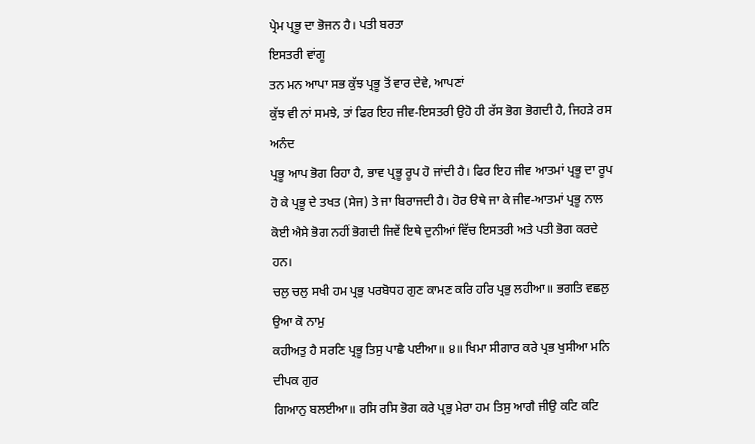ਪ੍ਰੇਮ ਪ੍ਰਭੂ ਦਾ ਭੋਜਨ ਹੈ। ਪਤੀ ਬਰਤਾ
ਇਸਤਰੀ ਵਾਂਗੂ
ਤਨ ਮਨ ਆਪਾ ਸਭ ਕੁੱਝ ਪ੍ਰਭੂ ਤੋਂ ਵਾਰ ਦੇਵੇ, ਆਪਣਾਂ
ਕੁੱਝ ਵੀ ਨਾਂ ਸਮਝੇ, ਤਾਂ ਫਿਰ ਇਹ ਜੀਵ-ਇਸਤਰੀ ਉਹੋ ਹੀ ਰੱਸ ਭੋਗ ਭੋਗਦੀ ਹੈ, ਜਿਹੜੇ ਰਸ ਅਨੰਦ
ਪ੍ਰਭੂ ਆਪ ਭੋਗ ਰਿਹਾ ਹੈ, ਭਾਵ ਪ੍ਰਭੂ ਰੂਪ ਹੋ ਜਾਂਦੀ ਹੈ। ਫਿਰ ਇਹ ਜੀਵ ਆਤਮਾਂ ਪ੍ਰਭੂ ਦਾ ਰੂਪ
ਹੋ ਕੇ ਪ੍ਰਭੂ ਦੇ ਤਖਤ (ਸੇਜ) ਤੇ ਜਾ ਬਿਰਾਜਦੀ ਹੈ। ਹੋਰ ੳਥੇ ਜਾ ਕੇ ਜੀਵ-ਆਤਮਾਂ ਪ੍ਰਭੂ ਨਾਲ
ਕੋਈ ਐਸੇ ਭੋਗ ਨਹੀਂ ਭੋਗਦੀ ਜਿਵੇਂ ਇਥੇ ਦੁਨੀਆਂ ਵਿੱਚ ਇਸਤਰੀ ਅਤੇ ਪਤੀ ਭੋਗ ਕਰਦੇ ਹਨ।
ਚਲੁ ਚਲੁ ਸਖੀ ਹਮ ਪ੍ਰਭੁ ਪਰਬੋਧਹ ਗੁਣ ਕਾਮਣ ਕਰਿ ਹਰਿ ਪ੍ਰਭੁ ਲਹੀਆ॥ ਭਗਤਿ ਵਛਲੁ ਉਆ ਕੋ ਨਾਮੁ
ਕਹੀਅਤੁ ਹੈ ਸਰਣਿ ਪ੍ਰਭੂ ਤਿਸੁ ਪਾਛੈ ਪਈਆ॥ ੪॥ ਖਿਮਾ ਸੀਗਾਰ ਕਰੇ ਪ੍ਰਭ ਖੁਸੀਆ ਮਨਿ ਦੀਪਕ ਗੁਰ
ਗਿਆਨੁ ਬਲਈਆ॥ ਰਸਿ ਰਸਿ ਭੋਗ ਕਰੇ ਪ੍ਰਭੁ ਮੇਰਾ ਹਮ ਤਿਸੁ ਆਗੈ ਜੀਉ ਕਟਿ ਕਟਿ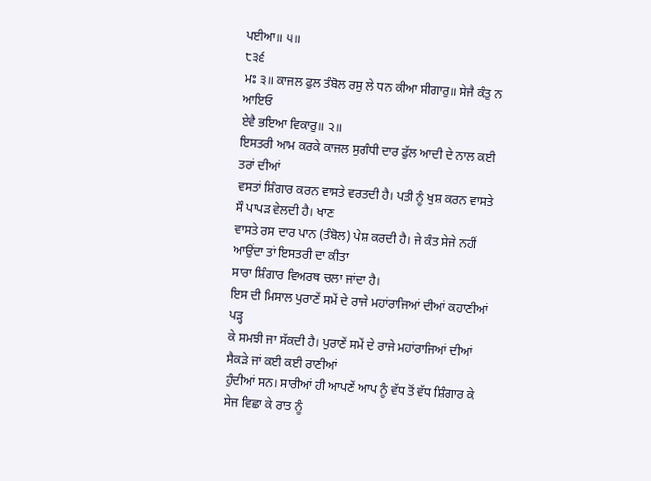ਪਈਆ॥ ੫॥
੮੩੬
ਮਃ ੩॥ ਕਾਜਲ ਫੁਲ ਤੰਬੋਲ ਰਸੁ ਲੇ ਧਨ ਕੀਆ ਸੀਗਾਰੁ॥ ਸੇਜੈ ਕੰਤੁ ਨ ਆਇਓ
ਏਵੈ ਭਇਆ ਵਿਕਾਰੁ॥ ੨॥
ਇਸਤਰੀ ਆਮ ਕਰਕੇ ਕਾਜਲ ਸੁਗੰਧੀ ਦਾਰ ਫੁੱਲ ਆਦੀ ਦੇ ਨਾਲ ਕਈ ਤਰਾਂ ਦੀਆਂ
ਵਸਤਾਂ ਸ਼ਿੰਗਾਰ ਕਰਨ ਵਾਸਤੇ ਵਰਤਦੀ ਹੈ। ਪਤੀ ਨੂੰ ਖੁਸ਼ ਕਰਨ ਵਾਸਤੇ ਸੌ ਪਾਪੜ ਵੇਲਦੀ ਹੈ। ਖਾਣ
ਵਾਸਤੇ ਰਸ ਦਾਰ ਪਾਨ (ਤੰਬੋਲ) ਪੇਸ਼ ਕਰਦੀ ਹੈ। ਜੇ ਕੰਤ ਸੇਜੇ ਨਹੀਂ ਆਉਂਦਾ ਤਾਂ ਇਸਤਰੀ ਦਾ ਕੀਤਾ
ਸਾਰਾ ਸ਼ਿੰਗਾਰ ਵਿਅਰਥ ਚਲਾ ਜਾਂਦਾ ਹੈ।
ਇਸ ਦੀ ਮਿਸਾਲ ਪੁਰਾਣੇਂ ਸਮੇਂ ਦੇ ਰਾਜੇ ਮਹਾਂਰਾਜਿਆਂ ਦੀਆਂ ਕਹਾਣੀਆਂ ਪੜ੍ਹ
ਕੇ ਸਮਝੀ ਜਾ ਸੱਕਦੀ ਹੈ। ਪੁਰਾਣੇਂ ਸਮੇਂ ਦੇ ਰਾਜੇ ਮਹਾਂਰਾਜਿਆਂ ਦੀਆਂ ਸੈਕੜੇ ਜਾਂ ਕਈ ਕਈ ਰਾਣੀਆਂ
ਹੁੰਦੀਆਂ ਸਨ। ਸਾਰੀਆਂ ਹੀ ਆਪਣੇਂ ਆਪ ਨੂੰ ਵੱਧ ਤੋਂ ਵੱਧ ਸ਼ਿੰਗਾਰ ਕੇ ਸੇਜ ਵਿਛਾ ਕੇ ਰਾਤ ਨੂੰ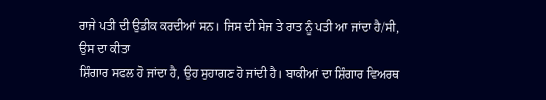ਰਾਜੇ ਪਤੀ ਦੀ ਉਡੀਕ ਕਰਦੀਆਂ ਸਨ। ਜਿਸ ਦੀ ਸੇਜ ਤੇ ਰਾਤ ਨੂੰ ਪਤੀ ਆ ਜਾਂਦਾ ਹੈ/ਸੀ, ਉਸ ਦਾ ਕੀਤਾ
ਸ਼ਿੰਗਾਰ ਸਫਲ ਹੋ ਜਾਂਦਾ ਹੈ, ਉਹ ਸੁਹਾਗਣ ਹੋ ਜਾਂਦੀ ਹੈ। ਬਾਕੀਆਂ ਦਾ ਸ਼ਿੰਗਾਰ ਵਿਅਰਥ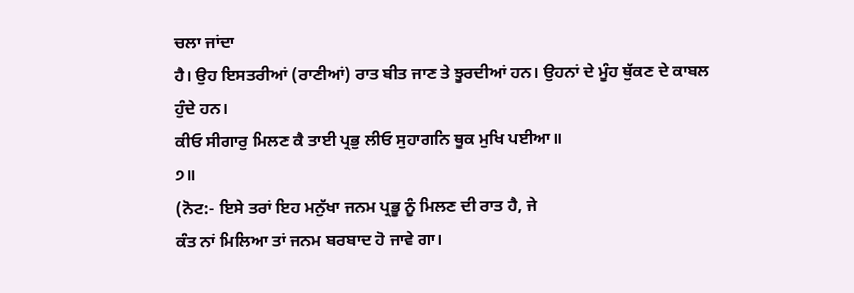ਚਲਾ ਜਾਂਦਾ
ਹੈ। ਉਹ ਇਸਤਰੀਆਂ (ਰਾਣੀਆਂ) ਰਾਤ ਬੀਤ ਜਾਣ ਤੇ ਝੂਰਦੀਆਂ ਹਨ। ਉਹਨਾਂ ਦੇ ਮੂੰਹ ਥੁੱਕਣ ਦੇ ਕਾਬਲ
ਹੁੰਦੇ ਹਨ।
ਕੀਓ ਸੀਗਾਰੁ ਮਿਲਣ ਕੈ ਤਾਈ ਪ੍ਰਭੁ ਲੀਓ ਸੁਹਾਗਨਿ ਥੂਕ ਮੁਖਿ ਪਈਆ॥
੭॥
(ਨੋਟ:- ਇਸੇ ਤਰਾਂ ਇਹ ਮਨੁੱਖਾ ਜਨਮ ਪ੍ਰਭੂ ਨੂੰ ਮਿਲਣ ਦੀ ਰਾਤ ਹੈ, ਜੇ
ਕੰਤ ਨਾਂ ਮਿਲਿਆ ਤਾਂ ਜਨਮ ਬਰਬਾਦ ਹੋ ਜਾਵੇ ਗਾ।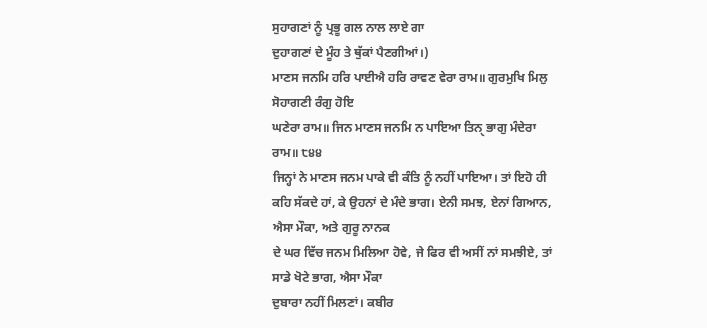ਸੁਹਾਗਣਾਂ ਨੂੰ ਪ੍ਰਭੂ ਗਲ ਨਾਲ ਲਾਏ ਗਾ
ਦੁਹਾਗਣਾਂ ਦੇ ਮੂੰਹ ਤੇ ਥੁੱਕਾਂ ਪੈਣਗੀਆਂ।)
ਮਾਣਸ ਜਨਮਿ ਹਰਿ ਪਾਈਐ ਹਰਿ ਰਾਵਣ ਵੇਰਾ ਰਾਮ॥ ਗੁਰਮੁਖਿ ਮਿਲੁ ਸੋਹਾਗਣੀ ਰੰਗੁ ਹੋਇ
ਘਣੇਰਾ ਰਾਮ॥ ਜਿਨ ਮਾਣਸ ਜਨਮਿ ਨ ਪਾਇਆ ਤਿਨੑ ਭਾਗੁ ਮੰਦੇਰਾ ਰਾਮ॥ ੮੪੪
ਜਿਨ੍ਹਾਂ ਨੇ ਮਾਣਸ ਜਨਮ ਪਾਕੇ ਵੀ ਕੰਤਿ ਨੂੰ ਨਹੀਂ ਪਾਇਆ। ਤਾਂ ਇਹੋ ਹੀ
ਕਹਿ ਸੱਕਦੇ ਹਾਂ, ਕੇ ਉਹਨਾਂ ਦੇ ਮੰਦੇ ਭਾਗ। ਏਨੀ ਸਮਝ, ਏਨਾਂ ਗਿਆਨ, ਐਸਾ ਮੌਕਾ, ਅਤੇ ਗੁਰੂ ਨਾਨਕ
ਦੇ ਘਰ ਵਿੱਚ ਜਨਮ ਮਿਲਿਆ ਹੋਵੇ, ਜੇ ਫਿਰ ਵੀ ਅਸੀਂ ਨਾਂ ਸਮਝੀਏ, ਤਾਂ ਸਾਡੇ ਖੋਟੇ ਭਾਗ, ਐਸਾ ਮੌਕਾ
ਦੁਬਾਰਾ ਨਹੀਂ ਮਿਲਣਾਂ। ਕਬੀਰ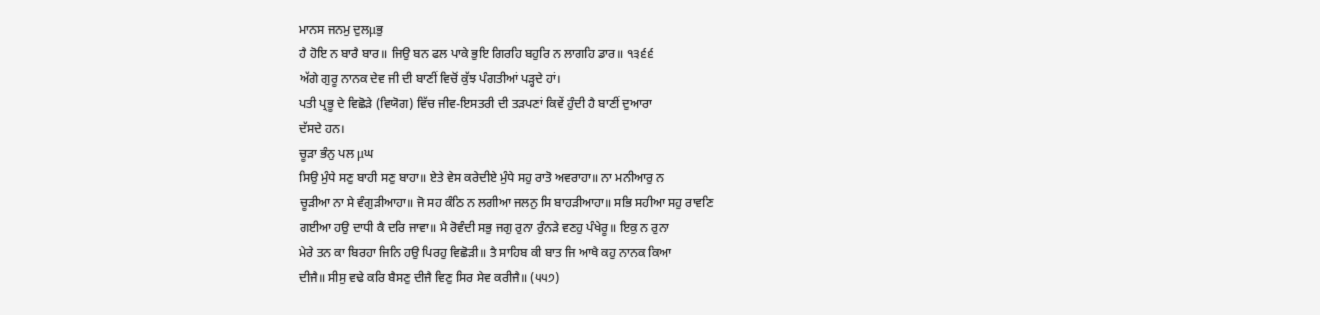ਮਾਨਸ ਜਨਮੁ ਦੁਲμਭੁ
ਹੈ ਹੋਇ ਨ ਬਾਰੈ ਬਾਰ॥ ਜਿਉ ਬਨ ਫਲ ਪਾਕੇ ਭੁਇ ਗਿਰਹਿ ਬਹੁਰਿ ਨ ਲਾਗਹਿ ਡਾਰ॥ ੧੩੬੬
ਅੱਗੇ ਗੁਰੂ ਨਾਨਕ ਦੇਵ ਜੀ ਦੀ ਬਾਣੀਂ ਵਿਚੋਂ ਕੁੱਝ ਪੰਗਤੀਆਂ ਪੜ੍ਹਦੇ ਹਾਂ।
ਪਤੀ ਪ੍ਰਭੂ ਦੇ ਵਿਛੋੜੇ (ਵਿਯੋਗ) ਵਿੱਚ ਜੀਵ-ਇਸਤਰੀ ਦੀ ਤੜਪਣਾਂ ਕਿਵੇਂ ਹੁੰਦੀ ਹੈ ਬਾਣੀਂ ਦੁਆਰਾ
ਦੱਸਦੇ ਹਨ।
ਚੂੜਾ ਭੰਨੁ ਪਲ μਘ
ਸਿਉ ਮੁੰਧੇ ਸਣੁ ਬਾਹੀ ਸਣੁ ਬਾਹਾ॥ ਏਤੇ ਵੇਸ ਕਰੇਦੀਏ ਮੁੰਧੇ ਸਹੁ ਰਾਤੋ ਅਵਰਾਹਾ॥ ਨਾ ਮਨੀਆਰੁ ਨ
ਚੂੜੀਆ ਨਾ ਸੇ ਵੰਗੁੜੀਆਹਾ॥ ਜੋ ਸਹ ਕੰਠਿ ਨ ਲਗੀਆ ਜਲਨੁ ਸਿ ਬਾਹੜੀਆਹਾ॥ ਸਭਿ ਸਹੀਆ ਸਹੁ ਰਾਵਣਿ
ਗਈਆ ਹਉ ਦਾਧੀ ਕੈ ਦਰਿ ਜਾਵਾ॥ ਮੈ ਰੋਵੰਦੀ ਸਭੁ ਜਗੁ ਰੁਨਾ ਰੁੰਨੜੇ ਵਣਹੁ ਪੰਖੇਰੂ॥ ਇਕੁ ਨ ਰੁਨਾ
ਮੇਰੇ ਤਨ ਕਾ ਬਿਰਹਾ ਜਿਨਿ ਹਉ ਪਿਰਹੁ ਵਿਛੋੜੀ॥ ਤੈ ਸਾਹਿਬ ਕੀ ਬਾਤ ਜਿ ਆਖੈ ਕਹੁ ਨਾਨਕ ਕਿਆ
ਦੀਜੈ॥ ਸੀਸੁ ਵਢੇ ਕਰਿ ਬੈਸਣੁ ਦੀਜੈ ਵਿਣੁ ਸਿਰ ਸੇਵ ਕਰੀਜੈ॥ (੫੫੭)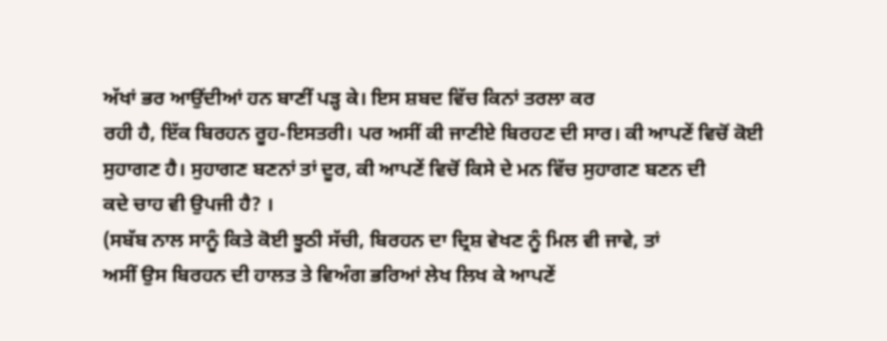ਅੱਖਾਂ ਭਰ ਆਉਂਦੀਆਂ ਹਨ ਬਾਣੀਂ ਪੜ੍ਹ ਕੇ। ਇਸ ਸ਼ਬਦ ਵਿੱਚ ਕਿਨਾਂ ਤਰਲਾ ਕਰ
ਰਹੀ ਹੈ, ਇੱਕ ਬਿਰਹਨ ਰੂਹ-ਇਸਤਰੀ। ਪਰ ਅਸੀਂ ਕੀ ਜਾਣੀਏ ਬਿਰਹਣ ਦੀ ਸਾਰ। ਕੀ ਆਪਣੇਂ ਵਿਚੋਂ ਕੋਈ
ਸੁਹਾਗਣ ਹੈ। ਸੁਹਾਗਣ ਬਣਨਾਂ ਤਾਂ ਦੂਰ, ਕੀ ਆਪਣੇਂ ਵਿਚੋਂ ਕਿਸੇ ਦੇ ਮਨ ਵਿੱਚ ਸੁਹਾਗਣ ਬਣਨ ਦੀ
ਕਦੇ ਚਾਹ ਵੀ ਉਪਜੀ ਹੈ? ।
(ਸਬੱਬ ਨਾਲ ਸਾਨੂੰ ਕਿਤੇ ਕੋਈ ਝੂਠੀ ਸੱਚੀ, ਬਿਰਹਨ ਦਾ ਦ੍ਰਿਸ਼ ਵੇਖਣ ਨੂੰ ਮਿਲ ਵੀ ਜਾਵੇ, ਤਾਂ
ਅਸੀਂ ਉਸ ਬਿਰਹਨ ਦੀ ਹਾਲਤ ਤੇ ਵਿਅੰਗ ਭਰਿਆਂ ਲੇਖ ਲਿਖ ਕੇ ਆਪਣੇਂ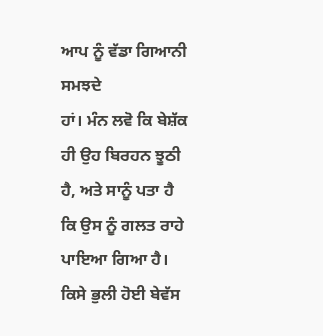ਆਪ ਨੂੰ ਵੱਡਾ ਗਿਆਨੀ ਸਮਝਦੇ
ਹਾਂ। ਮੰਨ ਲਵੋ ਕਿ ਬੇਸ਼ੱਕ ਹੀ ਉਹ ਬਿਰਹਨ ਝੂਠੀ ਹੈ, ਅਤੇ ਸਾਨੂੰ ਪਤਾ ਹੈ ਕਿ ਉਸ ਨੂੰ ਗਲਤ ਰਾਹੇ
ਪਾਇਆ ਗਿਆ ਹੈ। ਕਿਸੇ ਭੁਲੀ ਹੋਈ ਬੇਵੱਸ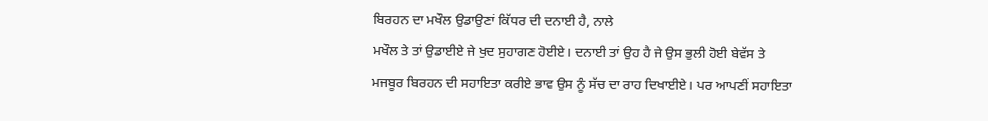ਬਿਰਹਨ ਦਾ ਮਖੌਲ ਉਡਾਉਣਾਂ ਕਿੱਧਰ ਦੀ ਦਨਾਈ ਹੈ, ਨਾਲੇ
ਮਖੌਲ ਤੇ ਤਾਂ ਉਡਾਈਏ ਜੇ ਖੁਦ ਸੁਹਾਗਣ ਹੋਈਏ। ਦਨਾਈ ਤਾਂ ਉਹ ਹੈ ਜੇ ਉਸ ਭੁਲੀ ਹੋਈ ਬੇਵੱਸ ਤੇ
ਮਜਬੂਰ ਬਿਰਹਨ ਦੀ ਸਹਾਇਤਾ ਕਰੀਏ ਭਾਵ ਉਸ ਨੂੰ ਸੱਚ ਦਾ ਰਾਹ ਦਿਖਾਈਏ। ਪਰ ਆਪਣੀਂ ਸਹਾਇਤਾ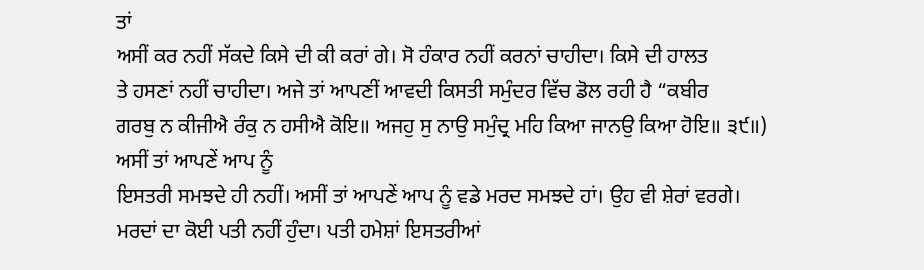ਤਾਂ
ਅਸੀਂ ਕਰ ਨਹੀਂ ਸੱਕਦੇ ਕਿਸੇ ਦੀ ਕੀ ਕਰਾਂ ਗੇ। ਸੋ ਹੰਕਾਰ ਨਹੀਂ ਕਰਨਾਂ ਚਾਹੀਦਾ। ਕਿਸੇ ਦੀ ਹਾਲਤ
ਤੇ ਹਸਣਾਂ ਨਹੀਂ ਚਾਹੀਦਾ। ਅਜੇ ਤਾਂ ਆਪਣੀਂ ਆਵਦੀ ਕਿਸਤੀ ਸਮੁੰਦਰ ਵਿੱਚ ਡੋਲ ਰਹੀ ਹੈ “ਕਬੀਰ
ਗਰਬੁ ਨ ਕੀਜੀਐ ਰੰਕੁ ਨ ਹਸੀਐ ਕੋਇ॥ ਅਜਹੁ ਸੁ ਨਾਉ ਸਮੁੰਦ੍ਰ ਮਹਿ ਕਿਆ ਜਾਨਉ ਕਿਆ ਹੋਇ॥ ੩੯॥)
ਅਸੀਂ ਤਾਂ ਆਪਣੇਂ ਆਪ ਨੂੰ
ਇਸਤਰੀ ਸਮਝਦੇ ਹੀ ਨਹੀਂ। ਅਸੀਂ ਤਾਂ ਆਪਣੇਂ ਆਪ ਨੂੰ ਵਡੇ ਮਰਦ ਸਮਝਦੇ ਹਾਂ। ਉਹ ਵੀ ਸ਼ੇਰਾਂ ਵਰਗੇ।
ਮਰਦਾਂ ਦਾ ਕੋਈ ਪਤੀ ਨਹੀਂ ਹੁੰਦਾ। ਪਤੀ ਹਮੇਸ਼ਾਂ ਇਸਤਰੀਆਂ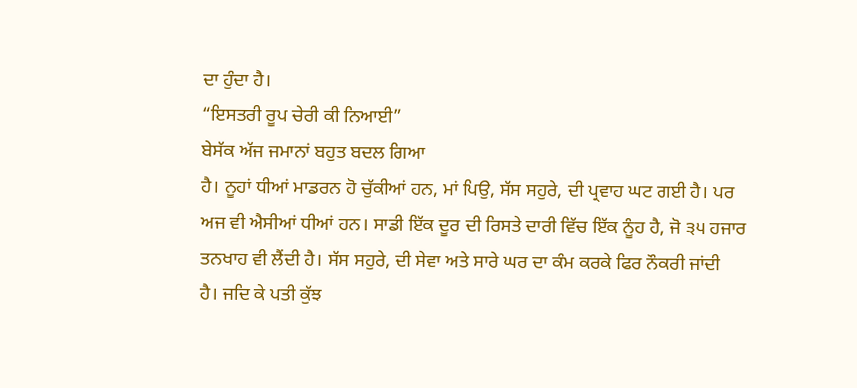ਦਾ ਹੁੰਦਾ ਹੈ।
“ਇਸਤਰੀ ਰੂਪ ਚੇਰੀ ਕੀ ਨਿਆਈ”
ਬੇਸੱਕ ਅੱਜ ਜਮਾਨਾਂ ਬਹੁਤ ਬਦਲ ਗਿਆ
ਹੈ। ਨੂਹਾਂ ਧੀਆਂ ਮਾਡਰਨ ਹੋ ਚੁੱਕੀਆਂ ਹਨ, ਮਾਂ ਪਿਉ, ਸੱਸ ਸਹੁਰੇ, ਦੀ ਪ੍ਰਵਾਹ ਘਟ ਗਈ ਹੈ। ਪਰ
ਅਜ ਵੀ ਐਸੀਆਂ ਧੀਆਂ ਹਨ। ਸਾਡੀ ਇੱਕ ਦੂਰ ਦੀ ਰਿਸਤੇ ਦਾਰੀ ਵਿੱਚ ਇੱਕ ਨੂੰਹ ਹੈ, ਜੋ ੩੫ ਹਜਾਰ
ਤਨਖਾਹ ਵੀ ਲੈਂਦੀ ਹੈ। ਸੱਸ ਸਹੁਰੇ, ਦੀ ਸੇਵਾ ਅਤੇ ਸਾਰੇ ਘਰ ਦਾ ਕੰਮ ਕਰਕੇ ਫਿਰ ਨੌਕਰੀ ਜਾਂਦੀ
ਹੈ। ਜਦਿ ਕੇ ਪਤੀ ਕੁੱਝ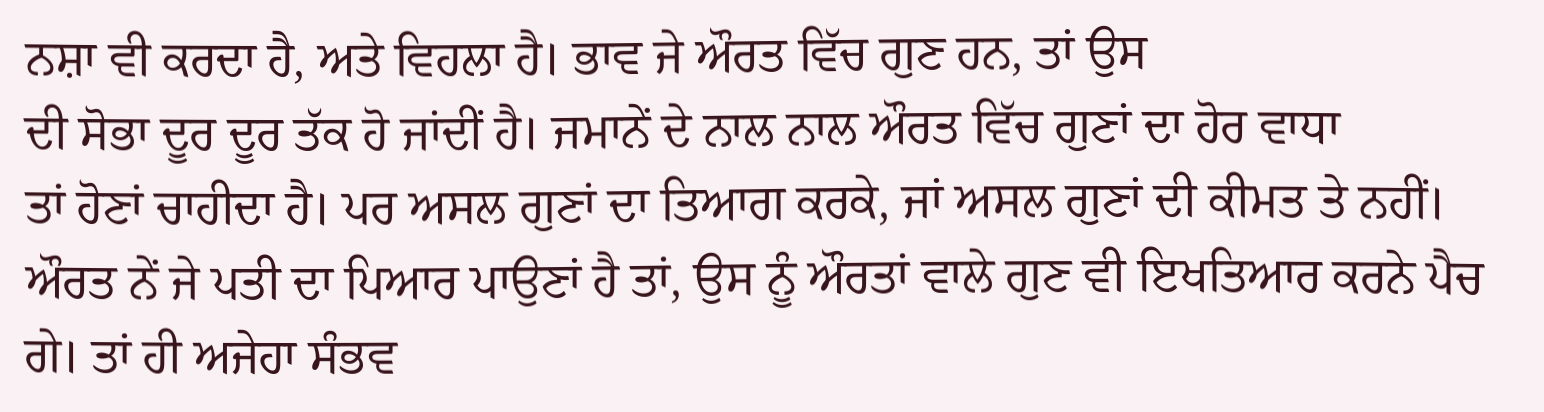ਨਸ਼ਾ ਵੀ ਕਰਦਾ ਹੈ, ਅਤੇ ਵਿਹਲਾ ਹੈ। ਭਾਵ ਜੇ ਔਰਤ ਵਿੱਚ ਗੁਣ ਹਨ, ਤਾਂ ਉਸ
ਦੀ ਸੋਭਾ ਦੂਰ ਦੂਰ ਤੱਕ ਹੋ ਜਾਂਦੀਂ ਹੈ। ਜਮਾਨੇਂ ਦੇ ਨਾਲ ਨਾਲ ਔਰਤ ਵਿੱਚ ਗੁਣਾਂ ਦਾ ਹੋਰ ਵਾਧਾ
ਤਾਂ ਹੋਣਾਂ ਚਾਹੀਦਾ ਹੈ। ਪਰ ਅਸਲ ਗੁਣਾਂ ਦਾ ਤਿਆਗ ਕਰਕੇ, ਜਾਂ ਅਸਲ ਗੁਣਾਂ ਦੀ ਕੀਮਤ ਤੇ ਨਹੀਂ।
ਔਰਤ ਨੇਂ ਜੇ ਪਤੀ ਦਾ ਪਿਆਰ ਪਾਉਣਾਂ ਹੈ ਤਾਂ, ਉਸ ਨੂੰ ਔਰਤਾਂ ਵਾਲੇ ਗੁਣ ਵੀ ਇਖਤਿਆਰ ਕਰਨੇ ਪੈਚ
ਗੇ। ਤਾਂ ਹੀ ਅਜੇਹਾ ਸੰਭਵ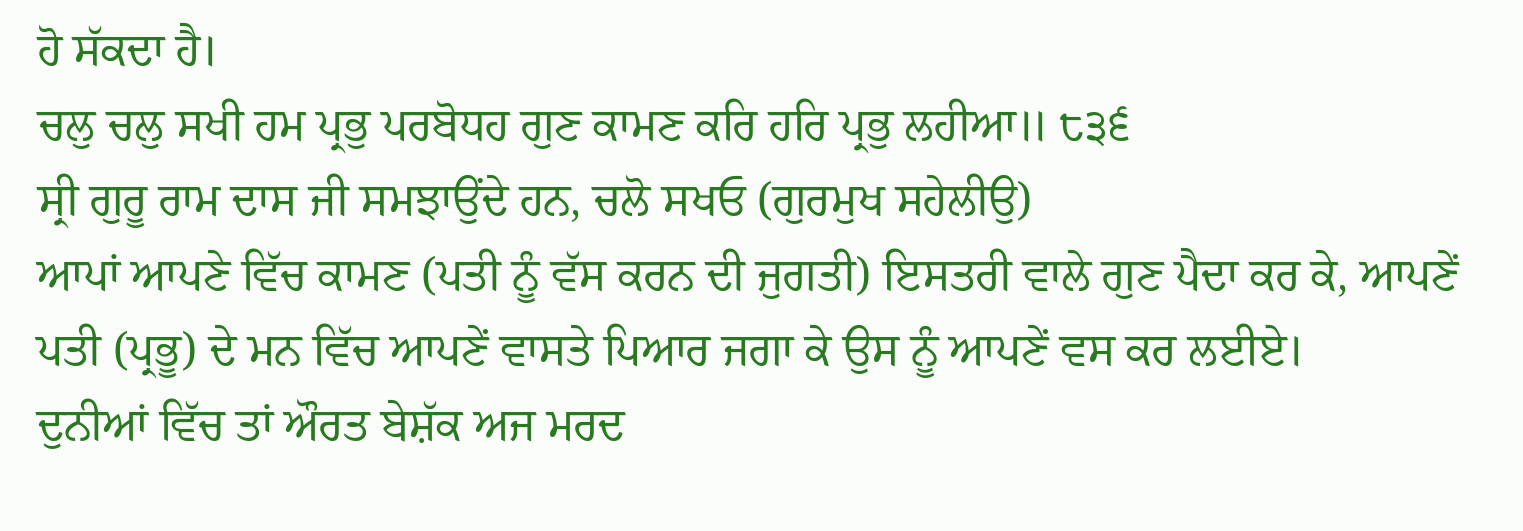ਹੋ ਸੱਕਦਾ ਹੈ।
ਚਲੁ ਚਲੁ ਸਖੀ ਹਮ ਪ੍ਰਭੁ ਪਰਬੋਧਹ ਗੁਣ ਕਾਮਣ ਕਰਿ ਹਰਿ ਪ੍ਰਭੁ ਲਹੀਆ॥ ੮੩੬
ਸ੍ਰੀ ਗੁਰੂ ਰਾਮ ਦਾਸ ਜੀ ਸਮਝਾਉਂਦੇ ਹਨ, ਚਲੋ ਸਖਓ (ਗੁਰਮੁਖ ਸਹੇਲੀਉ)
ਆਪਾਂ ਆਪਣੇ ਵਿੱਚ ਕਾਮਣ (ਪਤੀ ਨੂੰ ਵੱਸ ਕਰਨ ਦੀ ਜੁਗਤੀ) ਇਸਤਰੀ ਵਾਲੇ ਗੁਣ ਪੈਦਾ ਕਰ ਕੇ, ਆਪਣੇਂ
ਪਤੀ (ਪ੍ਰਭੂ) ਦੇ ਮਨ ਵਿੱਚ ਆਪਣੇਂ ਵਾਸਤੇ ਪਿਆਰ ਜਗਾ ਕੇ ਉਸ ਨੂੰ ਆਪਣੇਂ ਵਸ ਕਰ ਲਈਏ।
ਦੁਨੀਆਂ ਵਿੱਚ ਤਾਂ ਔਰਤ ਬੇਸ਼ੱਕ ਅਜ ਮਰਦ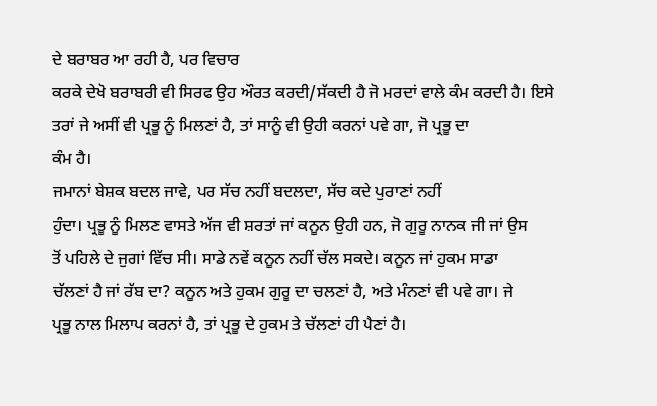ਦੇ ਬਰਾਬਰ ਆ ਰਹੀ ਹੈ, ਪਰ ਵਿਚਾਰ
ਕਰਕੇ ਦੇਖੋ ਬਰਾਬਰੀ ਵੀ ਸਿਰਫ ਉਹ ਔਰਤ ਕਰਦੀ/ਸੱਕਦੀ ਹੈ ਜੋ ਮਰਦਾਂ ਵਾਲੇ ਕੰਮ ਕਰਦੀ ਹੈ। ਇਸੇ
ਤਰਾਂ ਜੇ ਅਸੀਂ ਵੀ ਪ੍ਰਭੂ ਨੂੰ ਮਿਲਣਾਂ ਹੈ, ਤਾਂ ਸਾਨੂੰ ਵੀ ਉਹੀ ਕਰਨਾਂ ਪਵੇ ਗਾ, ਜੋ ਪ੍ਰਭੂ ਦਾ
ਕੰਮ ਹੈ।
ਜਮਾਨਾਂ ਬੇਸ਼ਕ ਬਦਲ ਜਾਵੇ, ਪਰ ਸੱਚ ਨਹੀਂ ਬਦਲਦਾ, ਸੱਚ ਕਦੇ ਪੁਰਾਣਾਂ ਨਹੀਂ
ਹੁੰਦਾ। ਪ੍ਰਭੂ ਨੂੰ ਮਿਲਣ ਵਾਸਤੇ ਅੱਜ ਵੀ ਸ਼ਰਤਾਂ ਜਾਂ ਕਨੂਨ ਉਹੀ ਹਨ, ਜੋ ਗੁਰੂ ਨਾਨਕ ਜੀ ਜਾਂ ਉਸ
ਤੋਂ ਪਹਿਲੇ ਦੇ ਜੁਗਾਂ ਵਿੱਚ ਸੀ। ਸਾਡੇ ਨਵੇਂ ਕਨੂਨ ਨਹੀਂ ਚੱਲ ਸਕਦੇ। ਕਨੂਨ ਜਾਂ ਹੁਕਮ ਸਾਡਾ
ਚੱਲਣਾਂ ਹੈ ਜਾਂ ਰੱਬ ਦਾ? ਕਨੂਨ ਅਤੇ ਹੁਕਮ ਗੁਰੂ ਦਾ ਚਲਣਾਂ ਹੈ, ਅਤੇ ਮੰਨਣਾਂ ਵੀ ਪਵੇ ਗਾ। ਜੇ
ਪ੍ਰਭੂ ਨਾਲ ਮਿਲਾਪ ਕਰਨਾਂ ਹੈ, ਤਾਂ ਪ੍ਰਭੂ ਦੇ ਹੁਕਮ ਤੇ ਚੱਲਣਾਂ ਹੀ ਪੈਣਾਂ ਹੈ।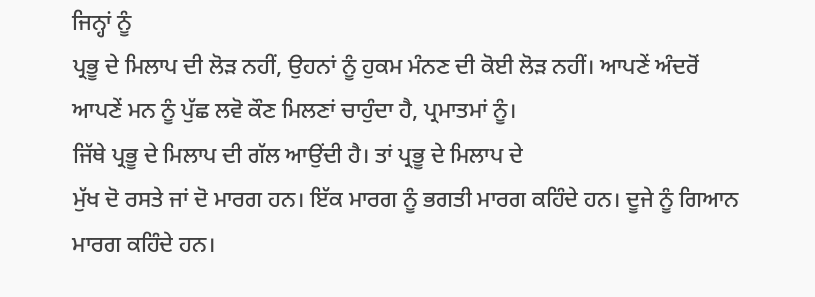ਜਿਨ੍ਹਾਂ ਨੂੰ
ਪ੍ਰਭੂ ਦੇ ਮਿਲਾਪ ਦੀ ਲੋੜ ਨਹੀਂ, ਉਹਨਾਂ ਨੂੰ ਹੁਕਮ ਮੰਨਣ ਦੀ ਕੋਈ ਲੋੜ ਨਹੀਂ। ਆਪਣੇਂ ਅੰਦਰੋਂ
ਆਪਣੇਂ ਮਨ ਨੂੰ ਪੁੱਛ ਲਵੋ ਕੌਣ ਮਿਲਣਾਂ ਚਾਹੁੰਦਾ ਹੈ, ਪ੍ਰਮਾਤਮਾਂ ਨੂੰ।
ਜਿੱਥੇ ਪ੍ਰਭੂ ਦੇ ਮਿਲਾਪ ਦੀ ਗੱਲ ਆਉਂਦੀ ਹੈ। ਤਾਂ ਪ੍ਰਭੂ ਦੇ ਮਿਲਾਪ ਦੇ
ਮੁੱਖ ਦੋ ਰਸਤੇ ਜਾਂ ਦੋ ਮਾਰਗ ਹਨ। ਇੱਕ ਮਾਰਗ ਨੂੰ ਭਗਤੀ ਮਾਰਗ ਕਹਿੰਦੇ ਹਨ। ਦੂਜੇ ਨੂੰ ਗਿਆਨ
ਮਾਰਗ ਕਹਿੰਦੇ ਹਨ।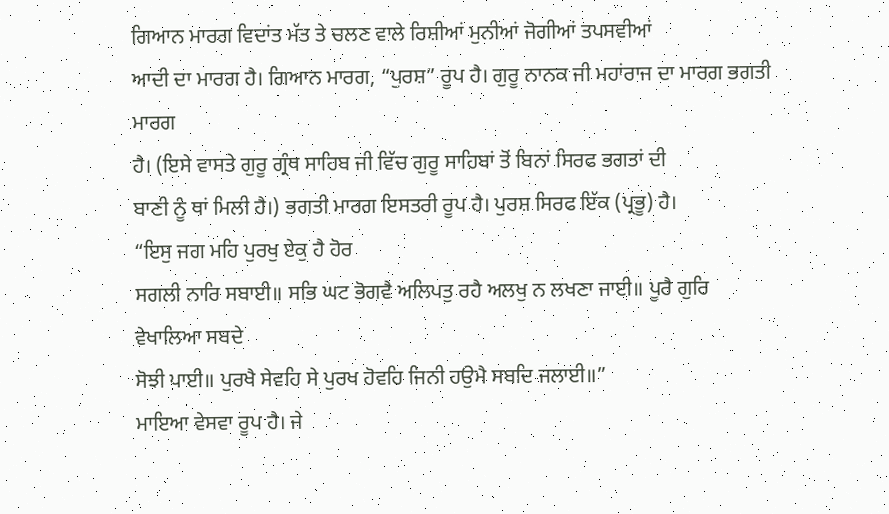ਗਿਆਨ ਮਾਰਗ ਵਿਦਾਂਤ ਮੱਤ ਤੇ ਚਲਣ ਵਾਲੇ ਰਿਸ਼ੀਆਂ ਮੁਨੀਆਂ ਜੋਗੀਆਂ ਤਪਸਵੀਆਂ
ਆਦੀ ਦਾ ਮਾਰਗ ਹੈ। ਗਿਆਨ ਮਾਰਗ, “ਪੁਰਸ਼” ਰੂਪ ਹੈ। ਗੁਰੂ ਨਾਨਕ ਜੀ ਮਹਾਂਰਾਜ ਦਾ ਮਾਰਗ ਭਗਤੀ ਮਾਰਗ
ਹੈ। (ਇਸੇ ਵਾਸਤੇ ਗੁਰੂ ਗ੍ਰੰਥ ਸਾਹਿਬ ਜੀ ਵਿੱਚ ਗੁਰੂ ਸਾਹਿਬਾਂ ਤੋਂ ਬਿਨਾਂ ਸਿਰਫ ਭਗਤਾਂ ਦੀ
ਬਾਣੀ ਨੂੰ ਥਾਂ ਮਿਲੀ ਹੈ।) ਭਗਤੀ ਮਾਰਗ ਇਸਤਰੀ ਰੂਪ ਹੈ। ਪੁਰਸ਼ ਸਿਰਫ ਇੱਕ (ਪ੍ਰਭੂ) ਹੈ।
“ਇਸੁ ਜਗ ਮਹਿ ਪੁਰਖੁ ਏਕੁ ਹੈ ਹੋਰ
ਸਗਲੀ ਨਾਰਿ ਸਬਾਈ॥ ਸਭਿ ਘਟ ਭੋਗਵੈ ਅਲਿਪਤੁ ਰਹੈ ਅਲਖੁ ਨ ਲਖਣਾ ਜਾਈ॥ ਪੂਰੈ ਗੁਰਿ ਵੇਖਾਲਿਆ ਸਬਦੇ
ਸੋਝੀ ਪਾਈ॥ ਪੁਰਖੈ ਸੇਵਹਿ ਸੇ ਪੁਰਖ ਹੋਵਹਿ ਜਿਨੀ ਹਉਮੈ ਸਬਦਿ ਜਲਾਈ॥”
ਮਾਇਆ ਵੇਸਵਾ ਰੂਪ ਹੈ। ਜੇ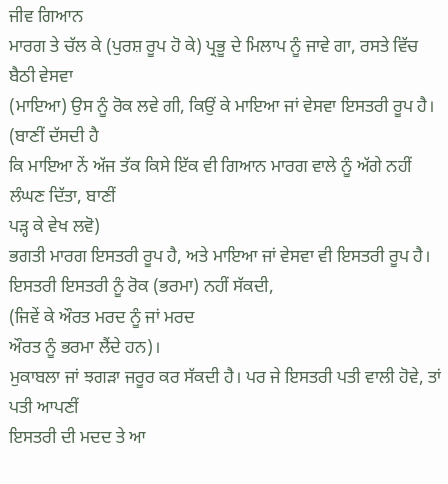ਜੀਵ ਗਿਆਨ
ਮਾਰਗ ਤੇ ਚੱਲ ਕੇ (ਪੁਰਸ਼ ਰੂਪ ਹੋ ਕੇ) ਪ੍ਰਭੂ ਦੇ ਮਿਲਾਪ ਨੂੰ ਜਾਵੇ ਗਾ, ਰਸਤੇ ਵਿੱਚ ਬੈਠੀ ਵੇਸਵਾ
(ਮਾਇਆ) ਉਸ ਨੂੰ ਰੋਕ ਲਵੇ ਗੀ, ਕਿਉਂ ਕੇ ਮਾਇਆ ਜਾਂ ਵੇਸਵਾ ਇਸਤਰੀ ਰੂਪ ਹੈ। (ਬਾਣੀਂ ਦੱਸਦੀ ਹੈ
ਕਿ ਮਾਇਆ ਨੇਂ ਅੱਜ ਤੱਕ ਕਿਸੇ ਇੱਕ ਵੀ ਗਿਆਨ ਮਾਰਗ ਵਾਲੇ ਨੂੰ ਅੱਗੇ ਨਹੀਂ ਲੰਘਣ ਦਿੱਤਾ, ਬਾਣੀਂ
ਪੜ੍ਹ ਕੇ ਵੇਖ ਲਵੋ)
ਭਗਤੀ ਮਾਰਗ ਇਸਤਰੀ ਰੂਪ ਹੈ, ਅਤੇ ਮਾਇਆ ਜਾਂ ਵੇਸਵਾ ਵੀ ਇਸਤਰੀ ਰੂਪ ਹੈ।
ਇਸਤਰੀ ਇਸਤਰੀ ਨੂੰ ਰੋਕ (ਭਰਮਾ) ਨਹੀਂ ਸੱਕਦੀ,
(ਜਿਵੇਂ ਕੇ ਔਰਤ ਮਰਦ ਨੂੰ ਜਾਂ ਮਰਦ
ਔਰਤ ਨੂੰ ਭਰਮਾ ਲੈਂਦੇ ਹਨ)।
ਮੁਕਾਬਲਾ ਜਾਂ ਝਗੜਾ ਜਰੂਰ ਕਰ ਸੱਕਦੀ ਹੈ। ਪਰ ਜੇ ਇਸਤਰੀ ਪਤੀ ਵਾਲੀ ਹੋਵੇ, ਤਾਂ ਪਤੀ ਆਪਣੀਂ
ਇਸਤਰੀ ਦੀ ਮਦਦ ਤੇ ਆ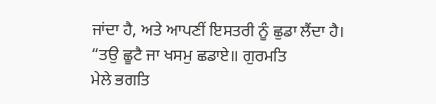ਜਾਂਦਾ ਹੈ, ਅਤੇ ਆਪਣੀਂ ਇਸਤਰੀ ਨੂੰ ਛੁਡਾ ਲੈਂਦਾ ਹੈ।
“ਤਉ ਛੂਟੈ ਜਾ ਖਸਮੁ ਛਡਾਏ॥ ਗੁਰਮਤਿ
ਮੇਲੇ ਭਗਤਿ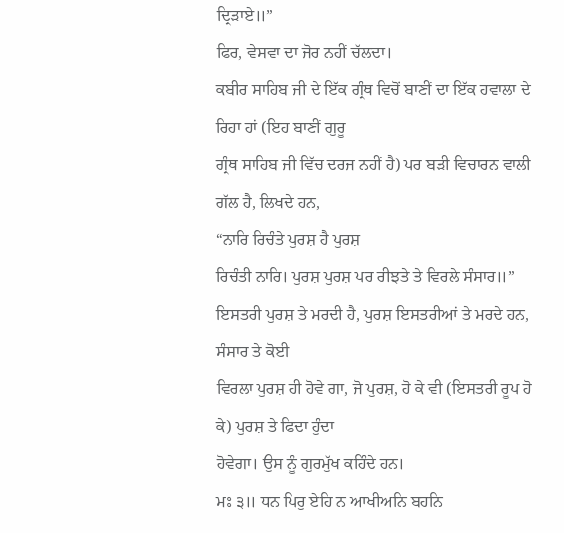ਦ੍ਰਿੜਾਏ॥”
ਫਿਰ, ਵੇਸਵਾ ਦਾ ਜੋਰ ਨਹੀਂ ਚੱਲਦਾ।
ਕਬੀਰ ਸਾਹਿਬ ਜੀ ਦੇ ਇੱਕ ਗ੍ਰੰਥ ਵਿਚੋਂ ਬਾਣੀਂ ਦਾ ਇੱਕ ਹਵਾਲਾ ਦੇ ਰਿਹਾ ਹਾਂ (ਇਹ ਬਾਣੀਂ ਗੁਰੂ
ਗ੍ਰੰਥ ਸਾਹਿਬ ਜੀ ਵਿੱਚ ਦਰਜ ਨਹੀਂ ਹੈ) ਪਰ ਬੜੀ ਵਿਚਾਰਨ ਵਾਲੀ ਗੱਲ ਹੈ, ਲਿਖਦੇ ਹਨ,
“ਨਾਰਿ ਰਿਚੰਤੇ ਪੁਰਸ਼ ਹੈ ਪੁਰਸ਼
ਰਿਚੰਤੀ ਨਾਰਿ। ਪੁਰਸ਼ ਪੁਰਸ਼ ਪਰ ਰੀਝਤੇ ਤੇ ਵਿਰਲੇ ਸੰਸਾਰ॥”
ਇਸਤਰੀ ਪੁਰਸ਼ ਤੇ ਮਰਦੀ ਹੈ, ਪੁਰਸ਼ ਇਸਤਰੀਆਂ ਤੇ ਮਰਦੇ ਹਨ, ਸੰਸਾਰ ਤੇ ਕੋਈ
ਵਿਰਲਾ ਪੁਰਸ਼ ਹੀ ਹੋਵੇ ਗਾ, ਜੋ ਪੁਰਸ਼, ਹੋ ਕੇ ਵੀ (ਇਸਤਰੀ ਰੂਪ ਹੋ ਕੇ) ਪੁਰਸ਼ ਤੇ ਫਿਦਾ ਹੁੰਦਾ
ਹੋਵੇਗਾ। ਉਸ ਨੂੰ ਗੁਰਮੁੱਖ ਕਹਿੰਦੇ ਹਨ।
ਮਃ ੩॥ ਧਨ ਪਿਰੁ ਏਹਿ ਨ ਆਖੀਅਨਿ ਬਹਨਿ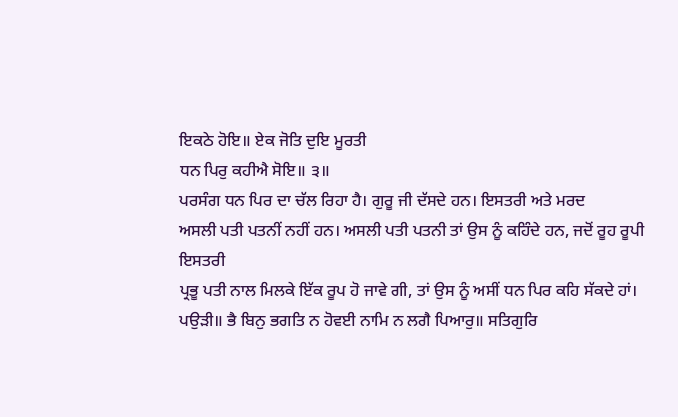ਇਕਠੇ ਹੋਇ॥ ਏਕ ਜੋਤਿ ਦੁਇ ਮੂਰਤੀ
ਧਨ ਪਿਰੁ ਕਹੀਐ ਸੋਇ॥ ੩॥
ਪਰਸੰਗ ਧਨ ਪਿਰ ਦਾ ਚੱਲ ਰਿਹਾ ਹੈ। ਗੁਰੂ ਜੀ ਦੱਸਦੇ ਹਨ। ਇਸਤਰੀ ਅਤੇ ਮਰਦ
ਅਸਲੀ ਪਤੀ ਪਤਨੀਂ ਨਹੀਂ ਹਨ। ਅਸਲੀ ਪਤੀ ਪਤਨੀ ਤਾਂ ਉਸ ਨੂੰ ਕਹਿੰਦੇ ਹਨ, ਜਦੋਂ ਰੂਹ ਰੂਪੀ ਇਸਤਰੀ
ਪ੍ਰਭੂ ਪਤੀ ਨਾਲ ਮਿਲਕੇ ਇੱਕ ਰੂਪ ਹੋ ਜਾਵੇ ਗੀ, ਤਾਂ ਉਸ ਨੂੰ ਅਸੀਂ ਧਨ ਪਿਰ ਕਹਿ ਸੱਕਦੇ ਹਾਂ।
ਪਉੜੀ॥ ਭੈ ਬਿਨੁ ਭਗਤਿ ਨ ਹੋਵਈ ਨਾਮਿ ਨ ਲਗੈ ਪਿਆਰੁ॥ ਸਤਿਗੁਰਿ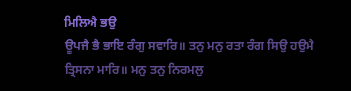ਮਿਲਿਐ ਭਉ
ਊਪਜੈ ਭੈ ਭਾਇ ਰੰਗੁ ਸਵਾਰਿ॥ ਤਨੁ ਮਨੁ ਰਤਾ ਰੰਗ ਸਿਉ ਹਉਮੈ ਤ੍ਰਿਸਨਾ ਮਾਰਿ॥ ਮਨੁ ਤਨੁ ਨਿਰਮਲੁ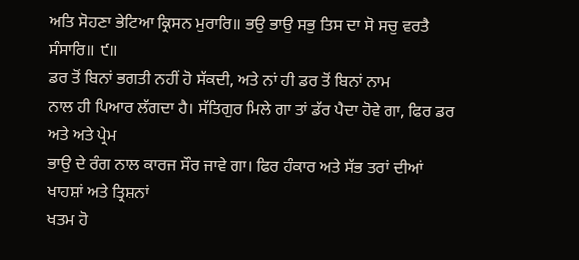ਅਤਿ ਸੋਹਣਾ ਭੇਟਿਆ ਕ੍ਰਿਸਨ ਮੁਰਾਰਿ॥ ਭਉ ਭਾਉ ਸਭੁ ਤਿਸ ਦਾ ਸੋ ਸਚੁ ਵਰਤੈ ਸੰਸਾਰਿ॥ ੯॥
ਡਰ ਤੋਂ ਬਿਨਾਂ ਭਗਤੀ ਨਹੀਂ ਹੋ ਸੱਕਦੀ, ਅਤੇ ਨਾਂ ਹੀ ਡਰ ਤੋਂ ਬਿਨਾਂ ਨਾਮ
ਨਾਲ ਹੀ ਪਿਆਰ ਲੱਗਦਾ ਹੈ। ਸੱਤਿਗੁਰ ਮਿਲੇ ਗਾ ਤਾਂ ਡੱਰ ਪੈਦਾ ਹੋਵੇ ਗਾ, ਫਿਰ ਡਰ ਅਤੇ ਅਤੇ ਪ੍ਰੇਮ
ਭਾਉ ਦੇ ਰੰਗ ਨਾਲ ਕਾਰਜ ਸੌਰ ਜਾਵੇ ਗਾ। ਫਿਰ ਹੰਕਾਰ ਅਤੇ ਸੱਭ ਤਰਾਂ ਦੀਆਂ ਖਾਹਸ਼ਾਂ ਅਤੇ ਤ੍ਰਿਸ਼ਨਾਂ
ਖਤਮ ਹੋ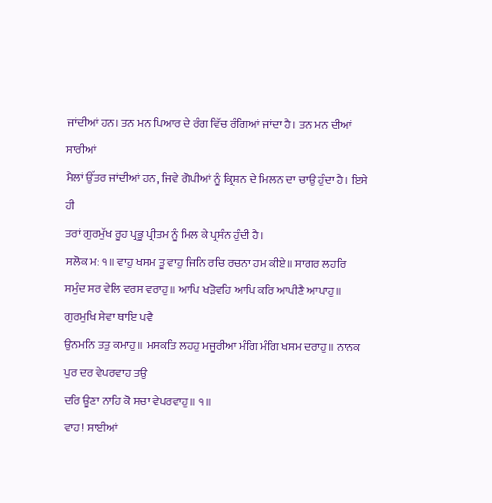ਜਾਂਦੀਆਂ ਹਨ। ਤਨ ਮਨ ਪਿਆਰ ਦੇ ਰੰਗ ਵਿੱਚ ਰੰਗਿਆਂ ਜਾਂਦਾ ਹੈ। ਤਨ ਮਨ ਦੀਆਂ ਸਾਰੀਆਂ
ਮੈਲਾਂ ਉੱਤਰ ਜਾਂਦੀਆਂ ਹਨ, ਜਿਵੇ ਗੋਪੀਆਂ ਨੂੰ ਕ੍ਰਿਸ਼ਨ ਦੇ ਮਿਲਨ ਦਾ ਚਾਉ ਹੁੰਦਾ ਹੈ। ਇਸੇ ਹੀ
ਤਰਾਂ ਗੁਰਮੁੱਖ ਰੂਹ ਪ੍ਰਭੂ ਪ੍ਰੀਤਮ ਨੂੰ ਮਿਲ ਕੇ ਪ੍ਰਸੰਨ ਹੁੰਦੀ ਹੈ।
ਸਲੋਕ ਮਃ ੧॥ ਵਾਹੁ ਖਸਮ ਤੂ ਵਾਹੁ ਜਿਨਿ ਰਚਿ ਰਚਨਾ ਹਮ ਕੀਏ॥ ਸਾਗਰ ਲਹਰਿ
ਸਮੁੰਦ ਸਰ ਵੇਲਿ ਵਰਸ ਵਰਾਹੁ॥ ਆਪਿ ਖੜੋਵਹਿ ਆਪਿ ਕਰਿ ਆਪੀਣੈ ਆਪਾਹੁ॥ ਗੁਰਮੁਖਿ ਸੇਵਾ ਥਾਇ ਪਵੈ
ਉਨਮਨਿ ਤਤੁ ਕਮਾਹੁ॥ ਮਸਕਤਿ ਲਹਹੁ ਮਜੂਰੀਆ ਮੰਗਿ ਮੰਗਿ ਖਸਮ ਦਰਾਹੁ॥ ਨਾਨਕ ਪੁਰ ਦਰ ਵੇਪਰਵਾਹ ਤਉ
ਦਰਿ ਊਣਾ ਨਾਹਿ ਕੋ ਸਚਾ ਵੇਪਰਵਾਹੁ॥ ੧॥
ਵਾਹ! ਸਾਈਆਂ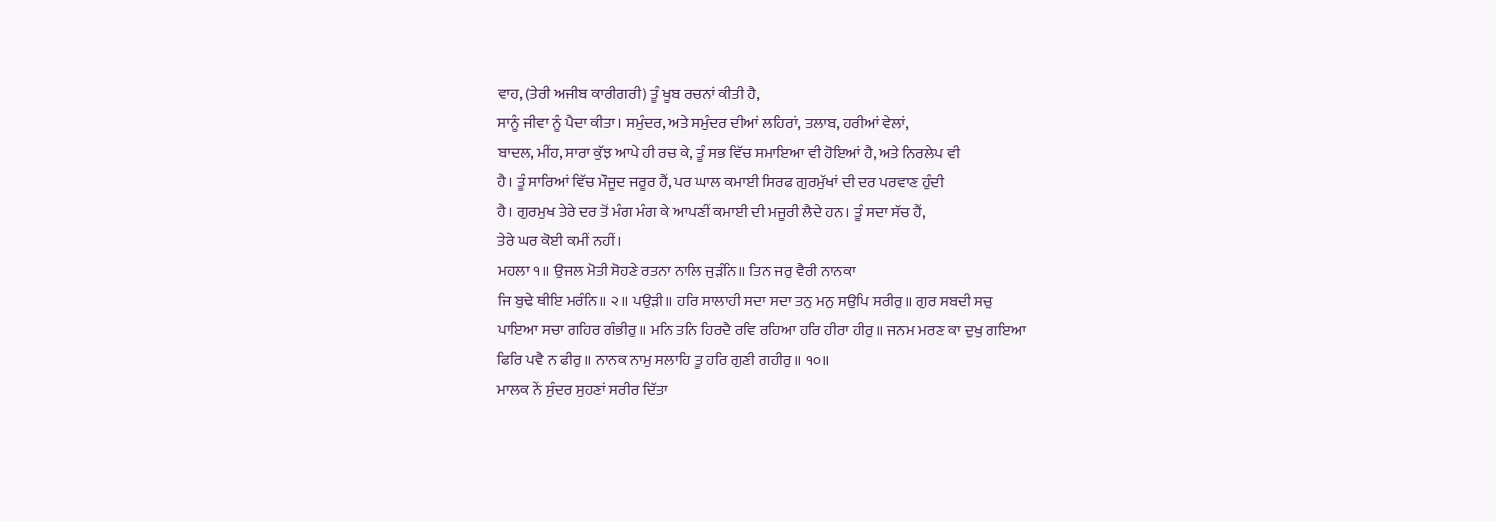ਵਾਹ, (ਤੇਰੀ ਅਜੀਬ ਕਾਰੀਗਰੀ) ਤੂੰ ਖੂਬ ਰਚਨਾਂ ਕੀਤੀ ਹੈ,
ਸਾਨੂੰ ਜੀਵਾ ਨੂੰ ਪੈਦਾ ਕੀਤਾ। ਸਮੁੰਦਰ, ਅਤੇ ਸਮੁੰਦਰ ਦੀਆਂ ਲਹਿਰਾਂ, ਤਲਾਬ, ਹਰੀਆਂ ਵੇਲਾਂ,
ਬਾਦਲ, ਮੀਂਹ, ਸਾਰਾ ਕੁੱਝ ਆਪੇ ਹੀ ਰਚ ਕੇ, ਤੂੰ ਸਭ ਵਿੱਚ ਸਮਾਇਆ ਵੀ ਹੋਇਆਂ ਹੈ, ਅਤੇ ਨਿਰਲੇਪ ਵੀ
ਹੈ। ਤੂੰ ਸਾਰਿਆਂ ਵਿੱਚ ਮੌਜੂਦ ਜਰੂਰ ਹੈਂ, ਪਰ ਘਾਲ ਕਮਾਈ ਸਿਰਫ ਗੁਰਮੁੱਖਾਂ ਦੀ ਦਰ ਪਰਵਾਣ ਹੁੰਦੀ
ਹੈ। ਗੁਰਮੁਖ ਤੇਰੇ ਦਰ ਤੋਂ ਮੰਗ ਮੰਗ ਕੇ ਆਪਣੀਂ ਕਮਾਈ ਦੀ ਮਜੂਰੀ ਲੈਦੇ ਹਨ। ਤੂੰ ਸਦਾ ਸੱਚ ਹੈਂ,
ਤੇਰੇ ਘਰ ਕੋਈ ਕਮੀਂ ਨਹੀਂ।
ਮਹਲਾ ੧॥ ਉਜਲ ਮੋਤੀ ਸੋਹਣੇ ਰਤਨਾ ਨਾਲਿ ਜੁੜੰਨਿ॥ ਤਿਨ ਜਰੁ ਵੈਰੀ ਨਾਨਕਾ
ਜਿ ਬੁਢੇ ਥੀਇ ਮਰੰਨਿ॥ ੨॥ ਪਉੜੀ॥ ਹਰਿ ਸਾਲਾਹੀ ਸਦਾ ਸਦਾ ਤਨੁ ਮਨੁ ਸਉਪਿ ਸਰੀਰੁ॥ ਗੁਰ ਸਬਦੀ ਸਚੁ
ਪਾਇਆ ਸਚਾ ਗਹਿਰ ਗੰਭੀਰੁ॥ ਮਨਿ ਤਨਿ ਹਿਰਦੈ ਰਵਿ ਰਹਿਆ ਹਰਿ ਹੀਰਾ ਹੀਰੁ॥ ਜਨਮ ਮਰਣ ਕਾ ਦੁਖੁ ਗਇਆ
ਫਿਰਿ ਪਵੈ ਨ ਫੀਰੁ॥ ਨਾਨਕ ਨਾਮੁ ਸਲਾਹਿ ਤੂ ਹਰਿ ਗੁਣੀ ਗਹੀਰੁ॥ ੧੦॥
ਮਾਲਕ ਨੇਂ ਸੁੰਦਰ ਸੁਹਣਾਂ ਸਰੀਰ ਦਿੱਤਾ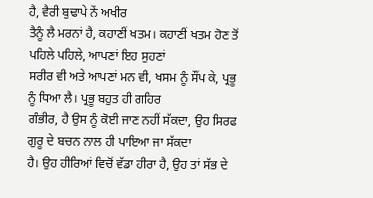ਹੈ, ਵੈਰੀ ਬੁਢਾਪੇ ਨੇਂ ਅਖੀਰ
ਤੈਨੂੰ ਲੈ ਮਰਨਾਂ ਹੈ, ਕਹਾਣੀਂ ਖਤਮ। ਕਹਾਣੀਂ ਖਤਮ ਹੋਣ ਤੋਂ ਪਹਿਲੇ ਪਹਿਲੇ, ਆਪਣਾਂ ਇਹ ਸੁਹਣਾਂ
ਸਰੀਰ ਵੀ ਅਤੇ ਆਪਣਾਂ ਮਨ ਵੀ, ਖਸਮ ਨੂੰ ਸੌਂਪ ਕੇ, ਪ੍ਰਭੂ ਨੂੰ ਧਿਆ ਲੈ। ਪ੍ਰਭੂ ਬਹੁਤ ਹੀ ਗਹਿਰ
ਗੰਭੀਰ, ਹੈ ਉਸ ਨੂੰ ਕੋਈ ਜਾਣ ਨਹੀਂ ਸੱਕਦਾ, ਉਹ ਸਿਰਫ ਗੁਰੂ ਦੇ ਬਚਨ ਨਾਲ ਹੀ ਪਾਇਆ ਜਾ ਸੱਕਦਾ
ਹੈ। ਉਹ ਹੀਰਿਆਂ ਵਿਚੋਂ ਵੱਡਾ ਹੀਰਾ ਹੈ, ਉਹ ਤਾਂ ਸੱਭ ਦੇ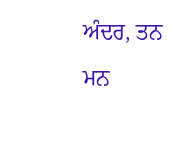ਅੰਦਰ, ਤਨ ਮਨ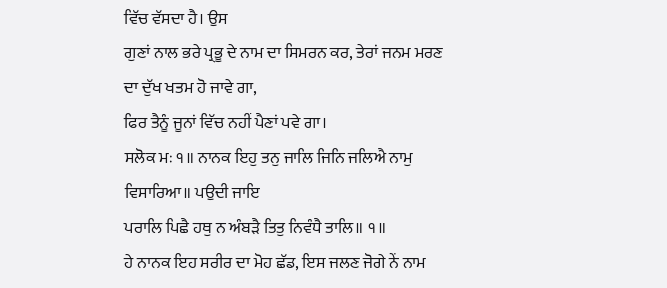ਵਿੱਚ ਵੱਸਦਾ ਹੈ। ਉਸ
ਗੁਣਾਂ ਨਾਲ ਭਰੇ ਪ੍ਰਭੂ ਦੇ ਨਾਮ ਦਾ ਸਿਮਰਨ ਕਰ, ਤੇਰਾਂ ਜਨਮ ਮਰਣ ਦਾ ਦੁੱਖ ਖਤਮ ਹੋ ਜਾਵੇ ਗਾ,
ਫਿਰ ਤੈਨੂੰ ਜੂਨਾਂ ਵਿੱਚ ਨਹੀਂ ਪੈਣਾਂ ਪਵੇ ਗਾ।
ਸਲੋਕ ਮਃ ੧॥ ਨਾਨਕ ਇਹੁ ਤਨੁ ਜਾਲਿ ਜਿਨਿ ਜਲਿਐ ਨਾਮੁ ਵਿਸਾਰਿਆ॥ ਪਉਦੀ ਜਾਇ
ਪਰਾਲਿ ਪਿਛੈ ਹਥੁ ਨ ਅੰਬੜੈ ਤਿਤੁ ਨਿਵੰਧੈ ਤਾਲਿ॥ ੧॥
ਹੇ ਨਾਨਕ ਇਹ ਸਰੀਰ ਦਾ ਮੋਹ ਛੱਡ, ਇਸ ਜਲਣ ਜੋਗੇ ਨੇਂ ਨਾਮ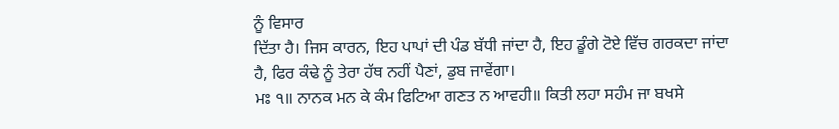ਨੂੰ ਵਿਸਾਰ
ਦਿੱਤਾ ਹੈ। ਜਿਸ ਕਾਰਨ, ਇਹ ਪਾਪਾਂ ਦੀ ਪੰਡ ਬੱਧੀ ਜਾਂਦਾ ਹੈ, ਇਹ ਡੂੰਗੇ ਟੋਏ ਵਿੱਚ ਗਰਕਦਾ ਜਾਂਦਾ
ਹੈ, ਫਿਰ ਕੰਢੇ ਨੂੰ ਤੇਰਾ ਹੱਥ ਨਹੀਂ ਪੈਣਾਂ, ਡੁਬ ਜਾਵੇਂਗਾ।
ਮਃ ੧॥ ਨਾਨਕ ਮਨ ਕੇ ਕੰਮ ਫਿਟਿਆ ਗਣਤ ਨ ਆਵਹੀ॥ ਕਿਤੀ ਲਹਾ ਸਹੰਮ ਜਾ ਬਖਸੇ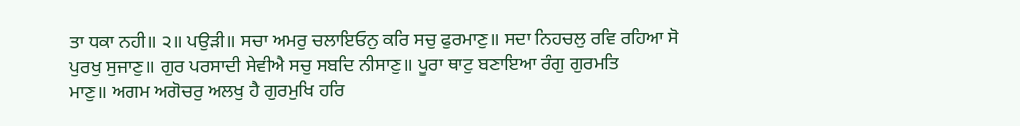ਤਾ ਧਕਾ ਨਹੀ॥ ੨॥ ਪਉੜੀ॥ ਸਚਾ ਅਮਰੁ ਚਲਾਇਓਨੁ ਕਰਿ ਸਚੁ ਫੁਰਮਾਣੁ॥ ਸਦਾ ਨਿਹਚਲੁ ਰਵਿ ਰਹਿਆ ਸੋ
ਪੁਰਖੁ ਸੁਜਾਣੁ॥ ਗੁਰ ਪਰਸਾਦੀ ਸੇਵੀਐ ਸਚੁ ਸਬਦਿ ਨੀਸਾਣੁ॥ ਪੂਰਾ ਥਾਟੁ ਬਣਾਇਆ ਰੰਗੁ ਗੁਰਮਤਿ
ਮਾਣੁ॥ ਅਗਮ ਅਗੋਚਰੁ ਅਲਖੁ ਹੈ ਗੁਰਮੁਖਿ ਹਰਿ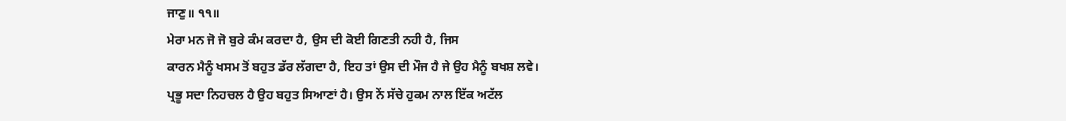ਜਾਣੁ॥ ੧੧॥
ਮੇਰਾ ਮਨ ਜੋ ਜੋ ਬੁਰੇ ਕੰਮ ਕਰਦਾ ਹੈ, ਉਸ ਦੀ ਕੋਈ ਗਿਣਤੀ ਨਹੀ ਹੈ, ਜਿਸ
ਕਾਰਨ ਮੈਨੂੰ ਖਸਮ ਤੋਂ ਬਹੁਤ ਡੱਰ ਲੱਗਦਾ ਹੈ, ਇਹ ਤਾਂ ਉਸ ਦੀ ਮੌਜ ਹੈ ਜੇ ਉਹ ਮੈਨੂੰ ਬਖਸ਼ ਲਵੇ।
ਪ੍ਰਭੂ ਸਦਾ ਨਿਹਚਲ ਹੈ ਉਹ ਬਹੁਤ ਸਿਆਣਾਂ ਹੈ। ਉਸ ਨੇਂ ਸੱਚੇ ਹੁਕਮ ਨਾਲ ਇੱਕ ਅਟੱਲ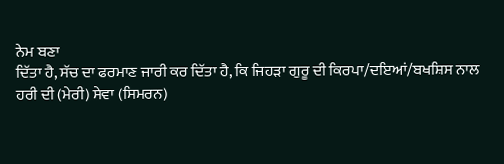ਨੇਮ ਬਣਾ
ਦਿੱਤਾ ਹੈ, ਸੱਚ ਦਾ ਫਰਮਾਣ ਜਾਰੀ ਕਰ ਦਿੱਤਾ ਹੈ, ਕਿ ਜਿਹੜਾ ਗੁਰੂ ਦੀ ਕਿਰਪਾ/ਦਇਆਂ/ਬਖਸ਼ਿਸ ਨਾਲ
ਹਰੀ ਦੀ (ਮੇਰੀ) ਸੇਵਾ (ਸਿਮਰਨ)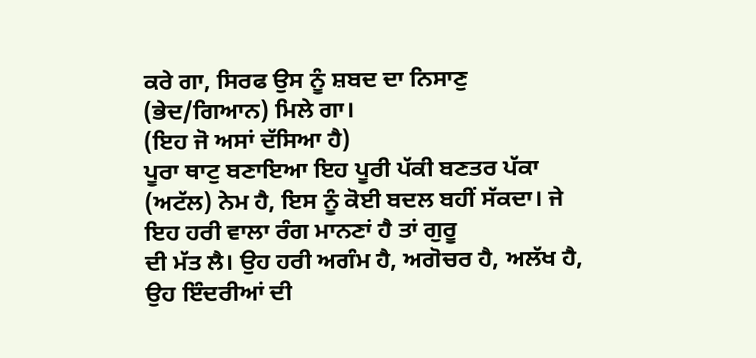ਕਰੇ ਗਾ, ਸਿਰਫ ਉਸ ਨੂੰ ਸ਼ਬਦ ਦਾ ਨਿਸਾਣੁ (ਭੇਦ/ਗਿਆਨ) ਮਿਲੇ ਗਾ।
(ਇਹ ਜੋ ਅਸਾਂ ਦੱਸਿਆ ਹੈ)
ਪੂਰਾ ਥਾਟੁ ਬਣਾਇਆ ਇਹ ਪੂਰੀ ਪੱਕੀ ਬਣਤਰ ਪੱਕਾ
(ਅਟੱਲ) ਨੇਮ ਹੈ, ਇਸ ਨੂੰ ਕੋਈ ਬਦਲ ਬਹੀਂ ਸੱਕਦਾ। ਜੇ ਇਹ ਹਰੀ ਵਾਲਾ ਰੰਗ ਮਾਨਣਾਂ ਹੈ ਤਾਂ ਗੁਰੂ
ਦੀ ਮੱਤ ਲੈ। ਉਹ ਹਰੀ ਅਗੰਮ ਹੈ, ਅਗੋਚਰ ਹੈ, ਅਲੱਖ ਹੈ, ਉਹ ਇੰਦਰੀਆਂ ਦੀ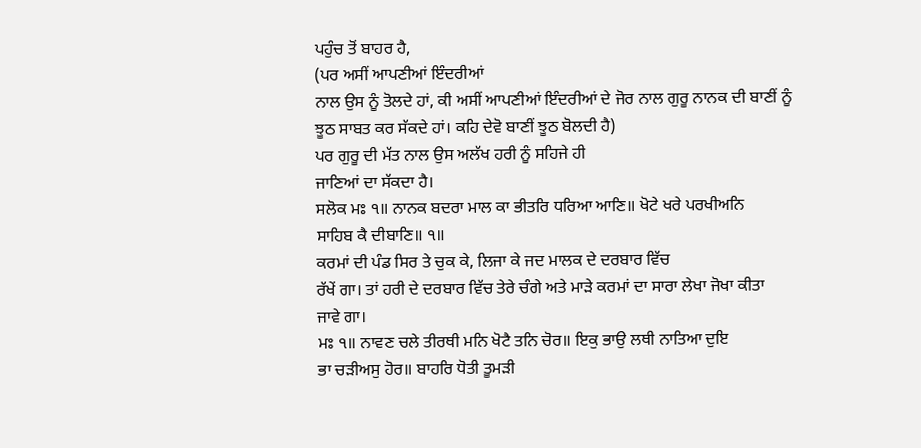ਪਹੁੰਚ ਤੋਂ ਬਾਹਰ ਹੈ,
(ਪਰ ਅਸੀਂ ਆਪਣੀਆਂ ਇੰਦਰੀਆਂ
ਨਾਲ ਉਸ ਨੂੰ ਤੋਲਦੇ ਹਾਂ, ਕੀ ਅਸੀਂ ਆਪਣੀਆਂ ਇੰਦਰੀਆਂ ਦੇ ਜੋਰ ਨਾਲ ਗੁਰੂ ਨਾਨਕ ਦੀ ਬਾਣੀਂ ਨੂੰ
ਝੂਠ ਸਾਬਤ ਕਰ ਸੱਕਦੇ ਹਾਂ। ਕਹਿ ਦੇਵੋ ਬਾਣੀਂ ਝੂਠ ਬੋਲਦੀ ਹੈ)
ਪਰ ਗੁਰੂ ਦੀ ਮੱਤ ਨਾਲ ਉਸ ਅਲੱਖ ਹਰੀ ਨੂੰ ਸਹਿਜੇ ਹੀ
ਜਾਣਿਆਂ ਦਾ ਸੱਕਦਾ ਹੈ।
ਸਲੋਕ ਮਃ ੧॥ ਨਾਨਕ ਬਦਰਾ ਮਾਲ ਕਾ ਭੀਤਰਿ ਧਰਿਆ ਆਣਿ॥ ਖੋਟੇ ਖਰੇ ਪਰਖੀਅਨਿ
ਸਾਹਿਬ ਕੈ ਦੀਬਾਣਿ॥ ੧॥
ਕਰਮਾਂ ਦੀ ਪੰਡ ਸਿਰ ਤੇ ਚੁਕ ਕੇ, ਲਿਜਾ ਕੇ ਜਦ ਮਾਲਕ ਦੇ ਦਰਬਾਰ ਵਿੱਚ
ਰੱਖੇਂ ਗਾ। ਤਾਂ ਹਰੀ ਦੇ ਦਰਬਾਰ ਵਿੱਚ ਤੇਰੇ ਚੰਗੇ ਅਤੇ ਮਾੜੇ ਕਰਮਾਂ ਦਾ ਸਾਰਾ ਲੇਖਾ ਜੋਖਾ ਕੀਤਾ
ਜਾਵੇ ਗਾ।
ਮਃ ੧॥ ਨਾਵਣ ਚਲੇ ਤੀਰਥੀ ਮਨਿ ਖੋਟੈ ਤਨਿ ਚੋਰ॥ ਇਕੁ ਭਾਉ ਲਥੀ ਨਾਤਿਆ ਦੁਇ
ਭਾ ਚੜੀਅਸੁ ਹੋਰ॥ ਬਾਹਰਿ ਧੋਤੀ ਤੂਮੜੀ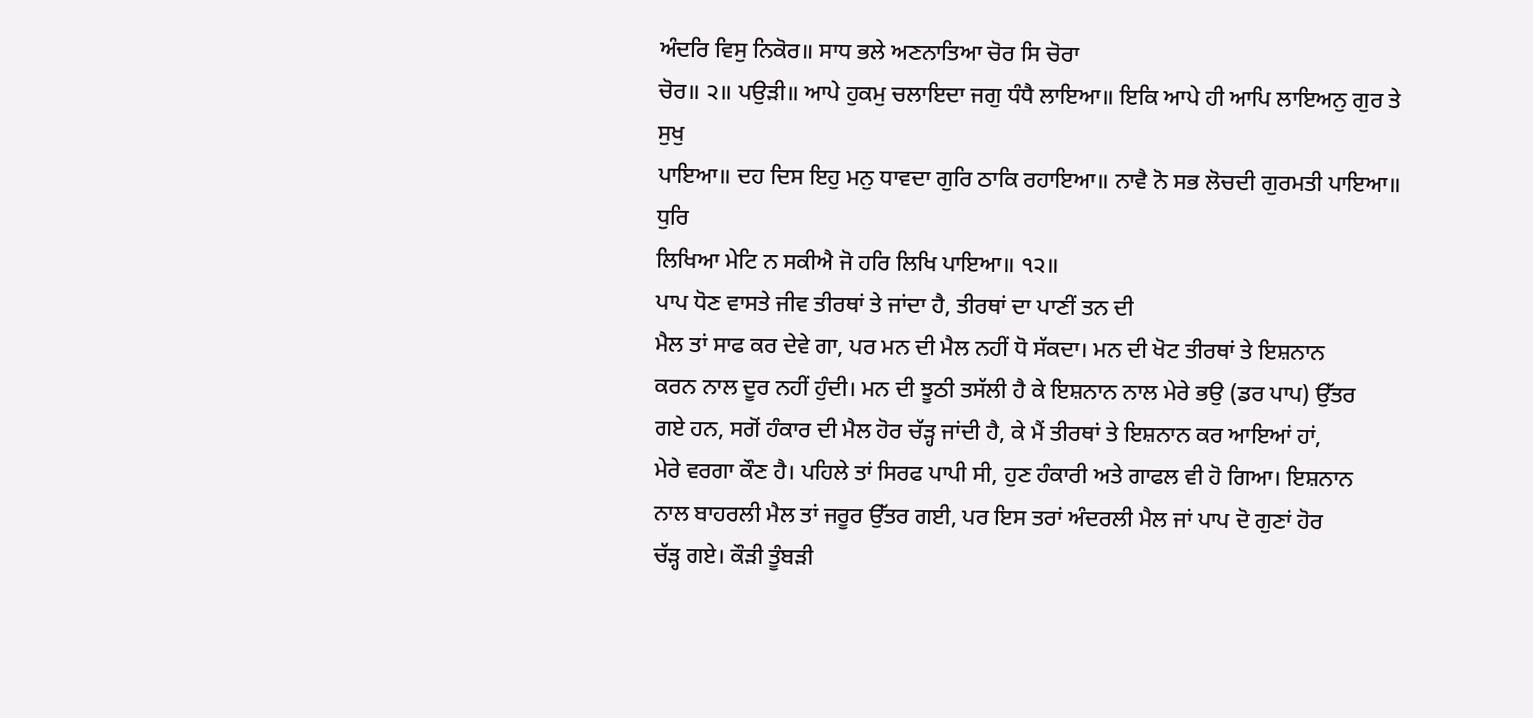ਅੰਦਰਿ ਵਿਸੁ ਨਿਕੋਰ॥ ਸਾਧ ਭਲੇ ਅਣਨਾਤਿਆ ਚੋਰ ਸਿ ਚੋਰਾ
ਚੋਰ॥ ੨॥ ਪਉੜੀ॥ ਆਪੇ ਹੁਕਮੁ ਚਲਾਇਦਾ ਜਗੁ ਧੰਧੈ ਲਾਇਆ॥ ਇਕਿ ਆਪੇ ਹੀ ਆਪਿ ਲਾਇਅਨੁ ਗੁਰ ਤੇ ਸੁਖੁ
ਪਾਇਆ॥ ਦਹ ਦਿਸ ਇਹੁ ਮਨੁ ਧਾਵਦਾ ਗੁਰਿ ਠਾਕਿ ਰਹਾਇਆ॥ ਨਾਵੈ ਨੋ ਸਭ ਲੋਚਦੀ ਗੁਰਮਤੀ ਪਾਇਆ॥ ਧੁਰਿ
ਲਿਖਿਆ ਮੇਟਿ ਨ ਸਕੀਐ ਜੋ ਹਰਿ ਲਿਖਿ ਪਾਇਆ॥ ੧੨॥
ਪਾਪ ਧੋਣ ਵਾਸਤੇ ਜੀਵ ਤੀਰਥਾਂ ਤੇ ਜਾਂਦਾ ਹੈ, ਤੀਰਥਾਂ ਦਾ ਪਾਣੀਂ ਤਨ ਦੀ
ਮੈਲ ਤਾਂ ਸਾਫ ਕਰ ਦੇਵੇ ਗਾ, ਪਰ ਮਨ ਦੀ ਮੈਲ ਨਹੀਂ ਧੋ ਸੱਕਦਾ। ਮਨ ਦੀ ਖੋਟ ਤੀਰਥਾਂ ਤੇ ਇਸ਼ਨਾਨ
ਕਰਨ ਨਾਲ ਦੂਰ ਨਹੀਂ ਹੁੰਦੀ। ਮਨ ਦੀ ਝੂਠੀ ਤਸੱਲੀ ਹੈ ਕੇ ਇਸ਼ਨਾਨ ਨਾਲ ਮੇਰੇ ਭਉ (ਡਰ ਪਾਪ) ਉੱਤਰ
ਗਏ ਹਨ, ਸਗੋਂ ਹੰਕਾਰ ਦੀ ਮੈਲ ਹੋਰ ਚੱੜ੍ਹ ਜਾਂਦੀ ਹੈ, ਕੇ ਮੈਂ ਤੀਰਥਾਂ ਤੇ ਇਸ਼ਨਾਨ ਕਰ ਆਇਆਂ ਹਾਂ,
ਮੇਰੇ ਵਰਗਾ ਕੌਣ ਹੈ। ਪਹਿਲੇ ਤਾਂ ਸਿਰਫ ਪਾਪੀ ਸੀ, ਹੁਣ ਹੰਕਾਰੀ ਅਤੇ ਗਾਫਲ ਵੀ ਹੋ ਗਿਆ। ਇਸ਼ਨਾਨ
ਨਾਲ ਬਾਹਰਲੀ ਮੈਲ ਤਾਂ ਜਰੂਰ ਉੱਤਰ ਗਈ, ਪਰ ਇਸ ਤਰਾਂ ਅੰਦਰਲੀ ਮੈਲ ਜਾਂ ਪਾਪ ਦੋ ਗੁਣਾਂ ਹੋਰ
ਚੱੜ੍ਹ ਗਏ। ਕੌੜੀ ਤੂੰਬੜੀ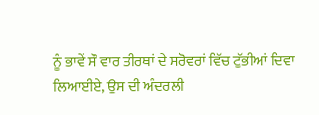ਨੂੰ ਭਾਵੇਂ ਸੌ ਵਾਰ ਤੀਰਥਾਂ ਦੇ ਸਰੋਵਰਾਂ ਵਿੱਚ ਟੁੱਭੀਆਂ ਦਿਵਾ
ਲਿਆਈਏ, ਉਸ ਦੀ ਅੰਦਰਲੀ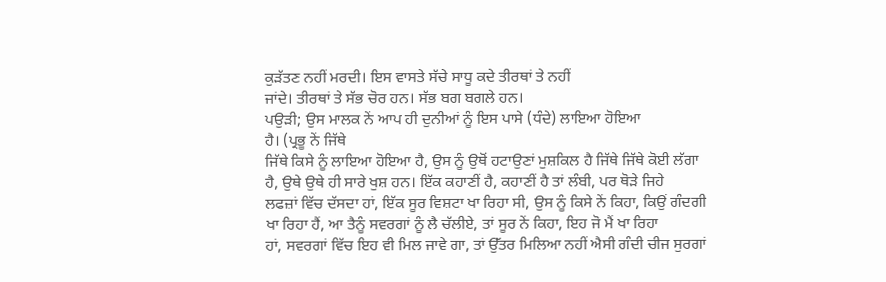ਕੁੜੱਤਣ ਨਹੀਂ ਮਰਦੀ। ਇਸ ਵਾਸਤੇ ਸੱਚੇ ਸਾਧੂ ਕਦੇ ਤੀਰਥਾਂ ਤੇ ਨਹੀਂ
ਜਾਂਦੇ। ਤੀਰਥਾਂ ਤੇ ਸੱਭ ਚੋਰ ਹਨ। ਸੱਭ ਬਗ ਬਗਲੇ ਹਨ।
ਪਉੜੀ; ਉਸ ਮਾਲਕ ਨੇਂ ਆਪ ਹੀ ਦੁਨੀਆਂ ਨੂੰ ਇਸ ਪਾਸੇ (ਧੰਦੇ) ਲਾਇਆ ਹੋਇਆ
ਹੈ। (ਪ੍ਰਭੂ ਨੇਂ ਜਿੱਥੇ
ਜਿੱਥੇ ਕਿਸੇ ਨੂੰ ਲਾਇਆ ਹੋਇਆ ਹੈ, ਉਸ ਨੂੰ ਉਥੋਂ ਹਟਾਉਣਾਂ ਮੁਸ਼ਕਿਲ ਹੈ ਜਿੱਥੇ ਜਿੱਥੇ ਕੋਈ ਲੱਗਾ
ਹੈ, ਉਥੇ ਉਥੇ ਹੀ ਸਾਰੇ ਖੁਸ਼ ਹਨ। ਇੱਕ ਕਹਾਣੀਂ ਹੈ, ਕਹਾਣੀਂ ਹੈ ਤਾਂ ਲੰਬੀ, ਪਰ ਥੋੜੇ ਜਿਹੇ
ਲਫਜ਼ਾਂ ਵਿੱਚ ਦੱਸਦਾ ਹਾਂ, ਇੱਕ ਸੂਰ ਵਿਸ਼ਟਾ ਖਾ ਰਿਹਾ ਸੀ, ਉਸ ਨੂੰ ਕਿਸੇ ਨੇਂ ਕਿਹਾ, ਕਿਉਂ ਗੰਦਗੀ
ਖਾ ਰਿਹਾ ਹੈਂ, ਆ ਤੈਨੂੰ ਸਵਰਗਾਂ ਨੂੰ ਲੈ ਚੱਲੀਏ, ਤਾਂ ਸੂਰ ਨੇਂ ਕਿਹਾ, ਇਹ ਜੋ ਮੈਂ ਖਾ ਰਿਹਾ
ਹਾਂ, ਸਵਰਗਾਂ ਵਿੱਚ ਇਹ ਵੀ ਮਿਲ ਜਾਵੇ ਗਾ, ਤਾਂ ਉੱਤਰ ਮਿਲਿਆ ਨਹੀਂ ਐਸੀ ਗੰਦੀ ਚੀਜ ਸੁਰਗਾਂ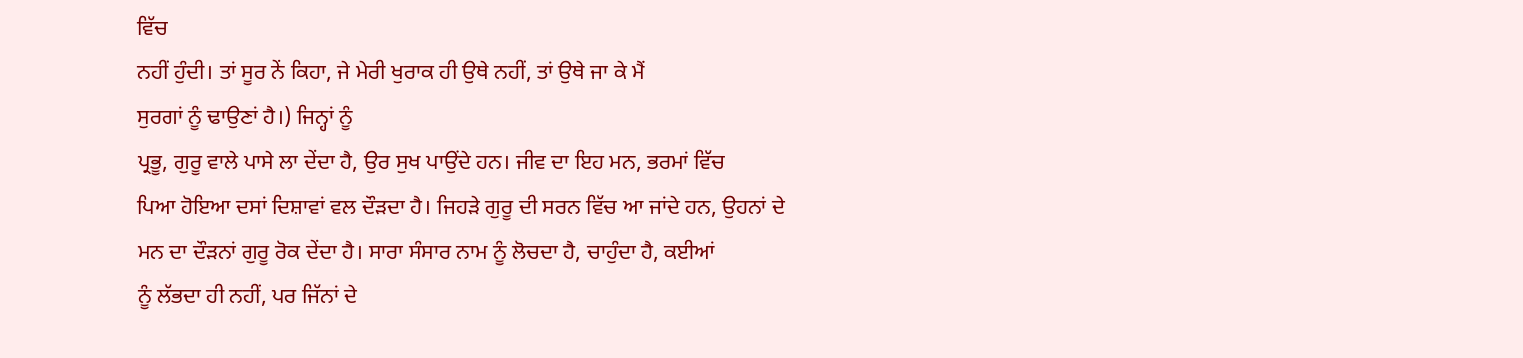ਵਿੱਚ
ਨਹੀਂ ਹੁੰਦੀ। ਤਾਂ ਸੂਰ ਨੇਂ ਕਿਹਾ, ਜੇ ਮੇਰੀ ਖੁਰਾਕ ਹੀ ਉਥੇ ਨਹੀਂ, ਤਾਂ ਉਥੇ ਜਾ ਕੇ ਮੈਂ
ਸੁਰਗਾਂ ਨੂੰ ਢਾਉਣਾਂ ਹੈ।) ਜਿਨ੍ਹਾਂ ਨੂੰ
ਪ੍ਰਭੂ, ਗੁਰੂ ਵਾਲੇ ਪਾਸੇ ਲਾ ਦੇਂਦਾ ਹੈ, ਉਰ ਸੁਖ ਪਾਉਂਦੇ ਹਨ। ਜੀਵ ਦਾ ਇਹ ਮਨ, ਭਰਮਾਂ ਵਿੱਚ
ਪਿਆ ਹੋਇਆ ਦਸਾਂ ਦਿਸ਼ਾਵਾਂ ਵਲ ਦੌੜਦਾ ਹੈ। ਜਿਹੜੇ ਗੁਰੂ ਦੀ ਸਰਨ ਵਿੱਚ ਆ ਜਾਂਦੇ ਹਨ, ਉਹਨਾਂ ਦੇ
ਮਨ ਦਾ ਦੌੜਨਾਂ ਗੁਰੂ ਰੋਕ ਦੇਂਦਾ ਹੈ। ਸਾਰਾ ਸੰਸਾਰ ਨਾਮ ਨੂੰ ਲੋਚਦਾ ਹੈ, ਚਾਹੁੰਦਾ ਹੈ, ਕਈਆਂ
ਨੂੰ ਲੱਭਦਾ ਹੀ ਨਹੀਂ, ਪਰ ਜਿੱਨਾਂ ਦੇ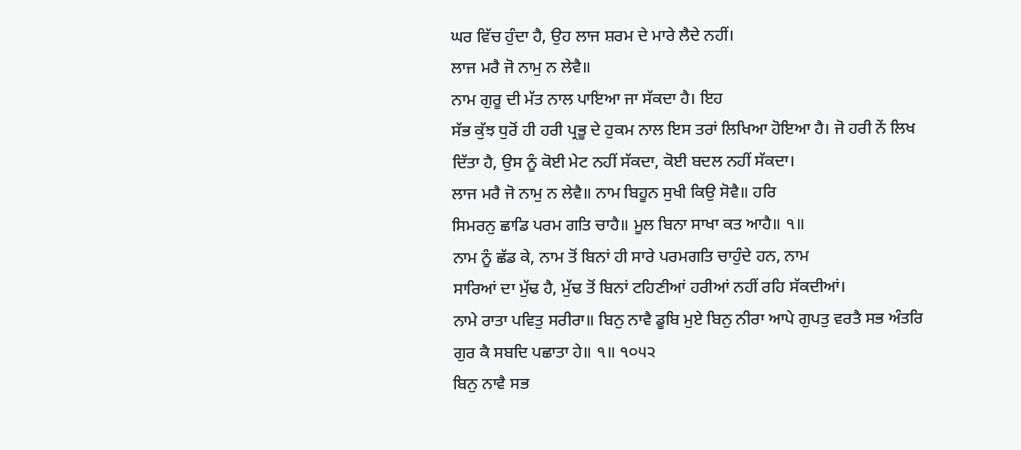ਘਰ ਵਿੱਚ ਹੁੰਦਾ ਹੈ, ਉਹ ਲਾਜ ਸ਼ਰਮ ਦੇ ਮਾਰੇ ਲੈਦੇ ਨਹੀਂ।
ਲਾਜ ਮਰੈ ਜੋ ਨਾਮੁ ਨ ਲੇਵੈ॥
ਨਾਮ ਗੁਰੂ ਦੀ ਮੱਤ ਨਾਲ ਪਾਇਆ ਜਾ ਸੱਕਦਾ ਹੈ। ਇਹ
ਸੱਭ ਕੁੱਝ ਧੁਰੋਂ ਹੀ ਹਰੀ ਪ੍ਰਭੂ ਦੇ ਹੁਕਮ ਨਾਲ ਇਸ ਤਰਾਂ ਲਿਖਿਆ ਹੋਇਆ ਹੈ। ਜੋ ਹਰੀ ਨੇਂ ਲਿਖ
ਦਿੱਤਾ ਹੈ, ਉਸ ਨੂੰ ਕੋਈ ਮੇਟ ਨਹੀਂ ਸੱਕਦਾ, ਕੋਈ ਬਦਲ ਨਹੀਂ ਸੱਕਦਾ।
ਲਾਜ ਮਰੈ ਜੋ ਨਾਮੁ ਨ ਲੇਵੈ॥ ਨਾਮ ਬਿਹੂਨ ਸੁਖੀ ਕਿਉ ਸੋਵੈ॥ ਹਰਿ
ਸਿਮਰਨੁ ਛਾਡਿ ਪਰਮ ਗਤਿ ਚਾਹੈ॥ ਮੂਲ ਬਿਨਾ ਸਾਖਾ ਕਤ ਆਹੈ॥ ੧॥
ਨਾਮ ਨੂੰ ਛੱਡ ਕੇ, ਨਾਮ ਤੋਂ ਬਿਨਾਂ ਹੀ ਸਾਰੇ ਪਰਮਗਤਿ ਚਾਹੁੰਦੇ ਹਨ, ਨਾਮ
ਸਾਰਿਆਂ ਦਾ ਮੁੱਢ ਹੈ, ਮੁੱਢ ਤੋਂ ਬਿਨਾਂ ਟਹਿਣੀਆਂ ਹਰੀਆਂ ਨਹੀਂ ਰਹਿ ਸੱਕਦੀਆਂ।
ਨਾਮੇ ਰਾਤਾ ਪਵਿਤੁ ਸਰੀਰਾ॥ ਬਿਨੁ ਨਾਵੈ ਡੂਬਿ ਮੁਏ ਬਿਨੁ ਨੀਰਾ ਆਪੇ ਗੁਪਤੁ ਵਰਤੈ ਸਭ ਅੰਤਰਿ
ਗੁਰ ਕੈ ਸਬਦਿ ਪਛਾਤਾ ਹੇ॥ ੧॥ ੧੦੫੨
ਬਿਨੁ ਨਾਵੈ ਸਭ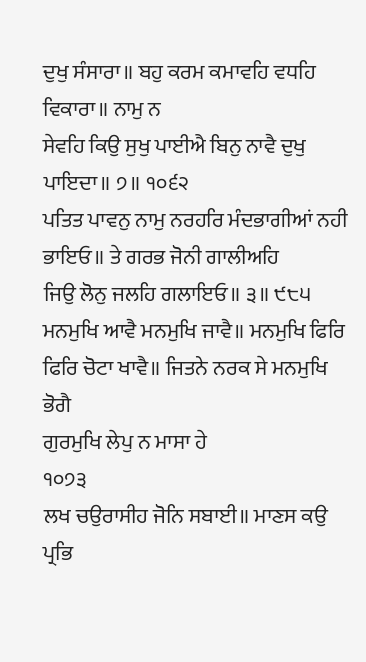ਦੁਖੁ ਸੰਸਾਰਾ॥ ਬਹੁ ਕਰਮ ਕਮਾਵਹਿ ਵਧਹਿ ਵਿਕਾਰਾ॥ ਨਾਮੁ ਨ
ਸੇਵਹਿ ਕਿਉ ਸੁਖੁ ਪਾਈਐ ਬਿਨੁ ਨਾਵੈ ਦੁਖੁ ਪਾਇਦਾ॥ ੭॥ ੧੦੬੨
ਪਤਿਤ ਪਾਵਨੁ ਨਾਮੁ ਨਰਹਰਿ ਮੰਦਭਾਗੀਆਂ ਨਹੀ ਭਾਇਓ॥ ਤੇ ਗਰਭ ਜੋਨੀ ਗਾਲੀਅਹਿ
ਜਿਉ ਲੋਨੁ ਜਲਹਿ ਗਲਾਇਓ॥ ੩॥ ੯੮੫
ਮਨਮੁਖਿ ਆਵੈ ਮਨਮੁਖਿ ਜਾਵੈ॥ ਮਨਮੁਖਿ ਫਿਰਿ ਫਿਰਿ ਚੋਟਾ ਖਾਵੈ॥ ਜਿਤਨੇ ਨਰਕ ਸੇ ਮਨਮੁਖਿ ਭੋਗੈ
ਗੁਰਮੁਖਿ ਲੇਪੁ ਨ ਮਾਸਾ ਹੇ
੧੦੭੩
ਲਖ ਚਉਰਾਸੀਹ ਜੋਨਿ ਸਬਾਈ॥ ਮਾਣਸ ਕਉ ਪ੍ਰਭਿ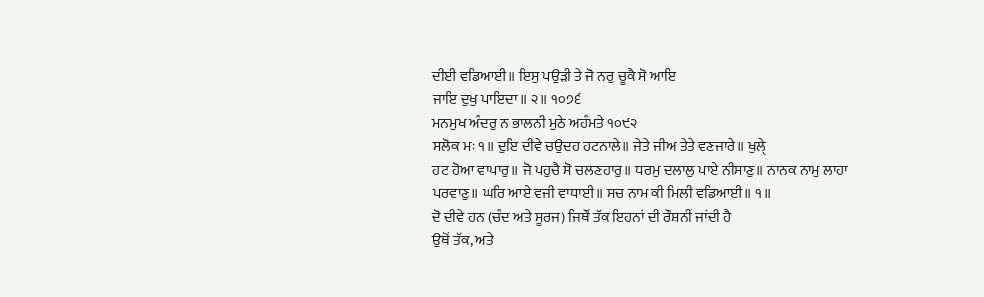ਦੀਈ ਵਡਿਆਈ॥ ਇਸੁ ਪਉੜੀ ਤੇ ਜੋ ਨਰੁ ਚੂਕੈ ਸੋ ਆਇ
ਜਾਇ ਦੁਖੁ ਪਾਇਦਾ॥ ੨॥ ੧੦੭੬
ਮਨਮੁਖ ਅੰਦਰੁ ਨ ਭਾਲਨੀ ਮੁਠੇ ਅਹੰਮਤੇ ੧੦੯੨
ਸਲੋਕ ਮਃ ੧॥ ਦੁਇ ਦੀਵੇ ਚਉਦਹ ਹਟਨਾਲੇ॥ ਜੇਤੇ ਜੀਅ ਤੇਤੇ ਵਣਜਾਰੇ॥ ਖੁਲੑੇ
ਹਟ ਹੋਆ ਵਾਪਾਰੁ॥ ਜੋ ਪਹੁਚੈ ਸੋ ਚਲਣਹਾਰੁ॥ ਧਰਮੁ ਦਲਾਲੁ ਪਾਏ ਨੀਸਾਣੁ॥ ਨਾਨਕ ਨਾਮੁ ਲਾਹਾ
ਪਰਵਾਣੁ॥ ਘਰਿ ਆਏ ਵਜੀ ਵਾਧਾਈ॥ ਸਚ ਨਾਮ ਕੀ ਮਿਲੀ ਵਡਿਆਈ॥ ੧॥
ਦੋ ਦੀਵੇ ਹਨ (ਚੰਦ ਅਤੇ ਸੂਰਜ) ਜਿਥੌਂ ਤੱਕ ਇਹਨਾਂ ਦੀ ਰੌਸ਼ਨੀਂ ਜਾਂਦੀ ਹੈ
ਉਥੋਂ ਤੱਕ, ਅਤੇ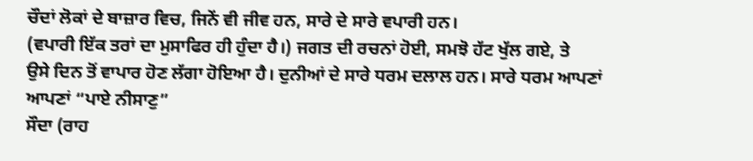ਚੌਦਾਂ ਲੋਕਾਂ ਦੇ ਬਾਜ਼ਾਰ ਵਿਚ, ਜਿਨੇਂ ਵੀ ਜੀਵ ਹਨ, ਸਾਰੇ ਦੇ ਸਾਰੇ ਵਪਾਰੀ ਹਨ।
(ਵਪਾਰੀ ਇੱਕ ਤਰਾਂ ਦਾ ਮੁਸਾਫਿਰ ਹੀ ਹੁੰਦਾ ਹੈ।) ਜਗਤ ਦੀ ਰਚਨਾਂ ਹੋਈ, ਸਮਝੋ ਹੱਟ ਖੁੱਲ ਗਏ, ਤੇ
ਉਸੇ ਦਿਨ ਤੋਂ ਵਾਪਾਰ ਹੋਣ ਲੱਗਾ ਹੋਇਆ ਹੈ। ਦੁਨੀਆਂ ਦੇ ਸਾਰੇ ਧਰਮ ਦਲਾਲ ਹਨ। ਸਾਰੇ ਧਰਮ ਆਪਣਾਂ
ਆਪਣਾਂ “ਪਾਏ ਨੀਸਾਣੁ”
ਸੌਦਾ (ਰਾਹ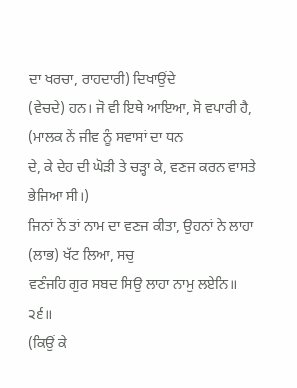ਦਾ ਖਰਚਾ, ਰਾਹਦਾਰੀ) ਦਿਖਾਉਂਦੇ
(ਵੇਚਦੇ) ਹਨ। ਜੋ ਵੀ ਇਥੇ ਆਇਆ, ਸੋ ਵਪਾਰੀ ਹੈ,
(ਮਾਲਕ ਨੇਂ ਜੀਵ ਨੂੰ ਸਵਾਸਾਂ ਦਾ ਧਨ
ਦੇ, ਕੇ ਦੇਹ ਦੀ ਘੋੜੀ ਤੇ ਚੜ੍ਹਾ ਕੇ, ਵਣਜ ਕਰਨ ਵਾਸਤੇ ਭੇਜਿਆ ਸੀ।)
ਜਿਨਾਂ ਨੇਂ ਤਾਂ ਨਾਮ ਦਾ ਵਣਜ ਕੀਤਾ, ਉਹਨਾਂ ਨੇ ਲਾਹਾ
(ਲਾਭ) ਖੱਟ ਲਿਆ, ਸਚੁ
ਵਣੰਜਹਿ ਗੁਰ ਸਬਦ ਸਿਉ ਲਾਹਾ ਨਾਮੁ ਲਏਨਿ॥ ੨੬॥
(ਕਿਉਂ ਕੇ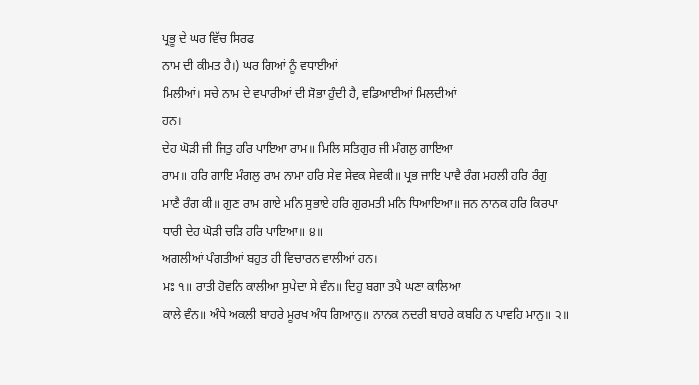ਪ੍ਰਭੂ ਦੇ ਘਰ ਵਿੱਚ ਸਿਰਫ
ਨਾਮ ਦੀ ਕੀਮਤ ਹੈ।) ਘਰ ਗਿਆਂ ਨੂੰ ਵਧਾਈਆਂ
ਮਿਲੀਆਂ। ਸਚੇ ਨਾਮ ਦੇ ਵਪਾਰੀਆਂ ਦੀ ਸੋਭਾ ਹੁੰਦੀ ਹੈ, ਵਡਿਆਈਆਂ ਮਿਲਦੀਆਂ
ਹਨ।
ਦੇਹ ਘੋੜੀ ਜੀ ਜਿਤੁ ਹਰਿ ਪਾਇਆ ਰਾਮ॥ ਮਿਲਿ ਸਤਿਗੁਰ ਜੀ ਮੰਗਲੁ ਗਾਇਆ
ਰਾਮ॥ ਹਰਿ ਗਾਇ ਮੰਗਲੁ ਰਾਮ ਨਾਮਾ ਹਰਿ ਸੇਵ ਸੇਵਕ ਸੇਵਕੀ॥ ਪ੍ਰਭ ਜਾਇ ਪਾਵੈ ਰੰਗ ਮਹਲੀ ਹਰਿ ਰੰਗੁ
ਮਾਣੈ ਰੰਗ ਕੀ॥ ਗੁਣ ਰਾਮ ਗਾਏ ਮਨਿ ਸੁਭਾਏ ਹਰਿ ਗੁਰਮਤੀ ਮਨਿ ਧਿਆਇਆ॥ ਜਨ ਨਾਨਕ ਹਰਿ ਕਿਰਪਾ
ਧਾਰੀ ਦੇਹ ਘੋੜੀ ਚੜਿ ਹਰਿ ਪਾਇਆ॥ ੪॥
ਅਗਲੀਆਂ ਪੰਗਤੀਆਂ ਬਹੁਤ ਹੀ ਵਿਚਾਰਨ ਵਾਲੀਆਂ ਹਨ।
ਮਃ ੧॥ ਰਾਤੀ ਹੋਵਨਿ ਕਾਲੀਆ ਸੁਪੇਦਾ ਸੇ ਵੰਨ॥ ਦਿਹੁ ਬਗਾ ਤਪੈ ਘਣਾ ਕਾਲਿਆ
ਕਾਲੇ ਵੰਨ॥ ਅੰਧੇ ਅਕਲੀ ਬਾਹਰੇ ਮੂਰਖ ਅੰਧ ਗਿਆਨੁ॥ ਨਾਨਕ ਨਦਰੀ ਬਾਹਰੇ ਕਬਹਿ ਨ ਪਾਵਹਿ ਮਾਨੁ॥ ੨॥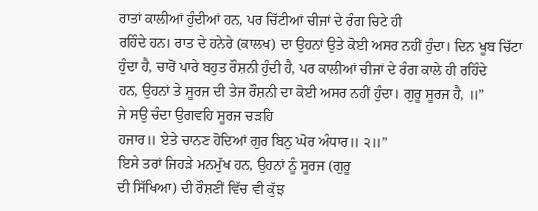ਰਾਤਾਂ ਕਾਲੀਆਂ ਹੁੰਦੀਆਂ ਹਨ, ਪਰ ਚਿੱਟੀਆਂ ਚੀਜਾਂ ਦੇ ਰੰਗ ਚਿਟੇ ਹੀ
ਰਹਿੰਦੇ ਹਨ। ਰਾਤ ਦੇ ਹਨੇਰੇ (ਕਾਲਖ) ਦਾ ਉਹਨਾਂ ਉਤੇ ਕੋਈ ਅਸਰ ਨਹੀਂ ਹੁੰਦਾ। ਦਿਨ ਖੂਬ ਚਿੱਟਾ
ਹੁੰਦਾ ਹੈ, ਚਾਰੋਂ ਪਾਰੇ ਬਹੁਤ ਰੌਸ਼ਨੀ ਹੁੰਦੀ ਹੈ, ਪਰ ਕਾਲੀਆਂ ਚੀਜਾਂ ਦੇ ਰੰਗ ਕਾਲੇ ਹੀ ਰਹਿੰਦੇ
ਹਨ, ਉਹਨਾਂ ਤੇ ਸੂਰਜ ਦੀ ਤੇਜ ਰੌਸ਼ਨੀ ਦਾ ਕੋਈ ਅਸਰ ਨਹੀਂ ਹੁੰਦਾ। ਗੁਰੂ ਸੂਰਜ ਹੈ, ॥”
ਜੇ ਸਉ ਚੰਦਾ ਉਗਵਹਿ ਸੂਰਜ ਚੜਹਿ
ਹਜਾਰ॥ ਏਤੇ ਚਾਨਣ ਹੋਦਿਆਂ ਗੁਰ ਬਿਨੁ ਘੋਰ ਅੰਧਾਰ॥ ੨॥”
ਇਸੇ ਤਰਾਂ ਜਿਹੜੇ ਮਨਮੁੱਖ ਹਨ, ਉਹਨਾਂ ਨੂੰ ਸੂਰਜ (ਗੁਰੂ
ਦੀ ਸਿੱਖਿਆ) ਦੀ ਰੌਸ਼ਣੀਂ ਵਿੱਚ ਵੀ ਕੁੱਝ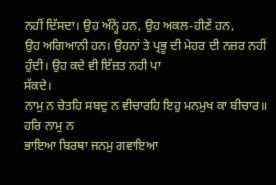ਨਹੀਂ ਦਿੱਸਦਾ। ਉਹ ਅੰਨ੍ਹੇਂ ਹਨ, ਉਹ ਅਕਲ-ਹੀਣੇਂ ਹਨ,
ਉਹ ਅਗਿਆਨੀ ਹਨ। ਉਹਨਾਂ ਤੇ ਪ੍ਰਭੂ ਦੀ ਮੇਹਰ ਦੀ ਨਜ਼ਰ ਨਹੀਂ ਹੁੰਦੀ। ਉਹ ਕਦੇ ਵੀ ਇੱਜ਼ਤ ਨਹੀ ਪਾ
ਸੱਕਦੇ।
ਨਾਮੁ ਨ ਚੇਤਹਿ ਸਬਦੁ ਨ ਵੀਚਾਰਹਿ ਇਹੁ ਮਨਮੁਖ ਕਾ ਬੀਚਾਰ॥ ਹਰਿ ਨਾਮੁ ਨ
ਭਾਇਆ ਬਿਰਥਾ ਜਨਮੁ ਗਵਾਇਆ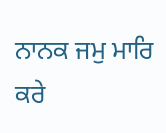ਨਾਨਕ ਜਮੁ ਮਾਰਿ ਕਰੇ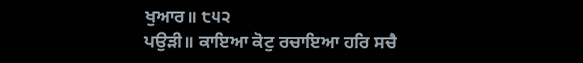ਖੁਆਰ॥ ੮੫੨
ਪਉੜੀ॥ ਕਾਇਆ ਕੋਟੁ ਰਚਾਇਆ ਹਰਿ ਸਚੈ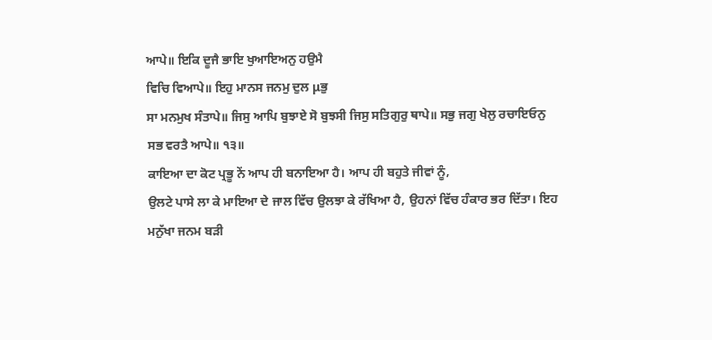ਆਪੇ॥ ਇਕਿ ਦੂਜੈ ਭਾਇ ਖੁਆਇਅਨੁ ਹਉਮੈ
ਵਿਚਿ ਵਿਆਪੇ॥ ਇਹੁ ਮਾਨਸ ਜਨਮੁ ਦੁਲ μਭੁ
ਸਾ ਮਨਮੁਖ ਸੰਤਾਪੇ॥ ਜਿਸੁ ਆਪਿ ਬੁਝਾਏ ਸੋ ਬੁਝਸੀ ਜਿਸੁ ਸਤਿਗੁਰੁ ਥਾਪੇ॥ ਸਭੁ ਜਗੁ ਖੇਲੁ ਰਚਾਇਓਨੁ
ਸਭ ਵਰਤੈ ਆਪੇ॥ ੧੩॥
ਕਾਇਆ ਦਾ ਕੋਟ ਪ੍ਰਭੂ ਨੇਂ ਆਪ ਹੀ ਬਨਾਇਆ ਹੈ। ਆਪ ਹੀ ਬਹੁਤੇ ਜੀਵਾਂ ਨੂੰ,
ਉਲਟੇ ਪਾਸੇ ਲਾ ਕੇ ਮਾਇਆ ਦੇ ਜਾਲ ਵਿੱਚ ਉਲਝਾ ਕੇ ਰੱਖਿਆ ਹੈ, ਉਹਨਾਂ ਵਿੱਚ ਹੰਕਾਰ ਭਰ ਦਿੱਤਾ। ਇਹ
ਮਨੁੱਖਾ ਜਨਮ ਬੜੀ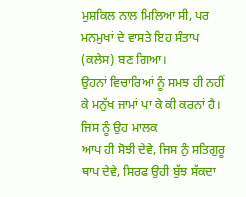ਮੁਸ਼ਕਿਲ ਨਾਲ ਮਿਲਿਆ ਸੀ, ਪਰ ਮਨਮੁਖਾਂ ਦੇ ਵਾਸਤੇ ਇਹ ਸੰਤਾਪ (ਕਲੇਸ) ਬਣ ਗਿਆ।
ਉਹਨਾਂ ਵਿਚਾਰਿਆਂ ਨੂੰ ਸਮਝ ਹੀ ਨਹੀਂ ਕੇ ਮਨੁੱਖ ਜਾਮਾਂ ਪਾ ਕੇ ਕੀ ਕਰਨਾਂ ਹੈ। ਜਿਸ ਨੂੰ ਉਹ ਮਾਲਕ
ਆਪ ਹੀ ਸੋਝੀ ਦੇਵੇ, ਜਿਸ ਨੁੰ ਸਤਿਗੁਰੂ ਥਾਪ ਦੇਵੇ, ਸਿਰਫ ਉਹੀ ਬੁੱਝ ਸੱਕਦਾ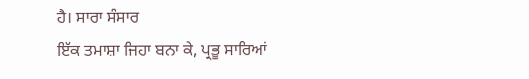ਹੈ। ਸਾਰਾ ਸੰਸਾਰ
ਇੱਕ ਤਮਾਸ਼ਾ ਜਿਹਾ ਬਨਾ ਕੇ, ਪ੍ਰਭੂ ਸਾਰਿਆਂ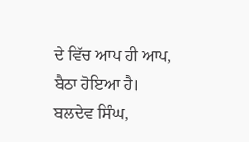ਦੇ ਵਿੱਚ ਆਪ ਹੀ ਆਪ, ਬੈਠਾ ਹੋਇਆ ਹੈ।
ਬਲਦੇਵ ਸਿੰਘ,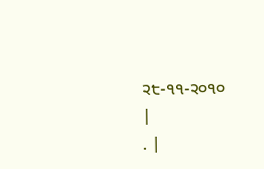੨੮-੧੧-੨੦੧੦
|
. |